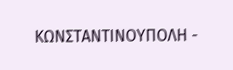ΚΩΝΣΤΑΝΤΙΝΟΥΠΟΛΗ -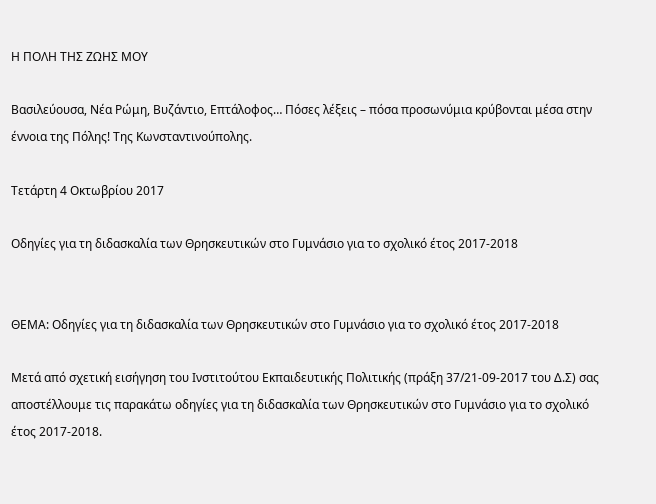Η ΠΟΛΗ ΤΗΣ ΖΩΗΣ ΜΟΥ

Βασιλεύουσα, Νέα Ρώμη, Βυζάντιο, Επτάλοφος… Πόσες λέξεις – πόσα προσωνύμια κρύβονται μέσα στην έννοια της Πόλης! Της Κωνσταντινούπολης.

Τετάρτη 4 Οκτωβρίου 2017

Οδηγίες για τη διδασκαλία των Θρησκευτικών στο Γυμνάσιο για το σχολικό έτος 2017-2018


ΘΕΜΑ: Οδηγίες για τη διδασκαλία των Θρησκευτικών στο Γυμνάσιο για το σχολικό έτος 2017-2018

Μετά από σχετική εισήγηση του Ινστιτούτου Εκπαιδευτικής Πολιτικής (πράξη 37/21-09-2017 του Δ.Σ) σας αποστέλλουμε τις παρακάτω οδηγίες για τη διδασκαλία των Θρησκευτικών στο Γυμνάσιο για το σχολικό έτος 2017-2018.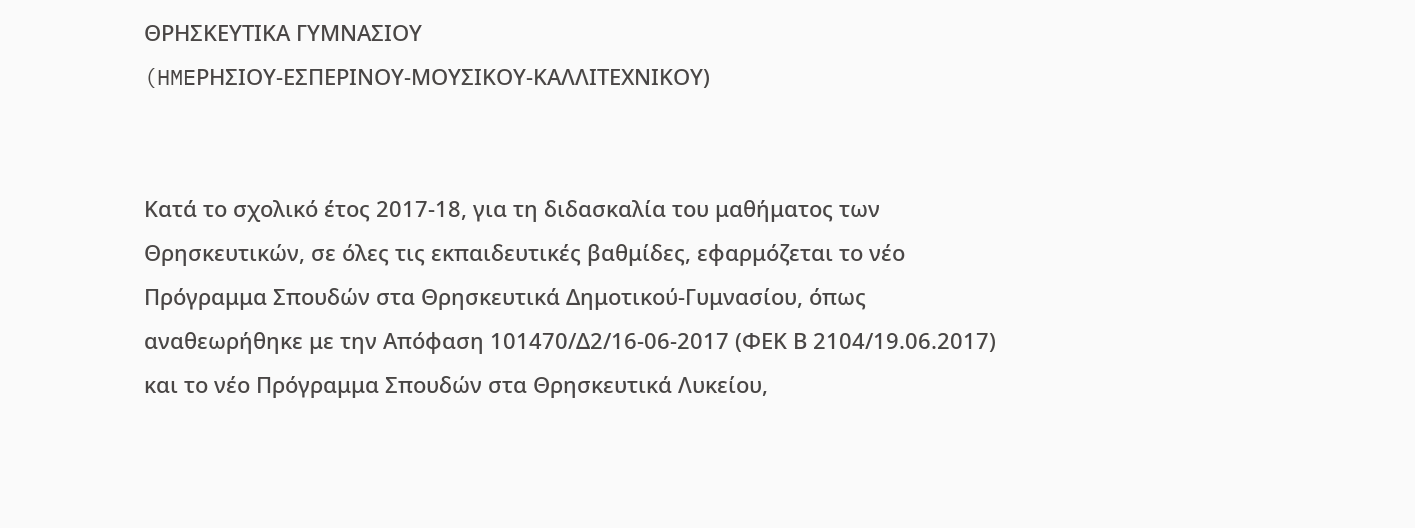ΘΡΗΣΚΕΥΤΙΚΑ ΓΥΜΝΑΣΙΟΥ
(HMEΡΗΣΙΟΥ-ΕΣΠΕΡΙΝΟΥ-ΜΟΥΣΙΚΟΥ-ΚΑΛΛΙΤΕΧΝΙΚΟΥ)


Κατά το σχολικό έτος 2017-18, για τη διδασκαλία του μαθήματος των Θρησκευτικών, σε όλες τις εκπαιδευτικές βαθμίδες, εφαρμόζεται το νέο Πρόγραμμα Σπουδών στα Θρησκευτικά Δημοτικού-Γυμνασίου, όπως αναθεωρήθηκε με την Απόφαση 101470/Δ2/16-06-2017 (ΦΕΚ Β 2104/19.06.2017) και το νέο Πρόγραμμα Σπουδών στα Θρησκευτικά Λυκείου,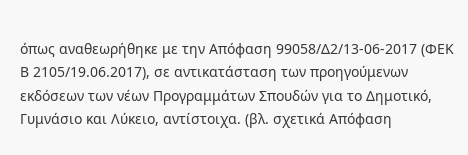όπως αναθεωρήθηκε με την Απόφαση 99058/Δ2/13-06-2017 (ΦΕΚ Β 2105/19.06.2017), σε αντικατάσταση των προηγούμενων εκδόσεων των νέων Προγραμμάτων Σπουδών για το Δημοτικό, Γυμνάσιο και Λύκειο, αντίστοιχα. (βλ. σχετικά Απόφαση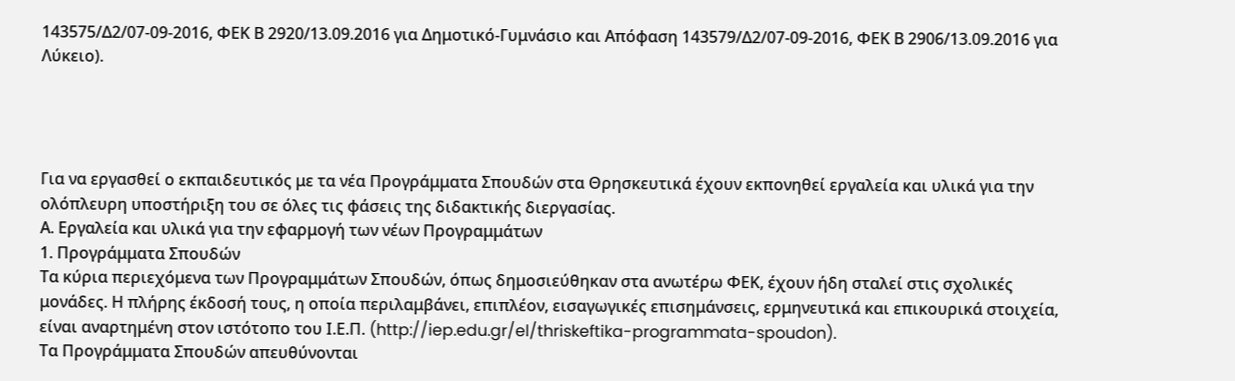143575/Δ2/07-09-2016, ΦΕΚ Β 2920/13.09.2016 για Δημοτικό-Γυμνάσιο και Απόφαση 143579/Δ2/07-09-2016, ΦΕΚ Β 2906/13.09.2016 για Λύκειο).




Για να εργασθεί ο εκπαιδευτικός με τα νέα Προγράμματα Σπουδών στα Θρησκευτικά έχουν εκπονηθεί εργαλεία και υλικά για την ολόπλευρη υποστήριξη του σε όλες τις φάσεις της διδακτικής διεργασίας.
Α. Εργαλεία και υλικά για την εφαρμογή των νέων Προγραμμάτων
1. Προγράμματα Σπουδών
Τα κύρια περιεχόμενα των Προγραμμάτων Σπουδών, όπως δημοσιεύθηκαν στα ανωτέρω ΦΕΚ, έχουν ήδη σταλεί στις σχολικές μονάδες. Η πλήρης έκδοσή τους, η οποία περιλαμβάνει, επιπλέον, εισαγωγικές επισημάνσεις, ερμηνευτικά και επικουρικά στοιχεία, είναι αναρτημένη στον ιστότοπο του Ι.Ε.Π. (http://iep.edu.gr/el/thriskeftika-programmata-spoudon).
Τα Προγράμματα Σπουδών απευθύνονται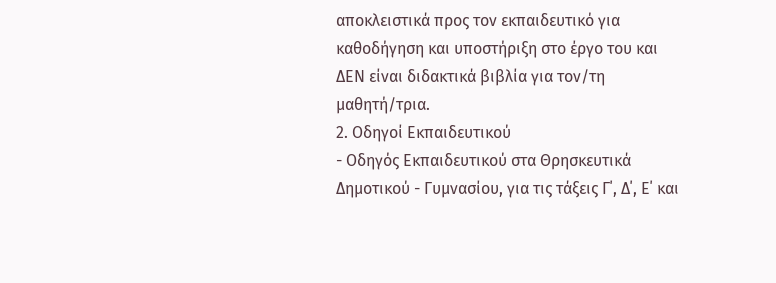αποκλειστικά προς τον εκπαιδευτικό για καθοδήγηση και υποστήριξη στο έργο του και ΔΕΝ είναι διδακτικά βιβλία για τον/τη μαθητή/τρια.
2. Οδηγοί Εκπαιδευτικού
- Οδηγός Εκπαιδευτικού στα Θρησκευτικά Δημοτικού - Γυμνασίου, για τις τάξεις Γ΄, Δ΄, Ε΄ και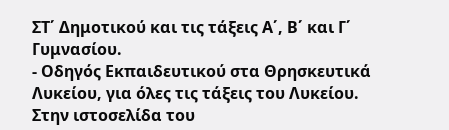ΣΤ΄ Δημοτικού και τις τάξεις Α΄, Β΄ και Γ΄ Γυμνασίου.
- Οδηγός Εκπαιδευτικού στα Θρησκευτικά Λυκείου, για όλες τις τάξεις του Λυκείου.
Στην ιστοσελίδα του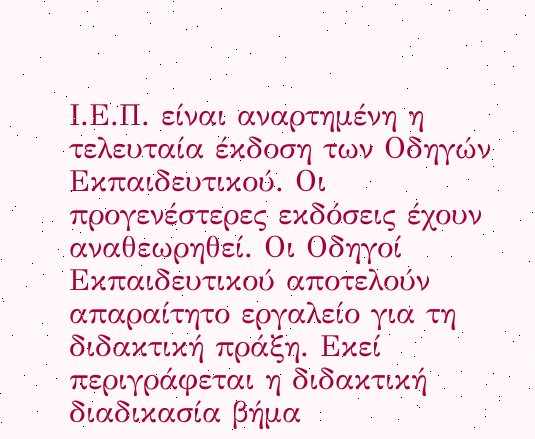Ι.Ε.Π. είναι αναρτημένη η τελευταία έκδοση των Οδηγών Εκπαιδευτικού. Οι προγενέστερες εκδόσεις έχουν αναθεωρηθεί. Οι Οδηγοί Εκπαιδευτικού αποτελούν απαραίτητο εργαλείο για τη διδακτική πράξη. Εκεί περιγράφεται η διδακτική διαδικασία βήμα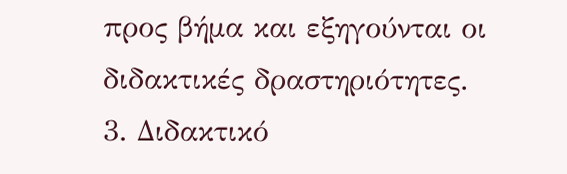προς βήμα και εξηγούνται οι διδακτικές δραστηριότητες.
3. Διδακτικό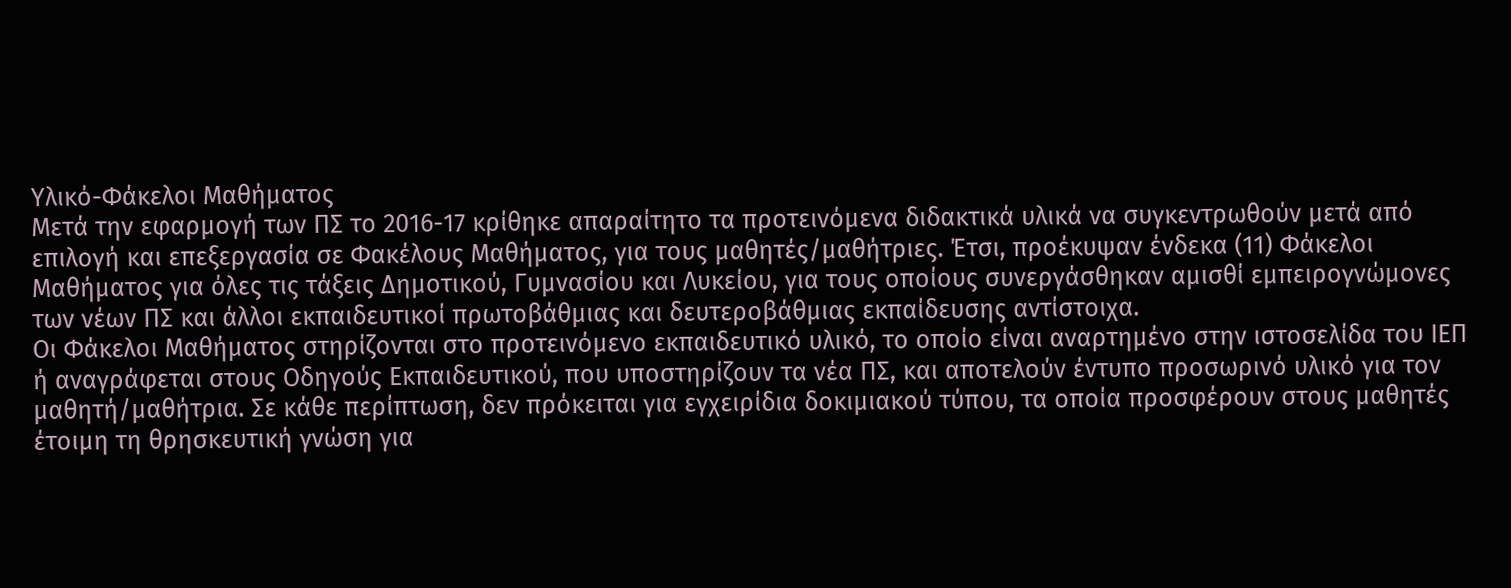Υλικό-Φάκελοι Μαθήματος
Μετά την εφαρμογή των ΠΣ το 2016-17 κρίθηκε απαραίτητο τα προτεινόμενα διδακτικά υλικά να συγκεντρωθούν μετά από επιλογή και επεξεργασία σε Φακέλους Μαθήματος, για τους μαθητές/μαθήτριες. Έτσι, προέκυψαν ένδεκα (11) Φάκελοι Μαθήματος για όλες τις τάξεις Δημοτικού, Γυμνασίου και Λυκείου, για τους οποίους συνεργάσθηκαν αμισθί εμπειρογνώμονες των νέων ΠΣ και άλλοι εκπαιδευτικοί πρωτοβάθμιας και δευτεροβάθμιας εκπαίδευσης αντίστοιχα.
Οι Φάκελοι Μαθήματος στηρίζονται στο προτεινόμενο εκπαιδευτικό υλικό, το οποίο είναι αναρτημένο στην ιστοσελίδα του ΙΕΠ ή αναγράφεται στους Οδηγούς Εκπαιδευτικού, που υποστηρίζουν τα νέα ΠΣ, και αποτελούν έντυπο προσωρινό υλικό για τον μαθητή/μαθήτρια. Σε κάθε περίπτωση, δεν πρόκειται για εγχειρίδια δοκιμιακού τύπου, τα οποία προσφέρουν στους μαθητές έτοιμη τη θρησκευτική γνώση για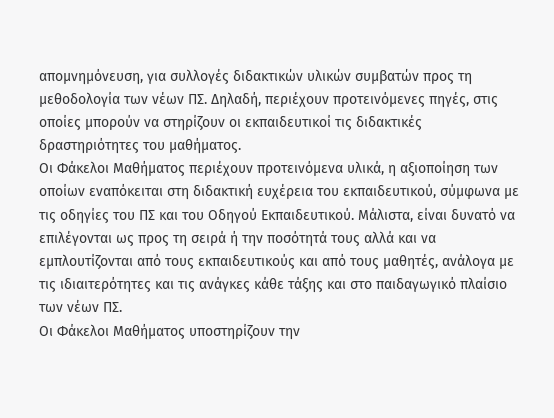απομνημόνευση, για συλλογές διδακτικών υλικών συμβατών προς τη μεθοδολογία των νέων ΠΣ. Δηλαδή, περιέχουν προτεινόμενες πηγές, στις οποίες μπορούν να στηρίζουν οι εκπαιδευτικοί τις διδακτικές δραστηριότητες του μαθήματος.
Οι Φάκελοι Μαθήματος περιέχουν προτεινόμενα υλικά, η αξιοποίηση των οποίων εναπόκειται στη διδακτική ευχέρεια του εκπαιδευτικού, σύμφωνα με τις οδηγίες του ΠΣ και του Οδηγού Εκπαιδευτικού. Μάλιστα, είναι δυνατό να επιλέγονται ως προς τη σειρά ή την ποσότητά τους αλλά και να εμπλουτίζονται από τους εκπαιδευτικούς και από τους μαθητές, ανάλογα με τις ιδιαιτερότητες και τις ανάγκες κάθε τάξης και στο παιδαγωγικό πλαίσιο των νέων ΠΣ.
Οι Φάκελοι Μαθήματος υποστηρίζουν την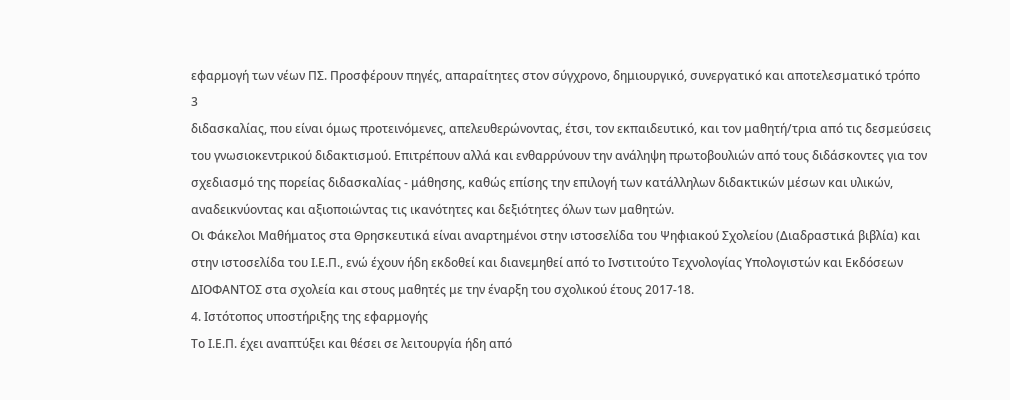εφαρμογή των νέων ΠΣ. Προσφέρουν πηγές, απαραίτητες στον σύγχρονο, δημιουργικό, συνεργατικό και αποτελεσματικό τρόπο
3
διδασκαλίας, που είναι όμως προτεινόμενες, απελευθερώνοντας, έτσι, τον εκπαιδευτικό, και τον μαθητή/τρια από τις δεσμεύσεις του γνωσιοκεντρικού διδακτισμού. Επιτρέπουν αλλά και ενθαρρύνουν την ανάληψη πρωτοβουλιών από τους διδάσκοντες για τον σχεδιασμό της πορείας διδασκαλίας - μάθησης, καθώς επίσης την επιλογή των κατάλληλων διδακτικών μέσων και υλικών, αναδεικνύοντας και αξιοποιώντας τις ικανότητες και δεξιότητες όλων των μαθητών.
Οι Φάκελοι Μαθήματος στα Θρησκευτικά είναι αναρτημένοι στην ιστοσελίδα του Ψηφιακού Σχολείου (Διαδραστικά βιβλία) και στην ιστοσελίδα του Ι.Ε.Π., ενώ έχουν ήδη εκδοθεί και διανεμηθεί από το Ινστιτούτο Τεχνολογίας Υπολογιστών και Εκδόσεων ΔΙΟΦΑΝΤΟΣ στα σχολεία και στους μαθητές με την έναρξη του σχολικού έτους 2017-18.
4. Ιστότοπος υποστήριξης της εφαρμογής
Το Ι.Ε.Π. έχει αναπτύξει και θέσει σε λειτουργία ήδη από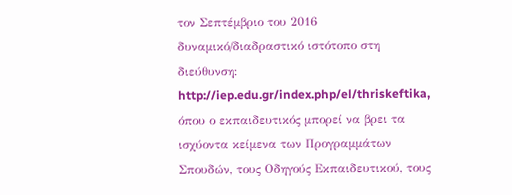τον Σεπτέμβριο του 2016 δυναμικό/διαδραστικό ιστότοπο στη διεύθυνση: http://iep.edu.gr/index.php/el/thriskeftika, όπου ο εκπαιδευτικός μπορεί να βρει τα ισχύοντα κείμενα των Προγραμμάτων Σπουδών, τους Οδηγούς Εκπαιδευτικού, τους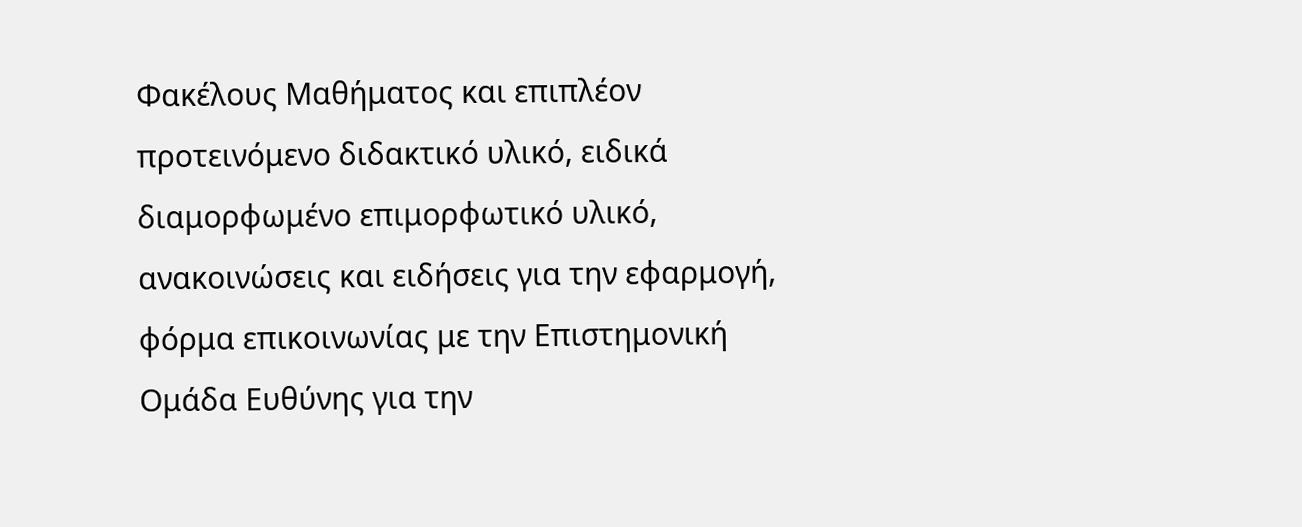Φακέλους Μαθήματος και επιπλέον προτεινόμενο διδακτικό υλικό, ειδικά διαμορφωμένο επιμορφωτικό υλικό, ανακοινώσεις και ειδήσεις για την εφαρμογή, φόρμα επικοινωνίας με την Επιστημονική Ομάδα Eυθύνης για την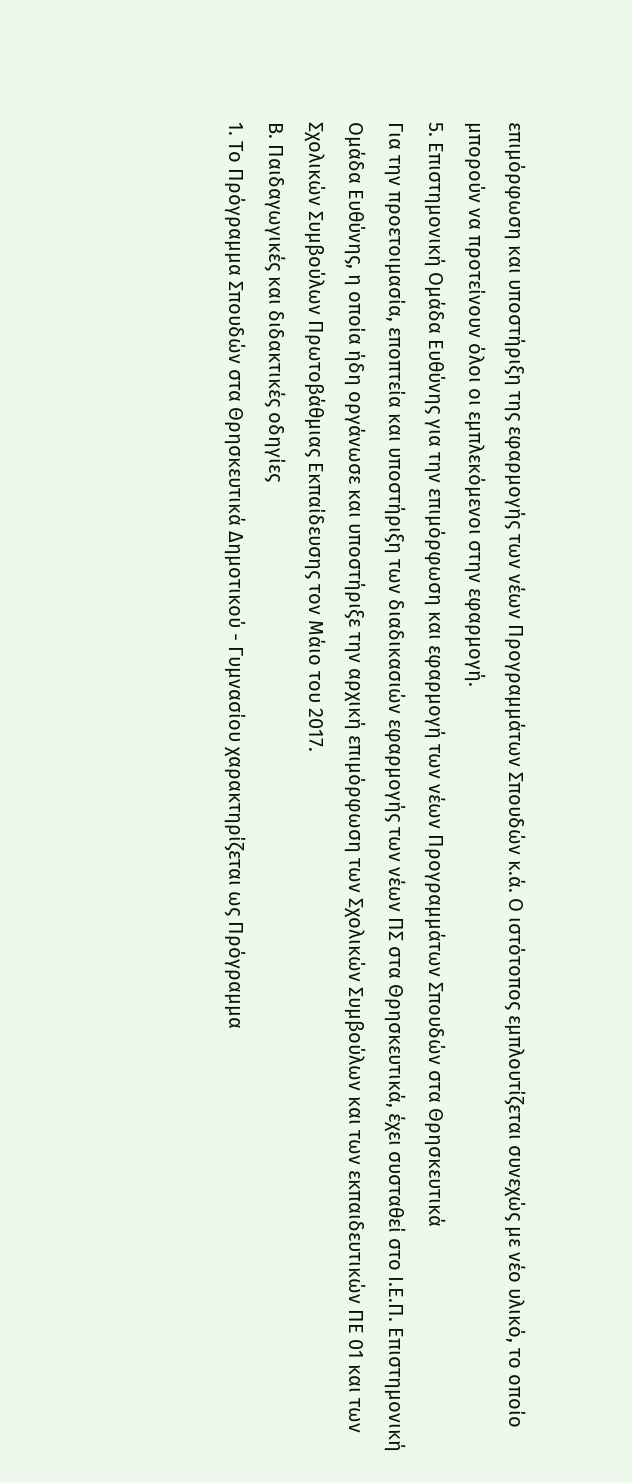επιμόρφωση και υποστήριξη της εφαρμογής των νέων Προγραμμάτων Σπουδών κ.ά. Ο ιστότοπος εμπλουτίζεται συνεχώς με νέο υλικό, το οποίο μπορούν να προτείνουν όλοι οι εμπλεκόμενοι στην εφαρμογή.
5. Επιστημονική Ομάδα Ευθύνης για την επιμόρφωση και εφαρμογή των νέων Προγραμμάτων Σπουδών στα Θρησκευτικά
Για την προετοιμασία, εποπτεία και υποστήριξη των διαδικασιών εφαρμογής των νέων ΠΣ στα Θρησκευτικά, έχει συσταθεί στο Ι.Ε.Π. Επιστημονική Ομάδα Ευθύνης, η οποία ήδη οργάνωσε και υποστήριξε την αρχική επιμόρφωση των Σχολικών Συμβούλων και των εκπαιδευτικών ΠΕ 01 και των Σχολικών Συμβούλων Πρωτοβάθμιας Εκπαίδευσης τον Μάιο του 2017.
Β. Παιδαγωγικές και διδακτικές οδηγίες
1. Το Πρόγραμμα Σπουδών στα Θρησκευτικά Δημοτικού - Γυμνασίου χαρακτηρίζεται ως Πρόγραμμα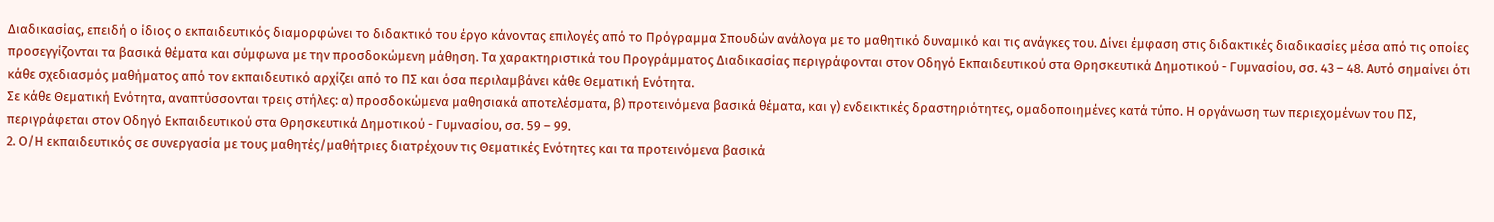Διαδικασίας, επειδή ο ίδιος ο εκπαιδευτικός διαμορφώνει το διδακτικό του έργο κάνοντας επιλογές από το Πρόγραμμα Σπουδών ανάλογα με το μαθητικό δυναμικό και τις ανάγκες του. Δίνει έμφαση στις διδακτικές διαδικασίες μέσα από τις οποίες προσεγγίζονται τα βασικά θέματα και σύμφωνα με την προσδοκώμενη μάθηση. Τα χαρακτηριστικά του Προγράμματος Διαδικασίας περιγράφονται στον Οδηγό Εκπαιδευτικού στα Θρησκευτικά Δημοτικού - Γυμνασίου, σσ. 43 – 48. Αυτό σημαίνει ότι κάθε σχεδιασμός μαθήματος από τον εκπαιδευτικό αρχίζει από το ΠΣ και όσα περιλαμβάνει κάθε Θεματική Ενότητα.
Σε κάθε Θεματική Ενότητα, αναπτύσσονται τρεις στήλες: α) προσδοκώμενα μαθησιακά αποτελέσματα, β) προτεινόμενα βασικά θέματα, και γ) ενδεικτικές δραστηριότητες, ομαδοποιημένες κατά τύπο. Η οργάνωση των περιεχομένων του ΠΣ, περιγράφεται στον Οδηγό Εκπαιδευτικού στα Θρησκευτικά Δημοτικού - Γυμνασίου, σσ. 59 – 99.
2. Ο/Η εκπαιδευτικός σε συνεργασία με τους μαθητές/μαθήτριες διατρέχουν τις Θεματικές Ενότητες και τα προτεινόμενα βασικά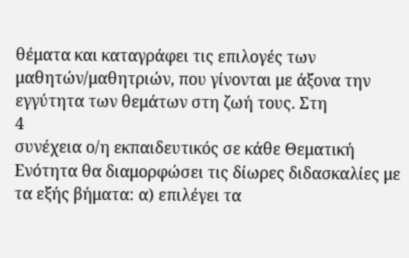θέματα και καταγράφει τις επιλογές των μαθητών/μαθητριών, που γίνονται με άξονα την εγγύτητα των θεμάτων στη ζωή τους. Στη
4
συνέχεια ο/η εκπαιδευτικός σε κάθε Θεματική Ενότητα θα διαμορφώσει τις δίωρες διδασκαλίες με τα εξής βήματα: α) επιλέγει τα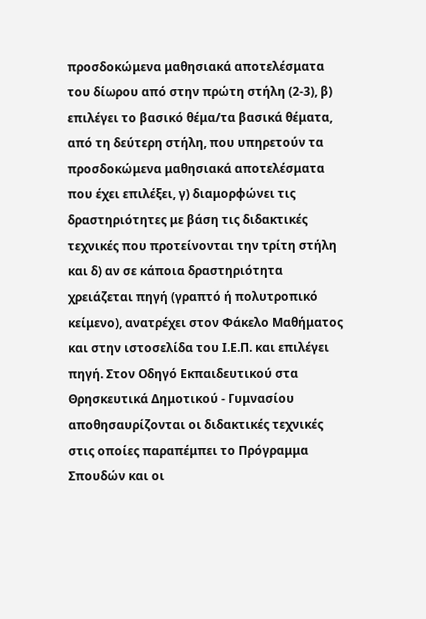προσδοκώμενα μαθησιακά αποτελέσματα του δίωρου από στην πρώτη στήλη (2-3), β) επιλέγει το βασικό θέμα/τα βασικά θέματα, από τη δεύτερη στήλη, που υπηρετούν τα προσδοκώμενα μαθησιακά αποτελέσματα που έχει επιλέξει, γ) διαμορφώνει τις δραστηριότητες με βάση τις διδακτικές τεχνικές που προτείνονται την τρίτη στήλη και δ) αν σε κάποια δραστηριότητα χρειάζεται πηγή (γραπτό ή πολυτροπικό κείμενο), ανατρέχει στον Φάκελο Μαθήματος και στην ιστοσελίδα του Ι.Ε.Π. και επιλέγει πηγή. Στον Οδηγό Εκπαιδευτικού στα Θρησκευτικά Δημοτικού - Γυμνασίου αποθησαυρίζονται οι διδακτικές τεχνικές στις οποίες παραπέμπει το Πρόγραμμα Σπουδών και οι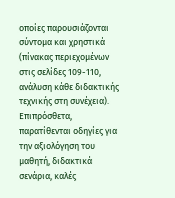οποίες παρουσιάζονται σύντομα και χρηστικά (πίνακας περιεχομένων στις σελίδες 109-110, ανάλυση κάθε διδακτικής τεχνικής στη συνέχεια). Επιπρόσθετα, παρατίθενται οδηγίες για την αξιολόγηση του μαθητή, διδακτικά σενάρια, καλές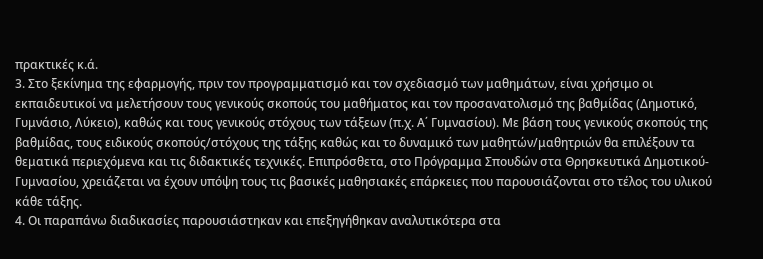πρακτικές κ.ά.
3. Στο ξεκίνημα της εφαρμογής, πριν τον προγραμματισμό και τον σχεδιασμό των μαθημάτων, είναι χρήσιμο οι εκπαιδευτικοί να μελετήσουν τους γενικούς σκοπούς του μαθήματος και τον προσανατολισμό της βαθμίδας (Δημοτικό, Γυμνάσιο, Λύκειο), καθώς και τους γενικούς στόχους των τάξεων (π.χ. Α΄ Γυμνασίου). Με βάση τους γενικούς σκοπούς της βαθμίδας, τους ειδικούς σκοπούς/στόχους της τάξης καθώς και το δυναμικό των μαθητών/μαθητριών θα επιλέξουν τα θεματικά περιεχόμενα και τις διδακτικές τεχνικές. Επιπρόσθετα, στο Πρόγραμμα Σπουδών στα Θρησκευτικά Δημοτικού-Γυμνασίου, χρειάζεται να έχουν υπόψη τους τις βασικές μαθησιακές επάρκειες που παρουσιάζονται στο τέλος του υλικού κάθε τάξης.
4. Οι παραπάνω διαδικασίες παρουσιάστηκαν και επεξηγήθηκαν αναλυτικότερα στα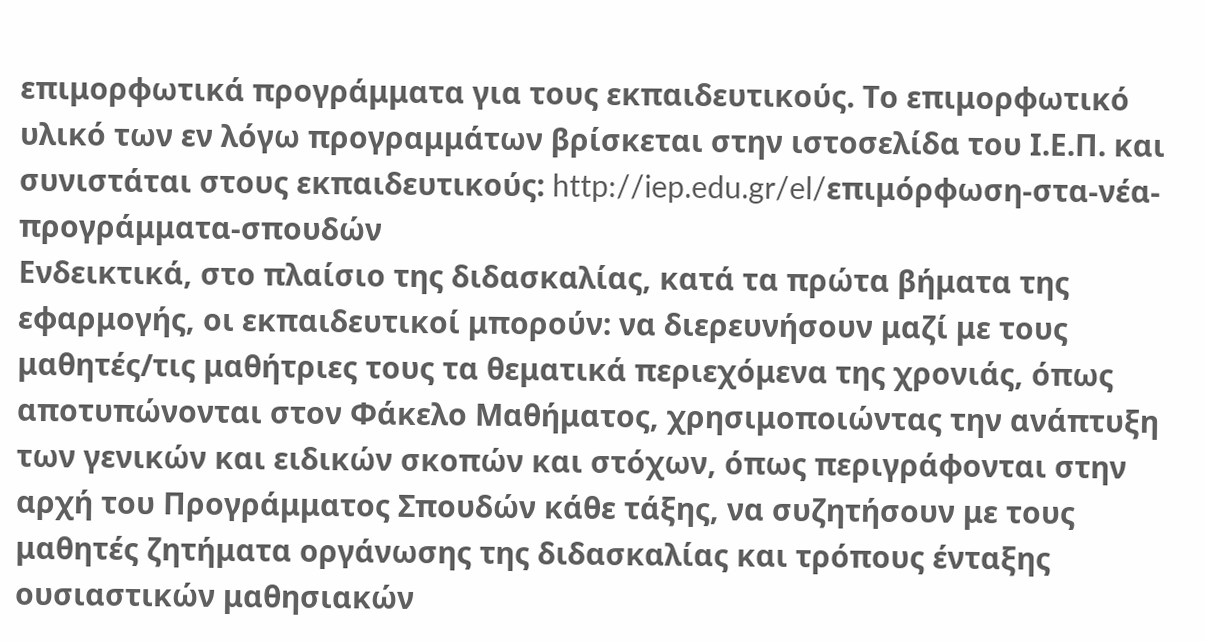επιμορφωτικά προγράμματα για τους εκπαιδευτικούς. Το επιμορφωτικό υλικό των εν λόγω προγραμμάτων βρίσκεται στην ιστοσελίδα του Ι.Ε.Π. και συνιστάται στους εκπαιδευτικούς: http://iep.edu.gr/el/επιμόρφωση-στα-νέα-προγράμματα-σπουδών
Ενδεικτικά, στο πλαίσιο της διδασκαλίας, κατά τα πρώτα βήματα της εφαρμογής, οι εκπαιδευτικοί μπορούν: να διερευνήσουν μαζί με τους μαθητές/τις μαθήτριες τους τα θεματικά περιεχόμενα της χρονιάς, όπως αποτυπώνονται στον Φάκελο Μαθήματος, χρησιμοποιώντας την ανάπτυξη των γενικών και ειδικών σκοπών και στόχων, όπως περιγράφονται στην αρχή του Προγράμματος Σπουδών κάθε τάξης, να συζητήσουν με τους μαθητές ζητήματα οργάνωσης της διδασκαλίας και τρόπους ένταξης ουσιαστικών μαθησιακών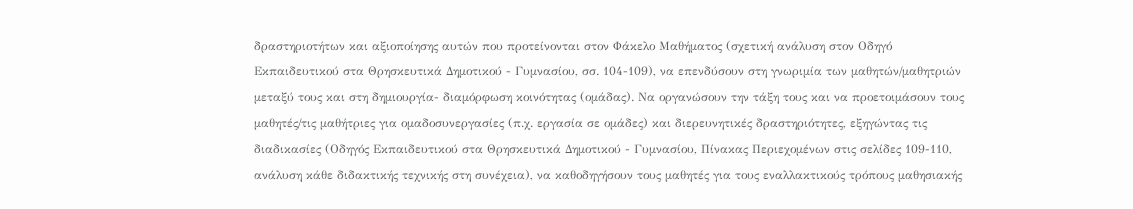δραστηριοτήτων και αξιοποίησης αυτών που προτείνονται στον Φάκελο Μαθήματος (σχετική ανάλυση στον Οδηγό Εκπαιδευτικού στα Θρησκευτικά Δημοτικού - Γυμνασίου, σσ. 104-109), να επενδύσουν στη γνωριμία των μαθητών/μαθητριών μεταξύ τους και στη δημιουργία- διαμόρφωση κοινότητας (ομάδας). Να οργανώσουν την τάξη τους και να προετοιμάσουν τους μαθητές/τις μαθήτριες για ομαδοσυνεργασίες (π.χ. εργασία σε ομάδες) και διερευνητικές δραστηριότητες, εξηγώντας τις διαδικασίες (Οδηγός Εκπαιδευτικού στα Θρησκευτικά Δημοτικού - Γυμνασίου, Πίνακας Περιεχομένων στις σελίδες 109-110, ανάλυση κάθε διδακτικής τεχνικής στη συνέχεια), να καθοδηγήσουν τους μαθητές για τους εναλλακτικούς τρόπους μαθησιακής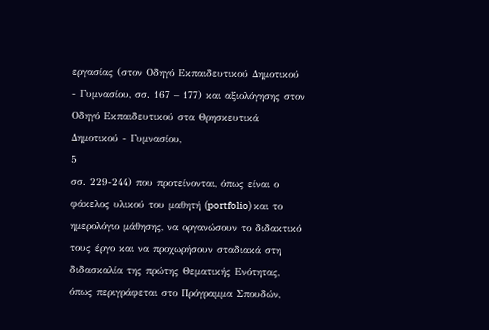εργασίας (στον Οδηγό Εκπαιδευτικού Δημοτικού - Γυμνασίου, σσ. 167 – 177) και αξιολόγησης στον Οδηγό Εκπαιδευτικού στα Θρησκευτικά Δημοτικού - Γυμνασίου,
5
σσ. 229-244) που προτείνονται, όπως είναι ο φάκελος υλικού του μαθητή (portfolio) και το ημερολόγιο μάθησης, να οργανώσουν το διδακτικό τους έργο και να προχωρήσουν σταδιακά στη διδασκαλία της πρώτης Θεματικής Ενότητας, όπως περιγράφεται στο Πρόγραμμα Σπουδών,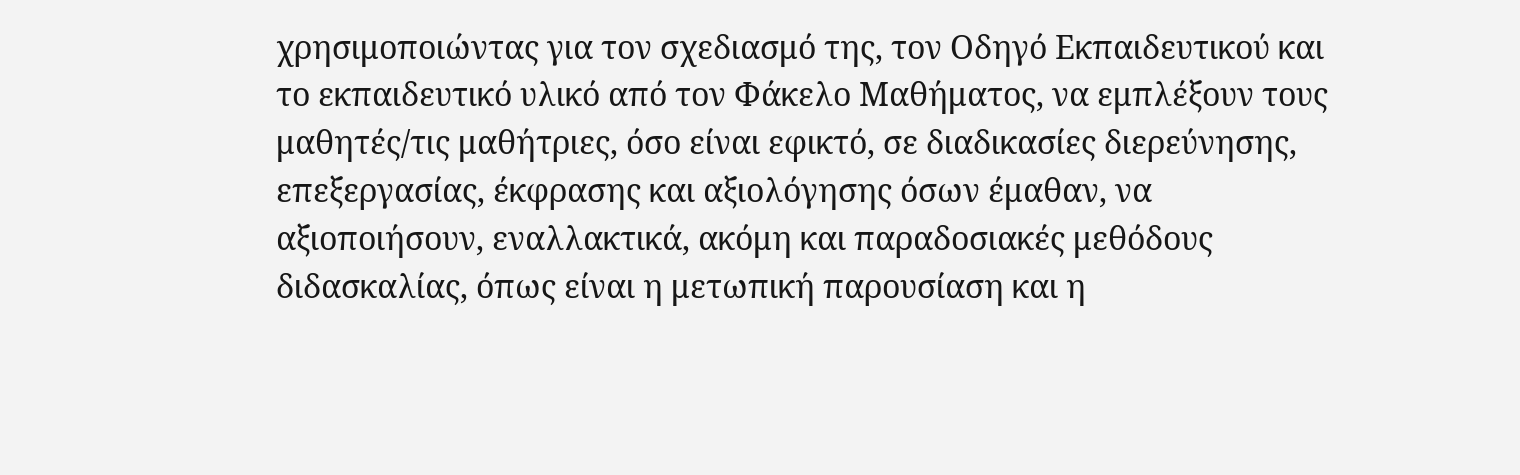χρησιμοποιώντας για τον σχεδιασμό της, τον Οδηγό Εκπαιδευτικού και το εκπαιδευτικό υλικό από τον Φάκελο Μαθήματος, να εμπλέξουν τους μαθητές/τις μαθήτριες, όσο είναι εφικτό, σε διαδικασίες διερεύνησης, επεξεργασίας, έκφρασης και αξιολόγησης όσων έμαθαν, να αξιοποιήσουν, εναλλακτικά, ακόμη και παραδοσιακές μεθόδους διδασκαλίας, όπως είναι η μετωπική παρουσίαση και η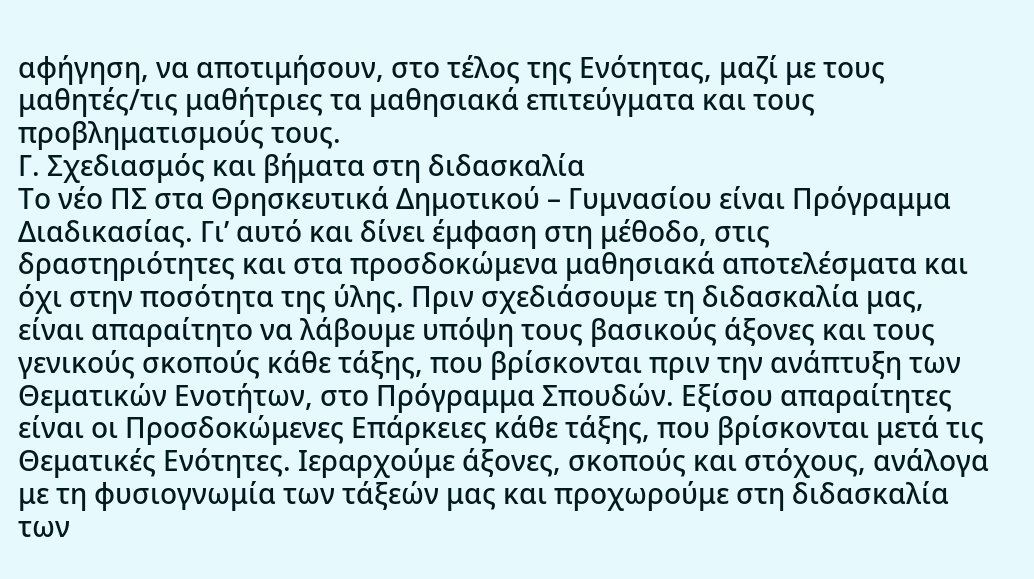αφήγηση, να αποτιμήσουν, στο τέλος της Ενότητας, μαζί με τους μαθητές/τις μαθήτριες τα μαθησιακά επιτεύγματα και τους προβληματισμούς τους.
Γ. Σχεδιασμός και βήματα στη διδασκαλία
Το νέο ΠΣ στα Θρησκευτικά Δημοτικού – Γυμνασίου είναι Πρόγραμμα Διαδικασίας. Γι’ αυτό και δίνει έμφαση στη μέθοδο, στις δραστηριότητες και στα προσδοκώμενα μαθησιακά αποτελέσματα και όχι στην ποσότητα της ύλης. Πριν σχεδιάσουμε τη διδασκαλία μας, είναι απαραίτητο να λάβουμε υπόψη τους βασικούς άξονες και τους γενικούς σκοπούς κάθε τάξης, που βρίσκονται πριν την ανάπτυξη των Θεματικών Ενοτήτων, στο Πρόγραμμα Σπουδών. Εξίσου απαραίτητες είναι οι Προσδοκώμενες Επάρκειες κάθε τάξης, που βρίσκονται μετά τις Θεματικές Ενότητες. Ιεραρχούμε άξονες, σκοπούς και στόχους, ανάλογα με τη φυσιογνωμία των τάξεών μας και προχωρούμε στη διδασκαλία των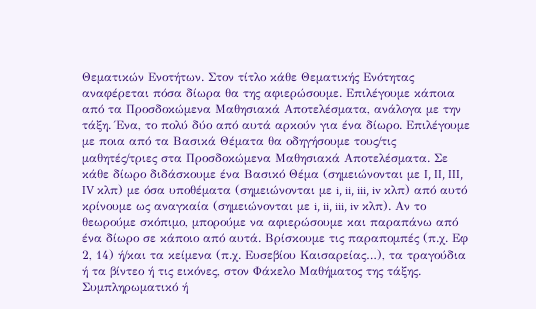Θεματικών Ενοτήτων. Στον τίτλο κάθε Θεματικής Ενότητας αναφέρεται πόσα δίωρα θα της αφιερώσουμε. Επιλέγουμε κάποια από τα Προσδοκώμενα Μαθησιακά Αποτελέσματα, ανάλογα με την τάξη. Ένα, το πολύ δύο από αυτά αρκούν για ένα δίωρο. Επιλέγουμε με ποια από τα Βασικά Θέματα θα οδηγήσουμε τους/τις μαθητές/τριες στα Προσδοκώμενα Μαθησιακά Αποτελέσματα. Σε κάθε δίωρο διδάσκουμε ένα Βασικό Θέμα (σημειώνονται με I, II, III, IV κλπ) με όσα υποθέματα (σημειώνονται με i, ii, iii, iv κλπ) από αυτό κρίνουμε ως αναγκαία (σημειώνονται με i, ii, iii, iv κλπ). Αν το θεωρούμε σκόπιμο, μπορούμε να αφιερώσουμε και παραπάνω από ένα δίωρο σε κάποιο από αυτά. Βρίσκουμε τις παραπομπές (π.χ. Εφ 2, 14) ή/και τα κείμενα (π.χ. Ευσεβίου Καισαρείας…), τα τραγούδια ή τα βίντεο ή τις εικόνες, στον Φάκελο Μαθήματος της τάξης. Συμπληρωματικό ή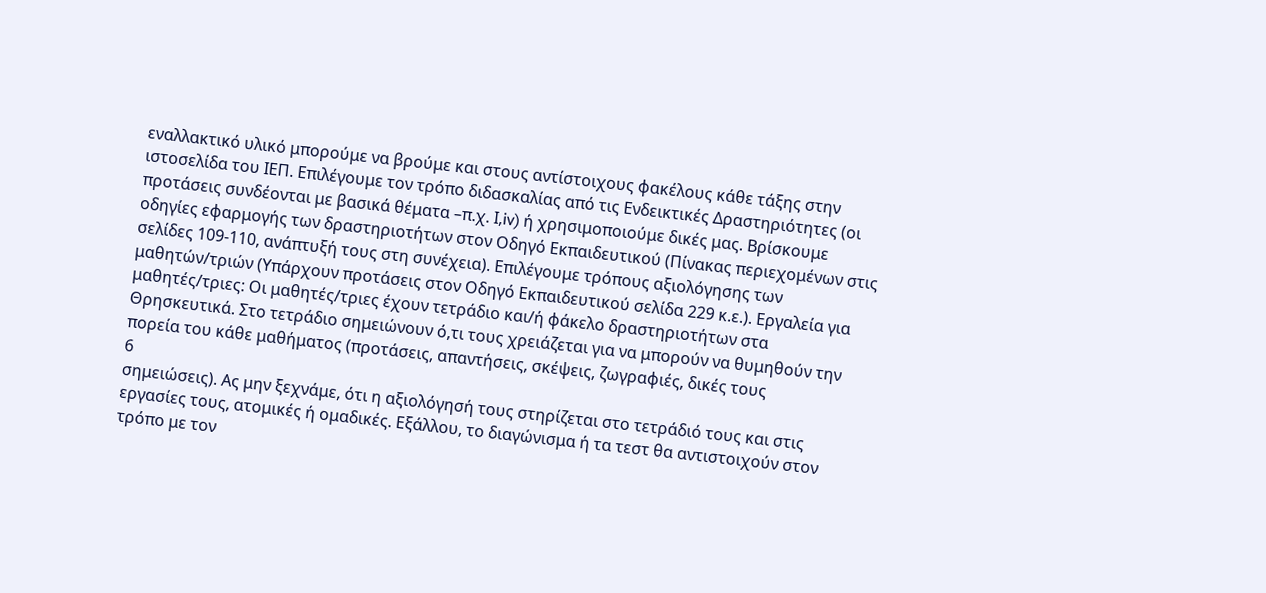εναλλακτικό υλικό μπορούμε να βρούμε και στους αντίστοιχους φακέλους κάθε τάξης στην ιστοσελίδα του ΙΕΠ. Επιλέγουμε τον τρόπο διδασκαλίας από τις Ενδεικτικές Δραστηριότητες (οι προτάσεις συνδέονται με βασικά θέματα –π.χ. Ι,iv) ή χρησιμοποιούμε δικές μας. Βρίσκουμε οδηγίες εφαρμογής των δραστηριοτήτων στον Οδηγό Εκπαιδευτικού (Πίνακας περιεχομένων στις σελίδες 109-110, ανάπτυξή τους στη συνέχεια). Επιλέγουμε τρόπους αξιολόγησης των μαθητών/τριών (Υπάρχουν προτάσεις στον Οδηγό Εκπαιδευτικού σελίδα 229 κ.ε.). Εργαλεία για μαθητές/τριες: Οι μαθητές/τριες έχουν τετράδιο και/ή φάκελο δραστηριοτήτων στα Θρησκευτικά. Στο τετράδιο σημειώνουν ό,τι τους χρειάζεται για να μπορούν να θυμηθούν την πορεία του κάθε μαθήματος (προτάσεις, απαντήσεις, σκέψεις, ζωγραφιές, δικές τους
6
σημειώσεις). Ας μην ξεχνάμε, ότι η αξιολόγησή τους στηρίζεται στο τετράδιό τους και στις εργασίες τους, ατομικές ή ομαδικές. Εξάλλου, το διαγώνισμα ή τα τεστ θα αντιστοιχούν στον τρόπο με τον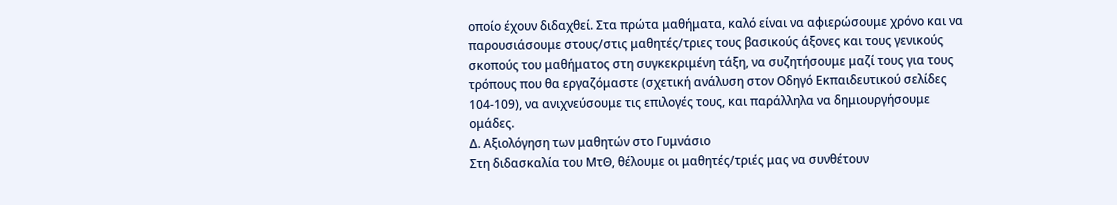οποίο έχουν διδαχθεί. Στα πρώτα μαθήματα, καλό είναι να αφιερώσουμε χρόνο και να παρουσιάσουμε στους/στις μαθητές/τριες τους βασικούς άξονες και τους γενικούς σκοπούς του μαθήματος στη συγκεκριμένη τάξη, να συζητήσουμε μαζί τους για τους τρόπους που θα εργαζόμαστε (σχετική ανάλυση στον Οδηγό Εκπαιδευτικού σελίδες 104-109), να ανιχνεύσουμε τις επιλογές τους, και παράλληλα να δημιουργήσουμε ομάδες.
Δ. Αξιολόγηση των μαθητών στο Γυμνάσιο
Στη διδασκαλία του ΜτΘ, θέλουμε οι μαθητές/τριές μας να συνθέτουν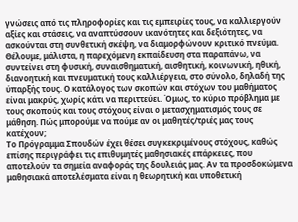γνώσεις από τις πληροφορίες και τις εμπειρίες τους, να καλλιεργούν αξίες και στάσεις, να αναπτύσσουν ικανότητες και δεξιότητες, να ασκούνται στη συνθετική σκέψη, να διαμορφώνουν κριτικό πνεύμα. Θέλουμε, μάλιστα, η παρεχόμενη εκπαίδευση στα παραπάνω, να συντείνει στη φυσική, συναισθηματική, αισθητική, κοινωνική, ηθική, διανοητική και πνευματική τους καλλιέργεια, στο σύνολο, δηλαδή της ύπαρξής τους. Ο κατάλογος των σκοπών και στόχων του μαθήματος είναι μακρύς, χωρίς κάτι να περιττεύει. Όμως, το κύριο πρόβλημα με τους σκοπούς και τους στόχους είναι ο μετασχηματισμός τους σε μάθηση. Πώς μπορούμε να πούμε αν οι μαθητές/τριές μας τους κατέχουν;
Το Πρόγραμμα Σπουδών έχει θέσει συγκεκριμένους στόχους, καθώς επίσης περιγράφει τις επιθυμητές μαθησιακές επάρκειες, που αποτελούν τα σημεία αναφοράς της δουλειάς μας. Αν τα προσδοκώμενα μαθησιακά αποτελέσματα είναι η θεωρητική και υποθετική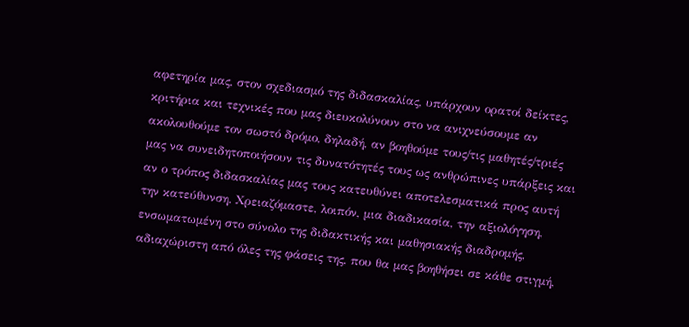αφετηρία μας, στον σχεδιασμό της διδασκαλίας, υπάρχουν ορατοί δείκτες, κριτήρια και τεχνικές που μας διευκολύνουν στο να ανιχνεύσουμε αν ακολουθούμε τον σωστό δρόμο, δηλαδή, αν βοηθούμε τους/τις μαθητές/τριές μας να συνειδητοποιήσουν τις δυνατότητές τους ως ανθρώπινες υπάρξεις και αν ο τρόπος διδασκαλίας μας τους κατευθύνει αποτελεσματικά προς αυτή την κατεύθυνση. Χρειαζόμαστε, λοιπόν, μια διαδικασία, την αξιολόγηση, ενσωματωμένη στο σύνολο της διδακτικής και μαθησιακής διαδρομής, αδιαχώριστη από όλες της φάσεις της, που θα μας βοηθήσει σε κάθε στιγμή,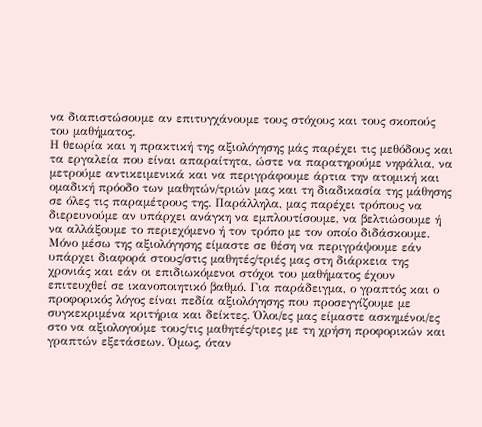να διαπιστώσουμε αν επιτυγχάνουμε τους στόχους και τους σκοπούς του μαθήματος.
Η θεωρία και η πρακτική της αξιολόγησης μάς παρέχει τις μεθόδους και τα εργαλεία που είναι απαραίτητα, ώστε να παρατηρούμε νηφάλια, να μετρούμε αντικειμενικά και να περιγράφουμε άρτια την ατομική και ομαδική πρόοδο των μαθητών/τριών μας και τη διαδικασία της μάθησης σε όλες τις παραμέτρους της. Παράλληλα, μας παρέχει τρόπους να διερευνούμε αν υπάρχει ανάγκη να εμπλουτίσουμε, να βελτιώσουμε ή να αλλάξουμε το περιεχόμενο ή τον τρόπο με τον οποίο διδάσκουμε. Μόνο μέσω της αξιολόγησης είμαστε σε θέση να περιγράψουμε εάν υπάρχει διαφορά στους/στις μαθητές/τριές μας στη διάρκεια της χρονιάς και εάν οι επιδιωκόμενοι στόχοι του μαθήματος έχουν επιτευχθεί σε ικανοποιητικό βαθμό. Για παράδειγμα, ο γραπτός και ο προφορικός λόγος είναι πεδία αξιολόγησης που προσεγγίζουμε με συγκεκριμένα κριτήρια και δείκτες. Όλοι/ες μας είμαστε ασκημένοι/ες στο να αξιολογούμε τους/τις μαθητές/τριες με τη χρήση προφορικών και γραπτών εξετάσεων. Όμως, όταν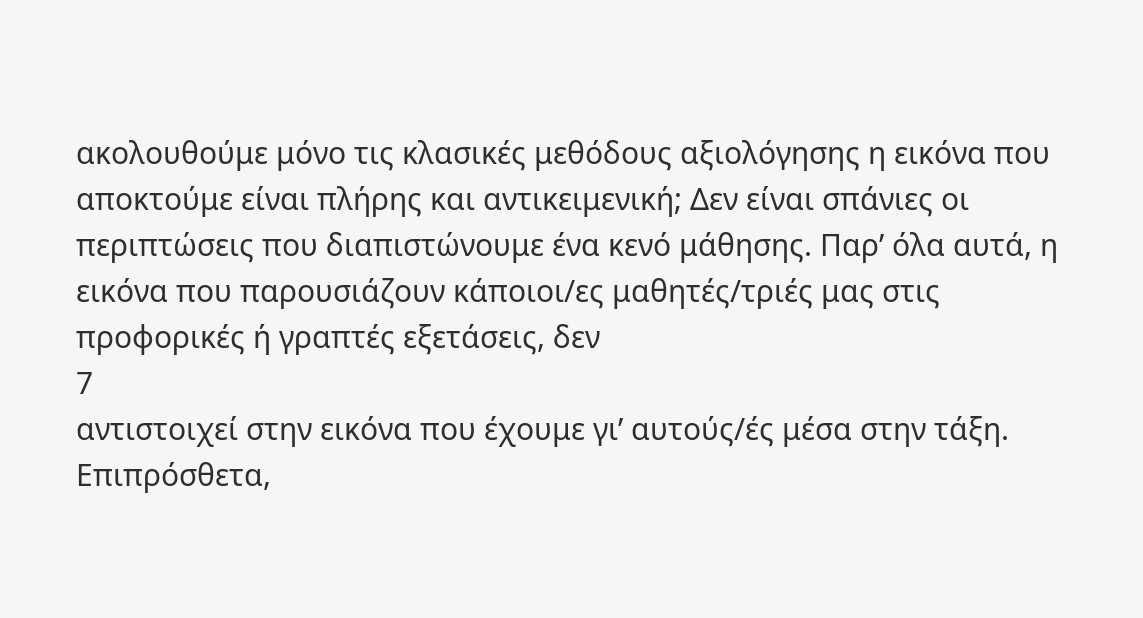ακολουθούμε μόνο τις κλασικές μεθόδους αξιολόγησης η εικόνα που αποκτούμε είναι πλήρης και αντικειμενική; Δεν είναι σπάνιες οι περιπτώσεις που διαπιστώνουμε ένα κενό μάθησης. Παρ’ όλα αυτά, η εικόνα που παρουσιάζουν κάποιοι/ες μαθητές/τριές μας στις προφορικές ή γραπτές εξετάσεις, δεν
7
αντιστοιχεί στην εικόνα που έχουμε γι’ αυτούς/ές μέσα στην τάξη. Επιπρόσθετα,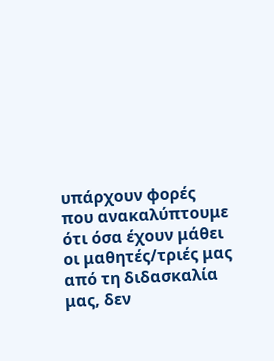υπάρχουν φορές που ανακαλύπτουμε ότι όσα έχουν μάθει οι μαθητές/τριές μας από τη διδασκαλία μας, δεν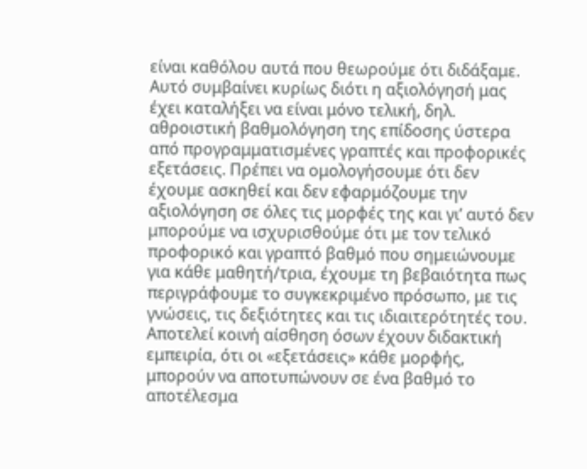είναι καθόλου αυτά που θεωρούμε ότι διδάξαμε. Αυτό συμβαίνει κυρίως διότι η αξιολόγησή μας έχει καταλήξει να είναι μόνο τελική, δηλ. αθροιστική βαθμολόγηση της επίδοσης ύστερα από προγραμματισμένες γραπτές και προφορικές εξετάσεις. Πρέπει να ομολογήσουμε ότι δεν έχουμε ασκηθεί και δεν εφαρμόζουμε την αξιολόγηση σε όλες τις μορφές της και γι’ αυτό δεν μπορούμε να ισχυρισθούμε ότι με τον τελικό προφορικό και γραπτό βαθμό που σημειώνουμε για κάθε μαθητή/τρια, έχουμε τη βεβαιότητα πως περιγράφουμε το συγκεκριμένο πρόσωπο, με τις γνώσεις, τις δεξιότητες και τις ιδιαιτερότητές του.
Αποτελεί κοινή αίσθηση όσων έχουν διδακτική εμπειρία, ότι οι «εξετάσεις» κάθε μορφής, μπορούν να αποτυπώνουν σε ένα βαθμό το αποτέλεσμα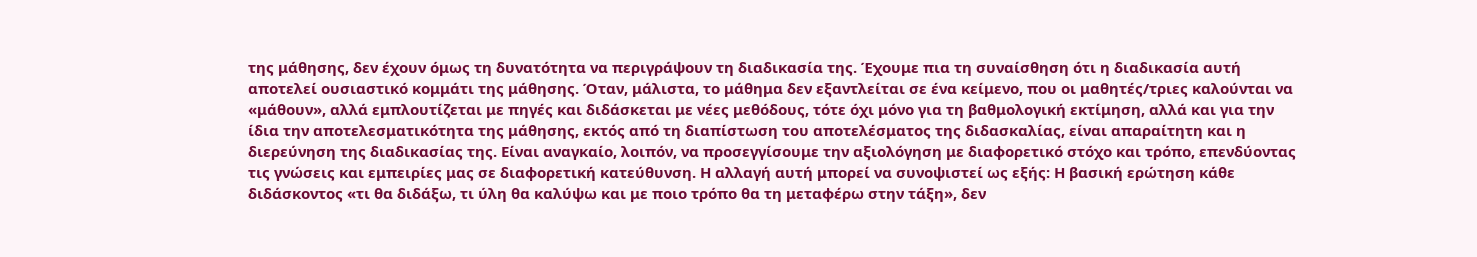της μάθησης, δεν έχουν όμως τη δυνατότητα να περιγράψουν τη διαδικασία της. Έχουμε πια τη συναίσθηση ότι η διαδικασία αυτή αποτελεί ουσιαστικό κομμάτι της μάθησης. Όταν, μάλιστα, το μάθημα δεν εξαντλείται σε ένα κείμενο, που οι μαθητές/τριες καλούνται να «μάθουν», αλλά εμπλουτίζεται με πηγές και διδάσκεται με νέες μεθόδους, τότε όχι μόνο για τη βαθμολογική εκτίμηση, αλλά και για την ίδια την αποτελεσματικότητα της μάθησης, εκτός από τη διαπίστωση του αποτελέσματος της διδασκαλίας, είναι απαραίτητη και η διερεύνηση της διαδικασίας της. Είναι αναγκαίο, λοιπόν, να προσεγγίσουμε την αξιολόγηση με διαφορετικό στόχο και τρόπο, επενδύοντας τις γνώσεις και εμπειρίες μας σε διαφορετική κατεύθυνση. Η αλλαγή αυτή μπορεί να συνοψιστεί ως εξής: Η βασική ερώτηση κάθε διδάσκοντος «τι θα διδάξω, τι ύλη θα καλύψω και με ποιο τρόπο θα τη μεταφέρω στην τάξη», δεν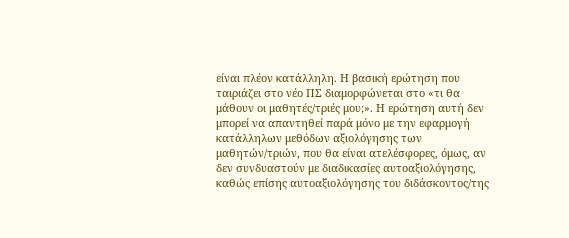είναι πλέον κατάλληλη. Η βασική ερώτηση που ταιριάζει στο νέο ΠΣ διαμορφώνεται στο «τι θα μάθουν οι μαθητές/τριές μου;». Η ερώτηση αυτή δεν μπορεί να απαντηθεί παρά μόνο με την εφαρμογή κατάλληλων μεθόδων αξιολόγησης των μαθητών/τριών, που θα είναι ατελέσφορες, όμως, αν δεν συνδυαστούν με διαδικασίες αυτοαξιολόγησης, καθώς επίσης αυτοαξιολόγησης του διδάσκοντος/της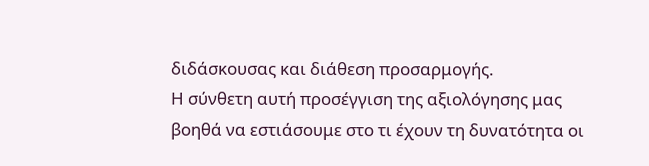διδάσκουσας και διάθεση προσαρμογής.
Η σύνθετη αυτή προσέγγιση της αξιολόγησης μας βοηθά να εστιάσουμε στο τι έχουν τη δυνατότητα οι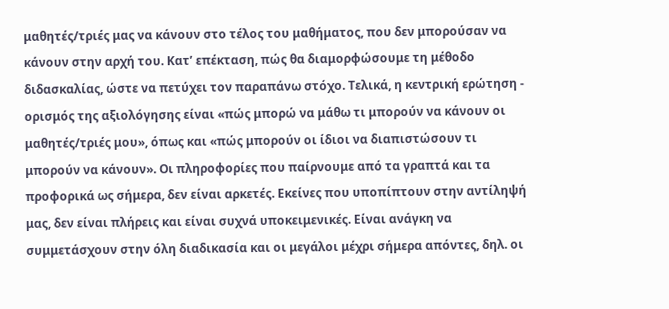μαθητές/τριές μας να κάνουν στο τέλος του μαθήματος, που δεν μπορούσαν να κάνουν στην αρχή του. Κατ’ επέκταση, πώς θα διαμορφώσουμε τη μέθοδο διδασκαλίας, ώστε να πετύχει τον παραπάνω στόχο. Τελικά, η κεντρική ερώτηση - ορισμός της αξιολόγησης είναι «πώς μπορώ να μάθω τι μπορούν να κάνουν οι μαθητές/τριές μου», όπως και «πώς μπορούν οι ίδιοι να διαπιστώσουν τι μπορούν να κάνουν». Οι πληροφορίες που παίρνουμε από τα γραπτά και τα προφορικά ως σήμερα, δεν είναι αρκετές. Εκείνες που υποπίπτουν στην αντίληψή μας, δεν είναι πλήρεις και είναι συχνά υποκειμενικές. Είναι ανάγκη να συμμετάσχουν στην όλη διαδικασία και οι μεγάλοι μέχρι σήμερα απόντες, δηλ. οι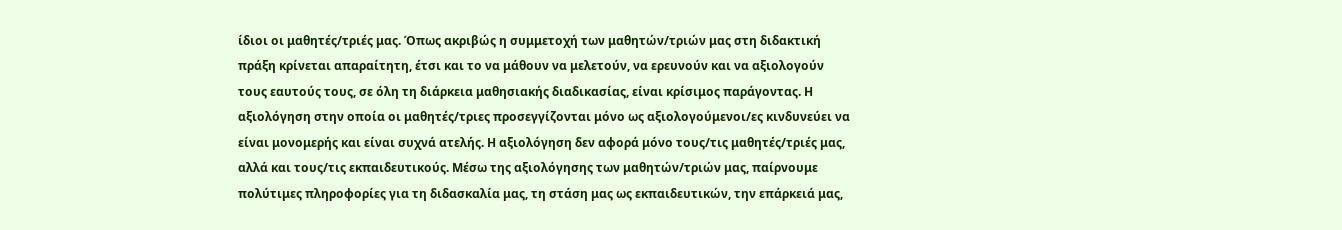ίδιοι οι μαθητές/τριές μας. Όπως ακριβώς η συμμετοχή των μαθητών/τριών μας στη διδακτική πράξη κρίνεται απαραίτητη, έτσι και το να μάθουν να μελετούν, να ερευνούν και να αξιολογούν τους εαυτούς τους, σε όλη τη διάρκεια μαθησιακής διαδικασίας, είναι κρίσιμος παράγοντας. Η αξιολόγηση στην οποία οι μαθητές/τριες προσεγγίζονται μόνο ως αξιολογούμενοι/ες κινδυνεύει να είναι μονομερής και είναι συχνά ατελής. Η αξιολόγηση δεν αφορά μόνο τους/τις μαθητές/τριές μας, αλλά και τους/τις εκπαιδευτικούς. Μέσω της αξιολόγησης των μαθητών/τριών μας, παίρνουμε πολύτιμες πληροφορίες για τη διδασκαλία μας, τη στάση μας ως εκπαιδευτικών, την επάρκειά μας,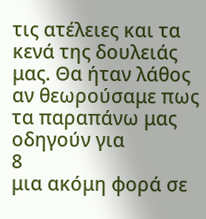τις ατέλειες και τα κενά της δουλειάς μας. Θα ήταν λάθος αν θεωρούσαμε πως τα παραπάνω μας οδηγούν για
8
μια ακόμη φορά σε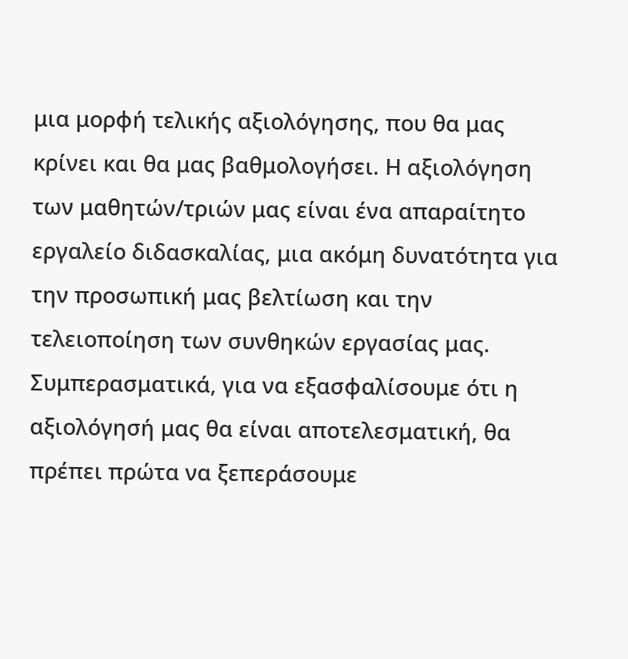μια μορφή τελικής αξιολόγησης, που θα μας κρίνει και θα μας βαθμολογήσει. Η αξιολόγηση των μαθητών/τριών μας είναι ένα απαραίτητο εργαλείο διδασκαλίας, μια ακόμη δυνατότητα για την προσωπική μας βελτίωση και την τελειοποίηση των συνθηκών εργασίας μας.
Συμπερασματικά, για να εξασφαλίσουμε ότι η αξιολόγησή μας θα είναι αποτελεσματική, θα πρέπει πρώτα να ξεπεράσουμε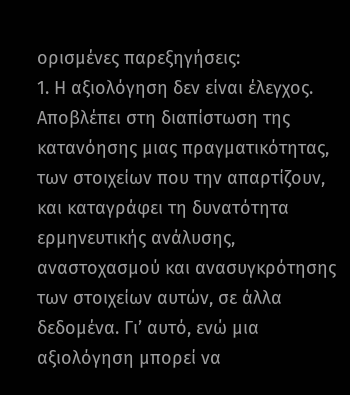ορισμένες παρεξηγήσεις:
1. Η αξιολόγηση δεν είναι έλεγχος. Αποβλέπει στη διαπίστωση της κατανόησης μιας πραγματικότητας, των στοιχείων που την απαρτίζουν, και καταγράφει τη δυνατότητα ερμηνευτικής ανάλυσης, αναστοχασμού και ανασυγκρότησης των στοιχείων αυτών, σε άλλα δεδομένα. Γι’ αυτό, ενώ μια αξιολόγηση μπορεί να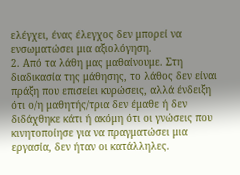ελέγχει, ένας έλεγχος δεν μπορεί να ενσωματώσει μια αξιολόγηση.
2. Από τα λάθη μας μαθαίνουμε. Στη διαδικασία της μάθησης, το λάθος δεν είναι πράξη που επισείει κυρώσεις, αλλά ένδειξη ότι ο/η μαθητής/τρια δεν έμαθε ή δεν διδάχθηκε κάτι ή ακόμη ότι οι γνώσεις που κινητοποίησε για να πραγματώσει μια εργασία, δεν ήταν οι κατάλληλες.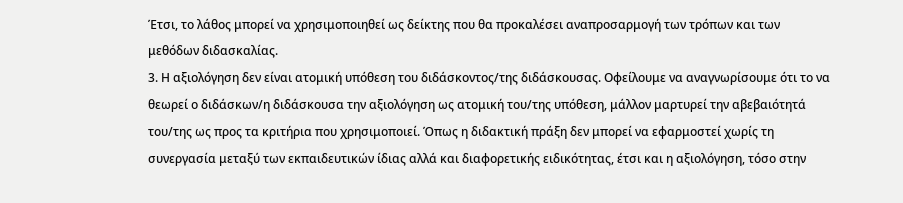Έτσι, το λάθος μπορεί να χρησιμοποιηθεί ως δείκτης που θα προκαλέσει αναπροσαρμογή των τρόπων και των μεθόδων διδασκαλίας.
3. Η αξιολόγηση δεν είναι ατομική υπόθεση του διδάσκοντος/της διδάσκουσας. Οφείλουμε να αναγνωρίσουμε ότι το να θεωρεί ο διδάσκων/η διδάσκουσα την αξιολόγηση ως ατομική του/της υπόθεση, μάλλον μαρτυρεί την αβεβαιότητά του/της ως προς τα κριτήρια που χρησιμοποιεί. Όπως η διδακτική πράξη δεν μπορεί να εφαρμοστεί χωρίς τη συνεργασία μεταξύ των εκπαιδευτικών ίδιας αλλά και διαφορετικής ειδικότητας, έτσι και η αξιολόγηση, τόσο στην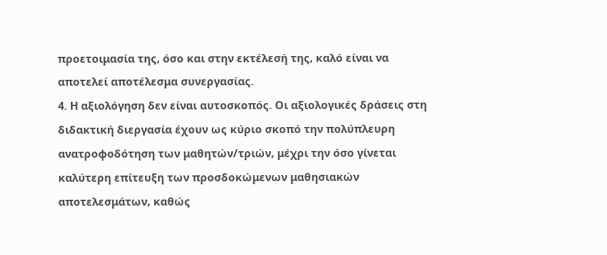προετοιμασία της, όσο και στην εκτέλεσή της, καλό είναι να αποτελεί αποτέλεσμα συνεργασίας.
4. Η αξιολόγηση δεν είναι αυτοσκοπός. Οι αξιολογικές δράσεις στη διδακτική διεργασία έχουν ως κύριο σκοπό την πολύπλευρη ανατροφοδότηση των μαθητών/τριών, μέχρι την όσο γίνεται καλύτερη επίτευξη των προσδοκώμενων μαθησιακών αποτελεσμάτων, καθώς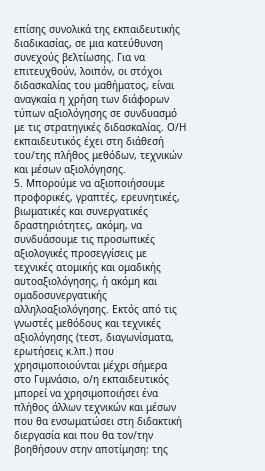επίσης συνολικά της εκπαιδευτικής διαδικασίας, σε μια κατεύθυνση συνεχούς βελτίωσης. Για να επιτευχθούν, λοιπόν, οι στόχοι διδασκαλίας του μαθήματος, είναι αναγκαία η χρήση των διάφορων τύπων αξιολόγησης σε συνδυασμό με τις στρατηγικές διδασκαλίας. Ο/Η εκπαιδευτικός έχει στη διάθεσή του/της πλήθος μεθόδων, τεχνικών και μέσων αξιολόγησης.
5. Μπορούμε να αξιοποιήσουμε προφορικές, γραπτές, ερευνητικές, βιωματικές και συνεργατικές δραστηριότητες, ακόμη, να συνδυάσουμε τις προσωπικές αξιολογικές προσεγγίσεις με τεχνικές ατομικής και ομαδικής αυτοαξιολόγησης, ή ακόμη και ομαδοσυνεργατικής αλληλοαξιολόγησης. Εκτός από τις γνωστές μεθόδους και τεχνικές αξιολόγησης (τεστ, διαγωνίσματα, ερωτήσεις κ.λπ.) που χρησιμοποιούνται μέχρι σήμερα στο Γυμνάσιο, ο/η εκπαιδευτικός μπορεί να χρησιμοποιήσει ένα πλήθος άλλων τεχνικών και μέσων που θα ενσωματώσει στη διδακτική διεργασία και που θα τον/την βοηθήσουν στην αποτίμηση: της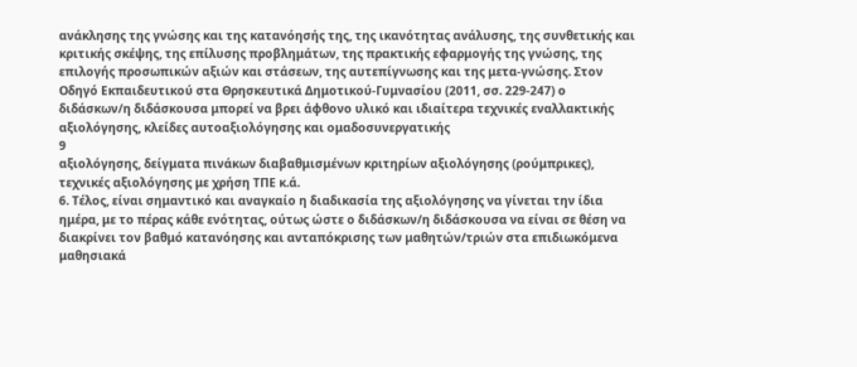ανάκλησης της γνώσης και της κατανόησής της, της ικανότητας ανάλυσης, της συνθετικής και κριτικής σκέψης, της επίλυσης προβλημάτων, της πρακτικής εφαρμογής της γνώσης, της επιλογής προσωπικών αξιών και στάσεων, της αυτεπίγνωσης και της μετα-γνώσης. Στον Οδηγό Εκπαιδευτικού στα Θρησκευτικά Δημοτικού-Γυμνασίου (2011, σσ. 229-247) ο διδάσκων/η διδάσκουσα μπορεί να βρει άφθονο υλικό και ιδιαίτερα τεχνικές εναλλακτικής αξιολόγησης, κλείδες αυτοαξιολόγησης και ομαδοσυνεργατικής
9
αξιολόγησης, δείγματα πινάκων διαβαθμισμένων κριτηρίων αξιολόγησης (ρούμπρικες), τεχνικές αξιολόγησης με χρήση ΤΠΕ κ.ά.
6. Τέλος, είναι σημαντικό και αναγκαίο η διαδικασία της αξιολόγησης να γίνεται την ίδια ημέρα, με το πέρας κάθε ενότητας, ούτως ώστε ο διδάσκων/η διδάσκουσα να είναι σε θέση να διακρίνει τον βαθμό κατανόησης και ανταπόκρισης των μαθητών/τριών στα επιδιωκόμενα μαθησιακά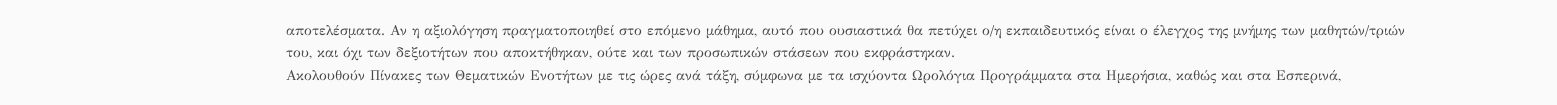αποτελέσματα. Αν η αξιολόγηση πραγματοποιηθεί στο επόμενο μάθημα, αυτό που ουσιαστικά θα πετύχει ο/η εκπαιδευτικός είναι ο έλεγχος της μνήμης των μαθητών/τριών του, και όχι των δεξιοτήτων που αποκτήθηκαν, ούτε και των προσωπικών στάσεων που εκφράστηκαν.
Ακολουθούν Πίνακες των Θεματικών Ενοτήτων με τις ώρες ανά τάξη, σύμφωνα με τα ισχύοντα Ωρολόγια Προγράμματα στα Ημερήσια, καθώς και στα Εσπερινά,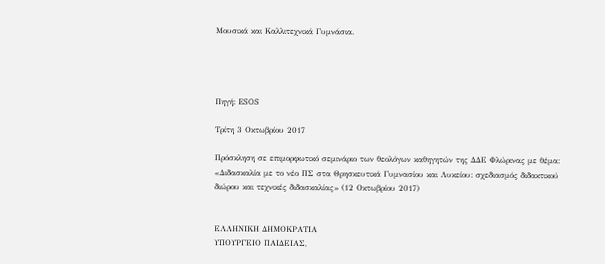Μουσικά και Καλλιτεχνικά Γυμνάσια.




Πηγή: ESOS

Τρίτη 3 Οκτωβρίου 2017

Πρόσκληση σε επιμορφωτικό σεμινάριο των θεολόγων καθηγητών της ΔΔΕ Φλώρινας με θέμα: «Διδασκαλία με το νέο ΠΣ στα Θρησκευτικά Γυμνασίου και Λυκείου: σχεδιασμός διδακτικού διώρου και τεχνικές διδασκαλίας» (12 Οκτωβρίου 2017)


ΕΛΛΗΝΙΚΗ ΔΗΜΟΚΡΑΤΙΑ
ΥΠΟΥΡΓΕΙΟ ΠΑΙΔΕΙΑΣ,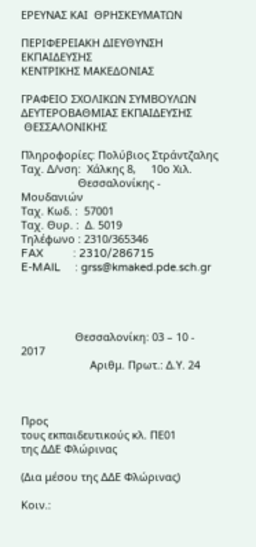ΕΡΕΥΝΑΣ ΚΑΙ  ΘΡΗΣΚΕΥΜΑΤΩΝ

ΠΕΡΙΦΕΡΕΙΑΚΗ ΔΙΕΥΘΥΝΣΗ
ΕΚΠΑΙΔΕΥΣΗΣ
ΚΕΝΤΡΙΚΗΣ ΜΑΚΕΔΟΝΙΑΣ

ΓΡΑΦΕΙΟ ΣΧΟΛΙΚΩΝ ΣΥΜΒΟΥΛΩΝ
ΔΕΥΤΕΡΟΒΑΘΜΙΑΣ ΕΚΠΑΙΔΕΥΣΗΣ
 ΘΕΣΣΑΛΟΝΙΚΗΣ

Πληροφορίες: Πολύβιος Στράντζαλης
Ταχ. Δ/νση:  Χάλκης 8,     10ο Χιλ.
                   Θεσσαλονίκης - Μουδανιών
Ταχ. Κωδ. :  57001
Ταχ. Θυρ. :  Δ. 5019
Τηλέφωνο : 2310/365346
FAX          : 2310/286715
E-MAIL     : grss@kmaked.pde.sch.gr




                  Θεσσαλονίκη: 03 – 10 - 2017
                       Αριθμ. Πρωτ.: Δ.Υ. 24



Προς
τους εκπαιδευτικούς κλ. ΠΕ01
της ΔΔΕ Φλώρινας

(Δια μέσου της ΔΔΕ Φλώρινας)

Κοιν.: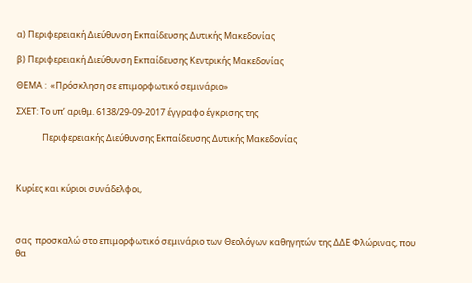α) Περιφερειακή Διεύθυνση Εκπαίδευσης Δυτικής Μακεδονίας

β) Περιφερειακή Διεύθυνση Εκπαίδευσης Κεντρικής Μακεδονίας

ΘΕΜΑ :  «Πρόσκληση σε επιμορφωτικό σεμινάριο»

ΣΧΕΤ: Το υπ’ αριθμ. 6138/29-09-2017 έγγραφο έγκρισης της

             Περιφερειακής Διεύθυνσης Εκπαίδευσης Δυτικής Μακεδονίας



Κυρίες και κύριοι συνάδελφοι,



σας  προσκαλώ στο επιμορφωτικό σεμινάριο των Θεολόγων καθηγητών της ΔΔΕ Φλώρινας, που θα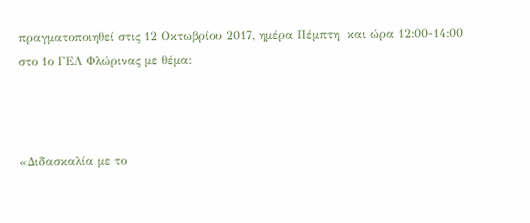πραγματοποιηθεί στις 12 Οκτωβρίου 2017, ημέρα Πέμπτη  και ώρα 12:00-14:00 στο 1ο ΓΕΛ Φλώρινας με θέμα:



«Διδασκαλία με το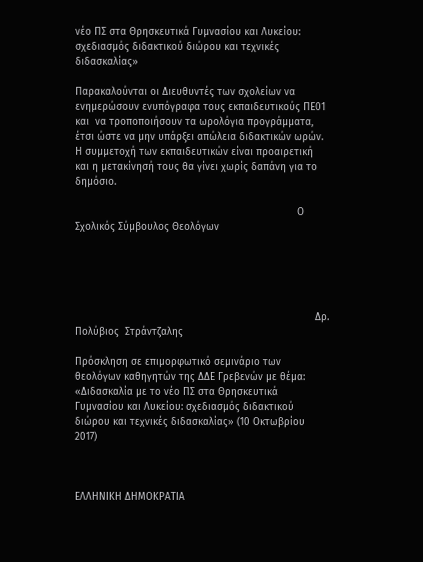νέο ΠΣ στα Θρησκευτικά Γυμνασίου και Λυκείου: σχεδιασμός διδακτικού διώρου και τεχνικές διδασκαλίας»

Παρακαλούνται οι Διευθυντές των σχολείων να ενημερώσουν ενυπόγραφα τους εκπαιδευτικούς ΠΕ01 και  να τροποποιήσουν τα ωρολόγια προγράμματα, έτσι ώστε να μην υπάρξει απώλεια διδακτικών ωρών. Η συμμετοχή των εκπαιδευτικών είναι προαιρετική και η μετακίνησή τους θα γίνει χωρίς δαπάνη για το δημόσιο.

                                                                          Ο Σχολικός Σύμβουλος Θεολόγων





                                                                                Δρ. Πολύβιος  Στράντζαλης

Πρόσκληση σε επιμορφωτικό σεμινάριο των θεολόγων καθηγητών της ΔΔΕ Γρεβενών με θέμα: «Διδασκαλία με το νέο ΠΣ στα Θρησκευτικά Γυμνασίου και Λυκείου: σχεδιασμός διδακτικού διώρου και τεχνικές διδασκαλίας» (10 Οκτωβρίου 2017)



ΕΛΛΗΝΙΚΗ ΔΗΜΟΚΡΑΤΙΑ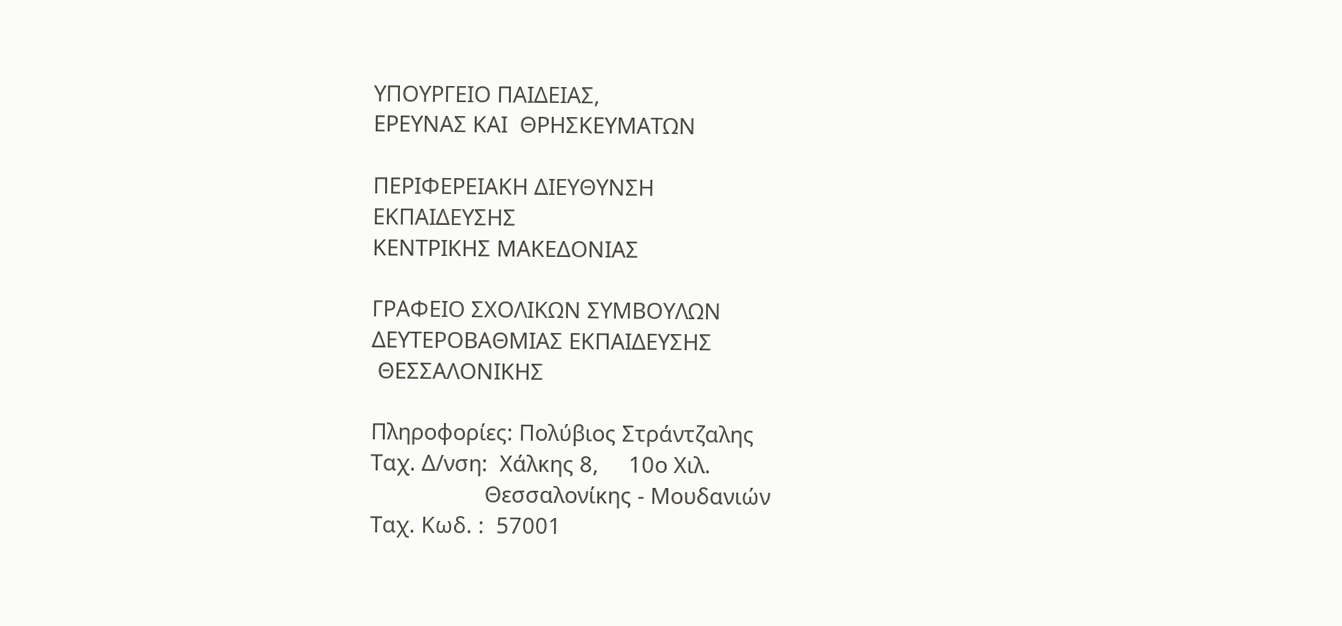ΥΠΟΥΡΓΕΙΟ ΠΑΙΔΕΙΑΣ,
ΕΡΕΥΝΑΣ ΚΑΙ  ΘΡΗΣΚΕΥΜΑΤΩΝ

ΠΕΡΙΦΕΡΕΙΑΚΗ ΔΙΕΥΘΥΝΣΗ
ΕΚΠΑΙΔΕΥΣΗΣ
ΚΕΝΤΡΙΚΗΣ ΜΑΚΕΔΟΝΙΑΣ

ΓΡΑΦΕΙΟ ΣΧΟΛΙΚΩΝ ΣΥΜΒΟΥΛΩΝ
ΔΕΥΤΕΡΟΒΑΘΜΙΑΣ ΕΚΠΑΙΔΕΥΣΗΣ
 ΘΕΣΣΑΛΟΝΙΚΗΣ

Πληροφορίες: Πολύβιος Στράντζαλης
Ταχ. Δ/νση:  Χάλκης 8,     10ο Χιλ.
                   Θεσσαλονίκης - Μουδανιών
Ταχ. Κωδ. :  57001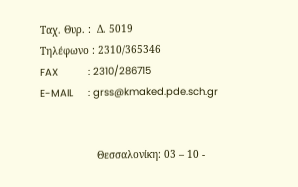Ταχ. Θυρ. :  Δ. 5019
Τηλέφωνο : 2310/365346
FAX          : 2310/286715
E-MAIL     : grss@kmaked.pde.sch.gr


                   Θεσσαλονίκη: 03 – 10 -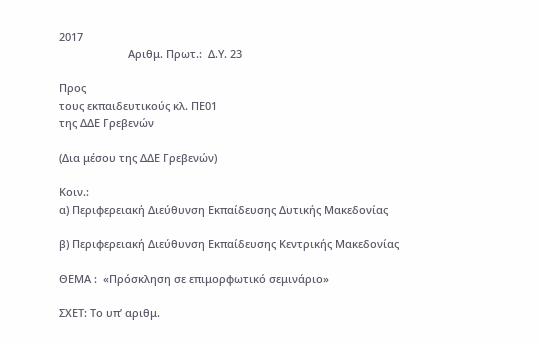2017
                       Αριθμ. Πρωτ.:  Δ.Υ. 23

Προς
τους εκπαιδευτικούς κλ. ΠΕ01
της ΔΔΕ Γρεβενών

(Δια μέσου της ΔΔΕ Γρεβενών)

Κοιν.:
α) Περιφερειακή Διεύθυνση Εκπαίδευσης Δυτικής Μακεδονίας

β) Περιφερειακή Διεύθυνση Εκπαίδευσης Kεντρικής Μακεδονίας

ΘΕΜΑ :  «Πρόσκληση σε επιμορφωτικό σεμινάριο»

ΣΧΕΤ: Το υπ’ αριθμ.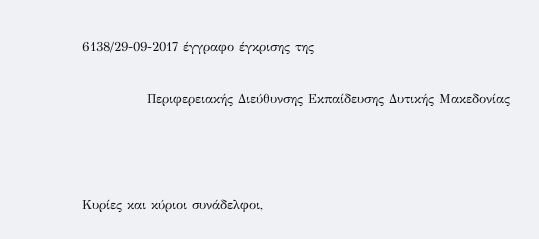6138/29-09-2017 έγγραφο έγκρισης της

             Περιφερειακής Διεύθυνσης Εκπαίδευσης Δυτικής Μακεδονίας



Κυρίες και κύριοι συνάδελφοι,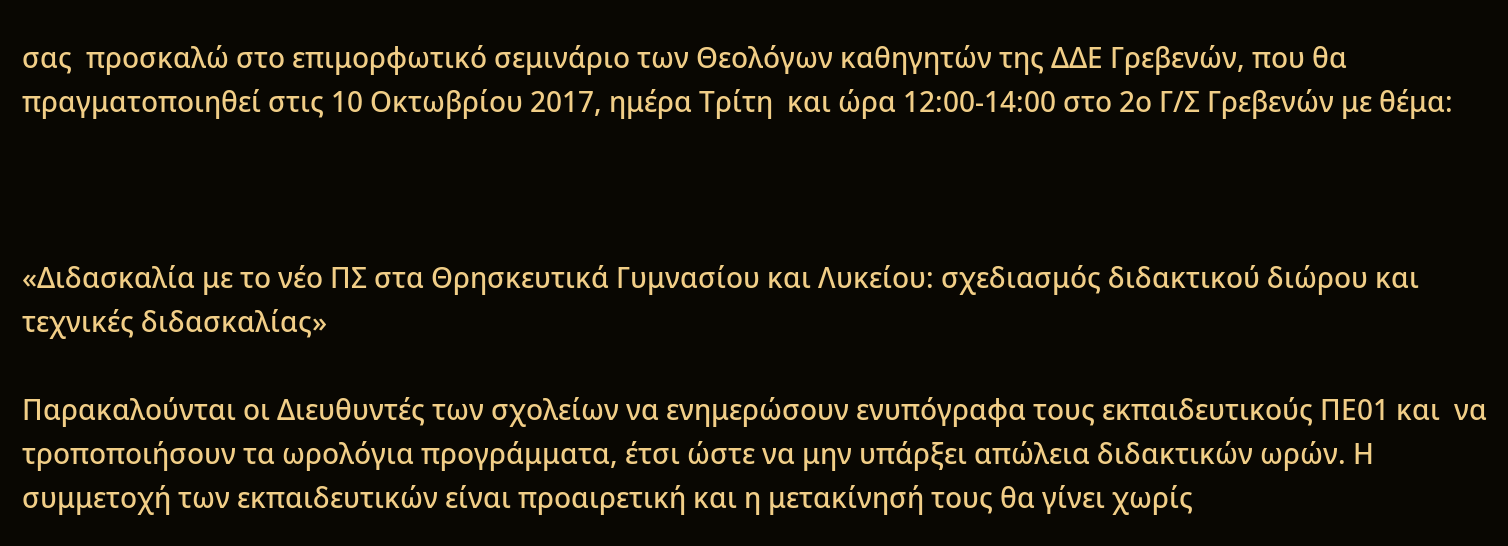σας  προσκαλώ στο επιμορφωτικό σεμινάριο των Θεολόγων καθηγητών της ΔΔΕ Γρεβενών, που θα πραγματοποιηθεί στις 10 Οκτωβρίου 2017, ημέρα Τρίτη  και ώρα 12:00-14:00 στο 2ο Γ/Σ Γρεβενών με θέμα:



«Διδασκαλία με το νέο ΠΣ στα Θρησκευτικά Γυμνασίου και Λυκείου: σχεδιασμός διδακτικού διώρου και τεχνικές διδασκαλίας»

Παρακαλούνται οι Διευθυντές των σχολείων να ενημερώσουν ενυπόγραφα τους εκπαιδευτικούς ΠΕ01 και  να τροποποιήσουν τα ωρολόγια προγράμματα, έτσι ώστε να μην υπάρξει απώλεια διδακτικών ωρών. Η συμμετοχή των εκπαιδευτικών είναι προαιρετική και η μετακίνησή τους θα γίνει χωρίς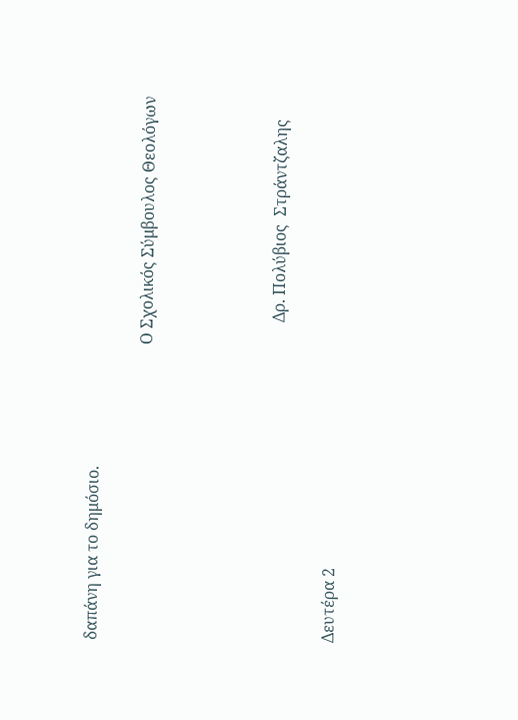δαπάνη για το δημόσιο.

                                                                          Ο Σχολικός Σύμβουλος Θεολόγων




                                                                                Δρ. Πολύβιος  Στράντζαλης

Δευτέρα 2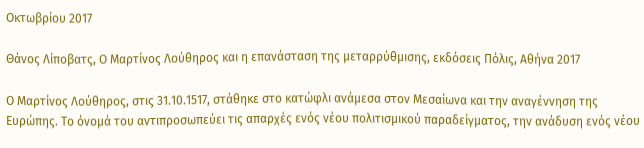Οκτωβρίου 2017

Θάνος Λίποβατς, Ο Μαρτίνος Λούθηρος και η επανάσταση της μεταρρύθμισης, εκδόσεις Πόλις, Αθήνα 2017

Ο Μαρτίνος Λούθηρος, στις 31.10.1517, στάθηκε στο κατώφλι ανάμεσα στον Μεσαίωνα και την αναγέννηση της Ευρώπης. Το όνομά του αντιπροσωπεύει τις απαρχές ενός νέου πολιτισμικού παραδείγματος, την ανάδυση ενός νέου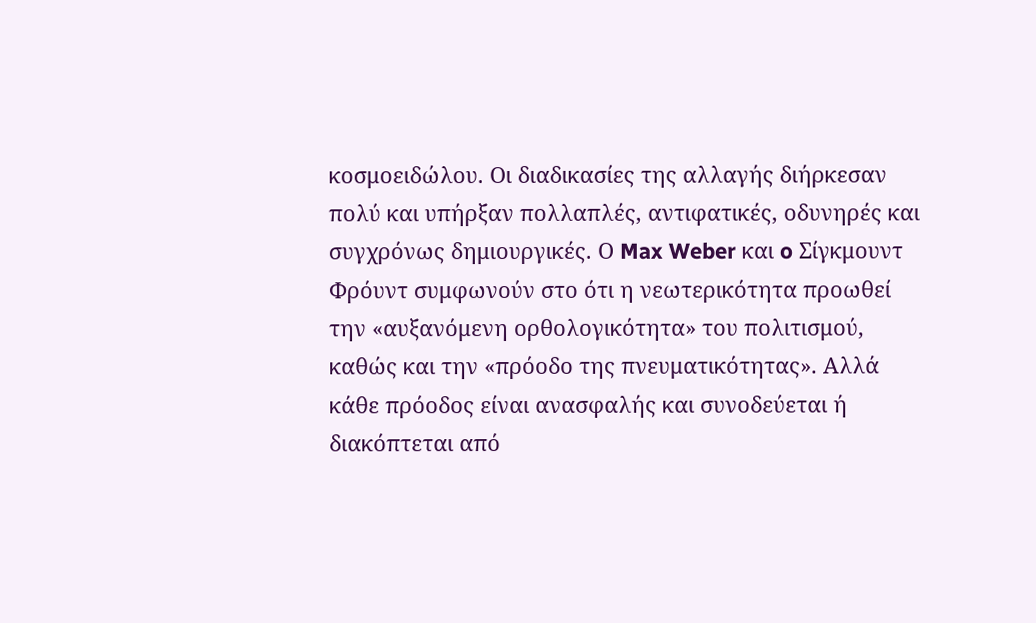κοσμοειδώλου. Οι διαδικασίες της αλλαγής διήρκεσαν πολύ και υπήρξαν πολλαπλές, αντιφατικές, οδυνηρές και συγχρόνως δημιουργικές. Ο Max Weber και o Σίγκμουντ Φρόυντ συμφωνούν στο ότι η νεωτερικότητα προωθεί την «αυξανόμενη ορθολογικότητα» του πολιτισμού, καθώς και την «πρόοδο της πνευματικότητας». Αλλά κάθε πρόοδος είναι ανασφαλής και συνοδεύεται ή διακόπτεται από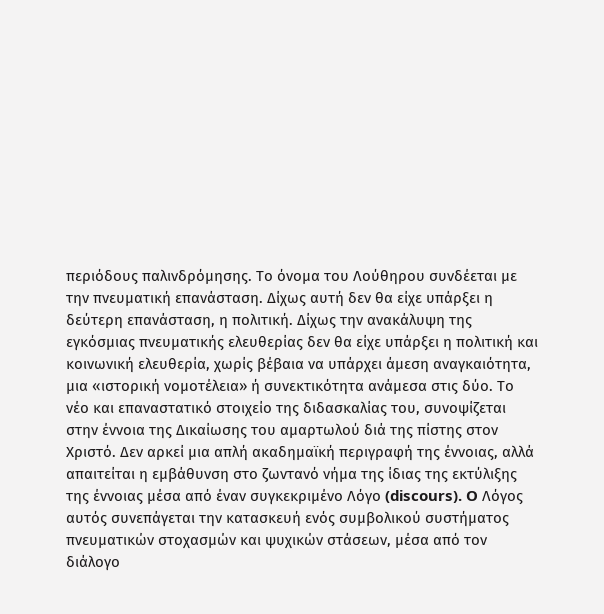περιόδους παλινδρόμησης. Tο όνομα του Λούθηρου συνδέεται με την πνευματική επανάσταση. Δίχως αυτή δεν θα είχε υπάρξει η δεύτερη επανάσταση, η πολιτική. Δίχως την ανακάλυψη της εγκόσμιας πνευματικής ελευθερίας δεν θα είχε υπάρξει η πολιτική και κοινωνική ελευθερία, χωρίς βέβαια να υπάρχει άμεση αναγκαιότητα, μια «ιστορική νομοτέλεια» ή συνεκτικότητα ανάμεσα στις δύο. Tο νέο και επαναστατικό στοιχείο της διδασκαλίας του, συνοψίζεται στην έννοια της Δικαίωσης του αμαρτωλού διά της πίστης στον Χριστό. Δεν αρκεί μια απλή ακαδημαϊκή περιγραφή της έννοιας, αλλά απαιτείται η εμβάθυνση στο ζωντανό νήμα της ίδιας της εκτύλιξης της έννοιας μέσα από έναν συγκεκριμένο Λόγο (discours). O Λόγος αυτός συνεπάγεται την κατασκευή ενός συμβολικού συστήματος πνευματικών στοχασμών και ψυχικών στάσεων, μέσα από τον διάλογο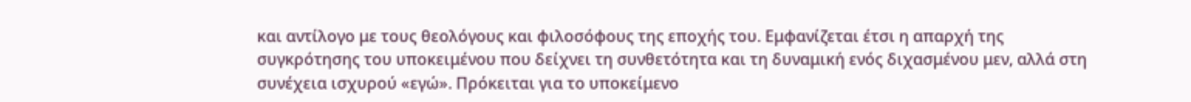και αντίλογο με τους θεολόγους και φιλοσόφους της εποχής του. Εμφανίζεται έτσι η απαρχή της συγκρότησης του υποκειμένου που δείχνει τη συνθετότητα και τη δυναμική ενός διχασμένου μεν, αλλά στη συνέχεια ισχυρού «εγώ». Πρόκειται για το υποκείμενο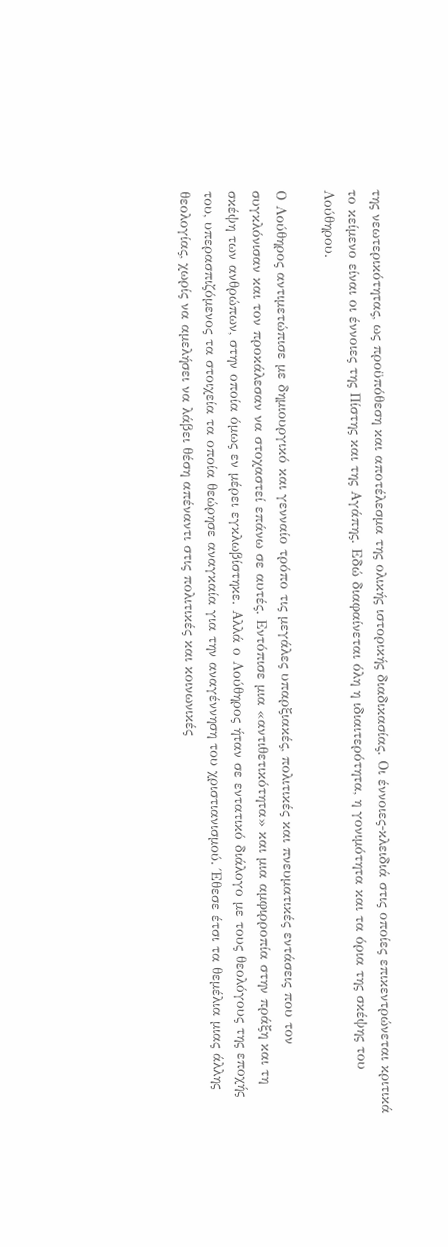της νεωτερικότητας, ως προϋπόθεση και αποτέλεσμα της ολικής ιστορικής διαδικασίας. Οι έννοιες-κλειδιά στις οποίες επικεντρώνεται κριτικά το κείμενο είναι οι έννοιες της Πίστης και της Αγάπης. Εδώ διαφαίνεται όλη η ιδιαιτερότητα, η γονιμότητα και τα όρια της σκέψης του Λούθηρου.

Ο Λούθηρος αντιμετώπισε με δημιουργικό και γενναίο τρόπο τις μεγάλες υπαρξιακές, πολιτικές και πνευματικές εντάσεις που τον συγκλόνισαν και τον προκάλεσαν να στοχαστεί επάνω σε αυτές. Εντόπισε μια «αντιθετικότητα» και μια αμφιρροπία στην πράξη και τη σκέψη των ανθρώπων, στην οποία όμως εν μέρει εγκλωβίστηκε. Αλλά ο Λούθηρος ήταν σε εντατικό διάλογο με τους θεολόγους της εποχής του, υπερασπιζόμενος τα στοιχεία τα οποία θεώρησε αναγκαία για την αναγέννηση του χριστιανισμού. Έθεσε έτσι τα θεμέλια μιας άλλης θεολογίας, χωρίς να αμελήσει να λάβει θέση απέναντι στις πολιτικές και κοινωνικές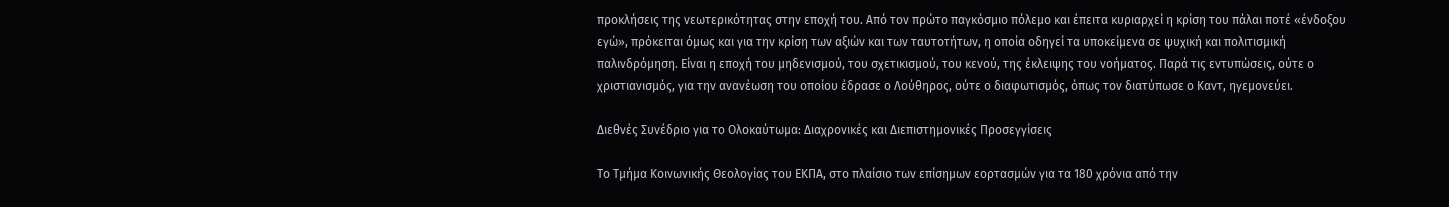προκλήσεις της νεωτερικότητας στην εποχή του. Από τον πρώτο παγκόσμιο πόλεμο και έπειτα κυριαρχεί η κρίση του πάλαι ποτέ «ένδοξου εγώ», πρόκειται όμως και για την κρίση των αξιών και των ταυτοτήτων, η οποία οδηγεί τα υποκείμενα σε ψυχική και πολιτισμική παλινδρόμηση. Είναι η εποχή του μηδενισμού, του σχετικισμού, του κενού, της έκλειψης του νοήματος. Παρά τις εντυπώσεις, ούτε ο χριστιανισμός, για την ανανέωση του οποίου έδρασε ο Λούθηρος, ούτε ο διαφωτισμός, όπως τον διατύπωσε ο Καντ, ηγεμονεύει.

Διεθνές Συνέδριο για το Ολοκαύτωμα: Διαχρονικές και Διεπιστημονικές Προσεγγίσεις

Το Τμήμα Κοινωνικής Θεολογίας του ΕΚΠΑ, στο πλαίσιο των επίσημων εορτασμών για τα 180 χρόνια από την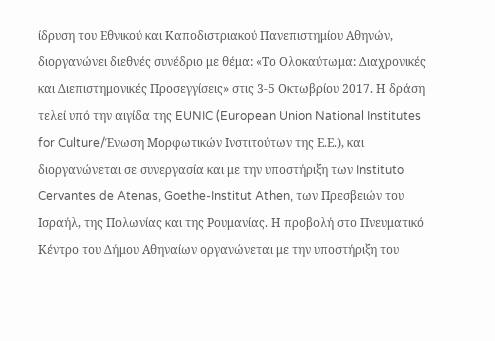ίδρυση του Εθνικού και Καποδιστριακού Πανεπιστημίου Αθηνών, διοργανώνει διεθνές συνέδριο με θέμα: «Το Ολοκαύτωμα: Διαχρονικές και Διεπιστημονικές Προσεγγίσεις» στις 3-5 Οκτωβρίου 2017. Η δράση τελεί υπό την αιγίδα της EUNIC (European Union National Institutes for Culture/Ένωση Μορφωτικών Ινστιτούτων της Ε.Ε.), και διοργανώνεται σε συνεργασία και με την υποστήριξη των Instituto Cervantes de Atenas, Goethe-Institut Athen, των Πρεσβειών του Ισραήλ, της Πολωνίας και της Ρουμανίας. Η προβολή στο Πνευματικό Κέντρο του Δήμου Αθηναίων οργανώνεται με την υποστήριξη του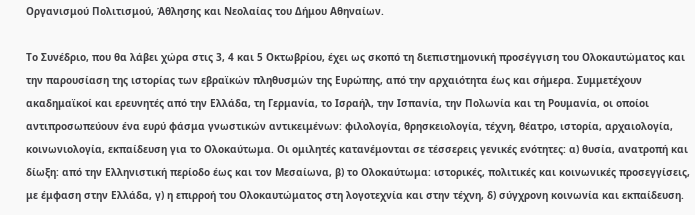Οργανισμού Πολιτισμού, Άθλησης και Νεολαίας του Δήμου Αθηναίων.

Το Συνέδριο, που θα λάβει χώρα στις 3, 4 και 5 Οκτωβρίου, έχει ως σκοπό τη διεπιστημονική προσέγγιση του Ολοκαυτώματος και την παρουσίαση της ιστορίας των εβραϊκών πληθυσμών της Ευρώπης, από την αρχαιότητα έως και σήμερα. Συμμετέχουν ακαδημαϊκοί και ερευνητές από την Ελλάδα, τη Γερμανία, το Ισραήλ, την Ισπανία, την Πολωνία και τη Ρουμανία, οι οποίοι αντιπροσωπεύουν ένα ευρύ φάσμα γνωστικών αντικειμένων: φιλολογία, θρησκειολογία, τέχνη, θέατρο, ιστορία, αρχαιολογία, κοινωνιολογία, εκπαίδευση για το Ολοκαύτωμα. Οι ομιλητές κατανέμονται σε τέσσερεις γενικές ενότητες: α) θυσία, ανατροπή και δίωξη: από την Ελληνιστική περίοδο έως και τον Μεσαίωνα, β) το Ολοκαύτωμα: ιστορικές, πολιτικές και κοινωνικές προσεγγίσεις, με έμφαση στην Ελλάδα, γ) η επιρροή του Ολοκαυτώματος στη λογοτεχνία και στην τέχνη, δ) σύγχρονη κοινωνία και εκπαίδευση.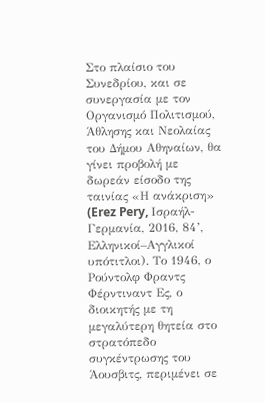Στο πλαίσιο του Συνεδρίου, και σε συνεργασία με τον Οργανισμό Πολιτισμού, Άθλησης και Νεολαίας του Δήμου Αθηναίων, θα γίνει προβολή με δωρεάν είσοδο της ταινίας «Η ανάκριση» (Erez Pery, Ισραήλ-Γερμανία, 2016, 84’, Ελληνικοί–Αγγλικοί υπότιτλοι). Το 1946, ο Ρούντολφ Φραντς Φέρντιναντ Ες, ο διοικητής με τη μεγαλύτερη θητεία στο στρατόπεδο συγκέντρωσης του Άουσβιτς, περιμένει σε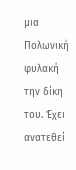μια Πολωνική φυλακή την δίκη του. Έχει ανατεθεί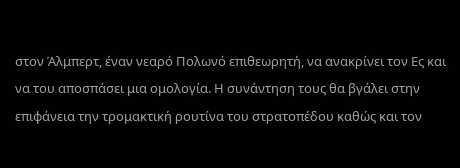στον Άλμπερτ, έναν νεαρό Πολωνό επιθεωρητή, να ανακρίνει τον Ες και να του αποσπάσει μια ομολογία. Η συνάντηση τους θα βγάλει στην επιφάνεια την τρομακτική ρουτίνα του στρατοπέδου καθώς και τον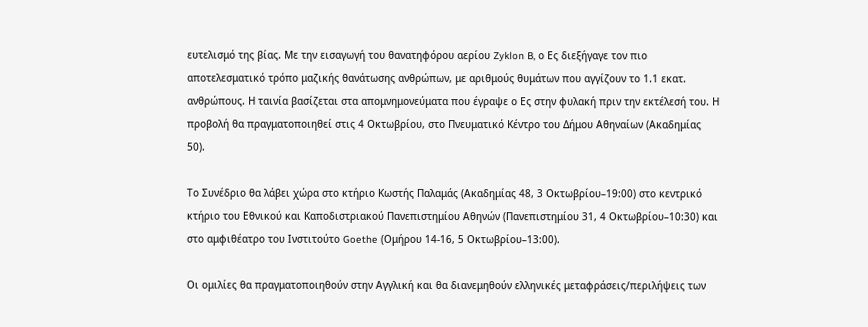ευτελισμό της βίας. Με την εισαγωγή του θανατηφόρου αερίου Zyklon B, ο Ες διεξήγαγε τον πιο αποτελεσματικό τρόπο μαζικής θανάτωσης ανθρώπων, με αριθμούς θυμάτων που αγγίζουν το 1.1 εκατ. ανθρώπους. Η ταινία βασίζεται στα απομνημονεύματα που έγραψε ο Ες στην φυλακή πριν την εκτέλεσή του. Η προβολή θα πραγματοποιηθεί στις 4 Οκτωβρίου, στο Πνευματικό Κέντρο του Δήμου Αθηναίων (Ακαδημίας 50).

Το Συνέδριο θα λάβει χώρα στο κτήριο Κωστής Παλαμάς (Ακαδημίας 48, 3 Οκτωβρίου–19:00) στο κεντρικό κτήριο του Εθνικού και Καποδιστριακού Πανεπιστημίου Αθηνών (Πανεπιστημίου 31, 4 Οκτωβρίου–10:30) και στο αμφιθέατρο του Ινστιτούτο Goethe (Ομήρου 14-16, 5 Οκτωβρίου–13:00).

Οι ομιλίες θα πραγματοποιηθούν στην Αγγλική και θα διανεμηθούν ελληνικές μεταφράσεις/περιλήψεις των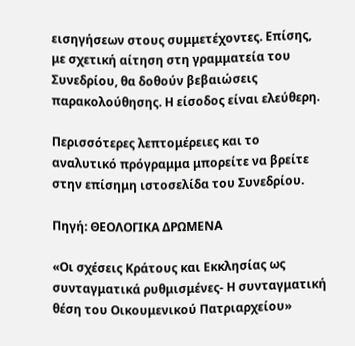εισηγήσεων στους συμμετέχοντες. Επίσης, με σχετική αίτηση στη γραμματεία του Συνεδρίου, θα δοθούν βεβαιώσεις παρακολούθησης. Η είσοδος είναι ελεύθερη.

Περισσότερες λεπτομέρειες και το αναλυτικό πρόγραμμα μπορείτε να βρείτε στην επίσημη ιστοσελίδα του Συνεδρίου.

Πηγή: ΘΕΟΛΟΓΙΚΑ ΔΡΩΜΕΝΑ

«Οι σχέσεις Κράτους και Εκκλησίας ως συνταγματικά ρυθμισμένες- Η συνταγματική θέση του Οικουμενικού Πατριαρχείου»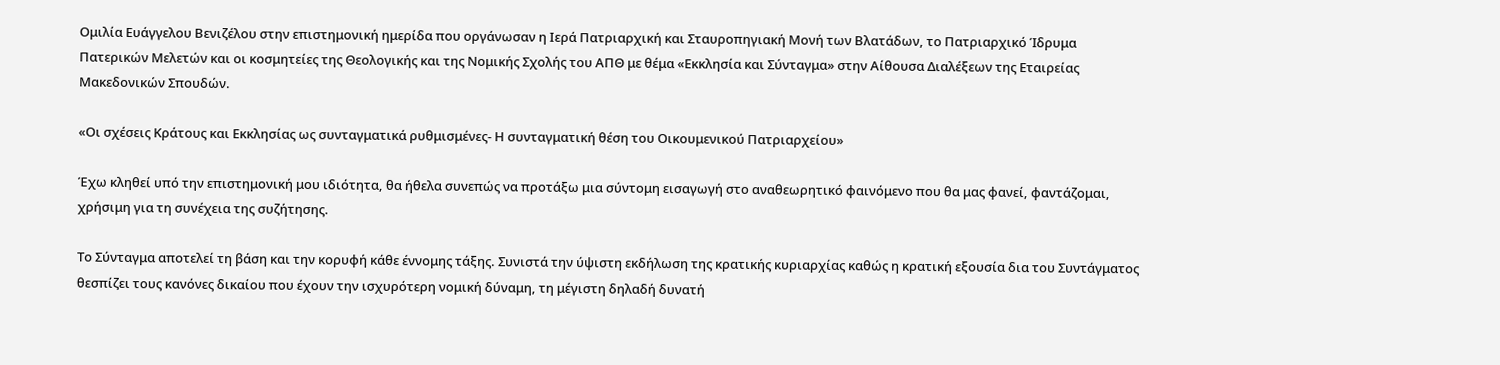Ομιλία Ευάγγελου Βενιζέλου στην επιστημονική ημερίδα που οργάνωσαν η Ιερά Πατριαρχική και Σταυροπηγιακή Μονή των Βλατάδων, το Πατριαρχικό Ίδρυμα Πατερικών Μελετών και οι κοσμητείες της Θεολογικής και της Νομικής Σχολής του ΑΠΘ με θέμα «Εκκλησία και Σύνταγμα» στην Αίθουσα Διαλέξεων της Εταιρείας Μακεδονικών Σπουδών.

«Οι σχέσεις Κράτους και Εκκλησίας ως συνταγματικά ρυθμισμένες- Η συνταγματική θέση του Οικουμενικού Πατριαρχείου»

Έχω κληθεί υπό την επιστημονική μου ιδιότητα, θα ήθελα συνεπώς να προτάξω μια σύντομη εισαγωγή στο αναθεωρητικό φαινόμενο που θα μας φανεί, φαντάζομαι, χρήσιμη για τη συνέχεια της συζήτησης.

Το Σύνταγμα αποτελεί τη βάση και την κορυφή κάθε έννομης τάξης. Συνιστά την ύψιστη εκδήλωση της κρατικής κυριαρχίας καθώς η κρατική εξουσία δια του Συντάγματος θεσπίζει τους κανόνες δικαίου που έχουν την ισχυρότερη νομική δύναμη, τη μέγιστη δηλαδή δυνατή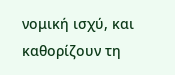νομική ισχύ, και καθορίζουν τη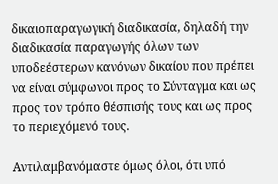δικαιοπαραγωγική διαδικασία, δηλαδή την διαδικασία παραγωγής όλων των υποδεέστερων κανόνων δικαίου που πρέπει να είναι σύμφωνοι προς το Σύνταγμα και ως προς τον τρόπο θέσπισής τους και ως προς το περιεχόμενό τους.

Αντιλαμβανόμαστε όμως όλοι, ότι υπό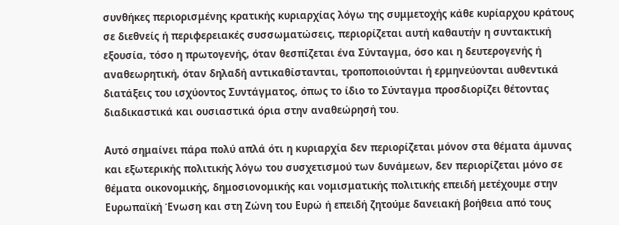συνθήκες περιορισμένης κρατικής κυριαρχίας λόγω της συμμετοχής κάθε κυρίαρχου κράτους σε διεθνείς ή περιφερειακές συσσωματώσεις, περιορίζεται αυτή καθαυτήν η συντακτική εξουσία, τόσο η πρωτογενής, όταν θεσπίζεται ένα Σύνταγμα, όσο και η δευτερογενής ή αναθεωρητική, όταν δηλαδή αντικαθίστανται, τροποποιούνται ή ερμηνεύονται αυθεντικά διατάξεις του ισχύοντος Συντάγματος, όπως το ίδιο το Σύνταγμα προσδιορίζει θέτοντας διαδικαστικά και ουσιαστικά όρια στην αναθεώρησή του.

Αυτό σημαίνει πάρα πολύ απλά ότι η κυριαρχία δεν περιορίζεται μόνον στα θέματα άμυνας και εξωτερικής πολιτικής λόγω του συσχετισμού των δυνάμεων, δεν περιορίζεται μόνο σε θέματα οικονομικής, δημοσιονομικής και νομισματικής πολιτικής επειδή μετέχουμε στην Ευρωπαϊκή Ένωση και στη Ζώνη του Ευρώ ή επειδή ζητούμε δανειακή βοήθεια από τους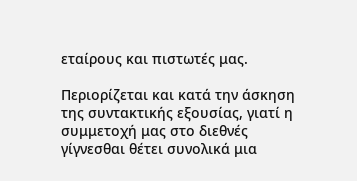εταίρους και πιστωτές μας.

Περιορίζεται και κατά την άσκηση της συντακτικής εξουσίας, γιατί η συμμετοχή μας στο διεθνές γίγνεσθαι θέτει συνολικά μια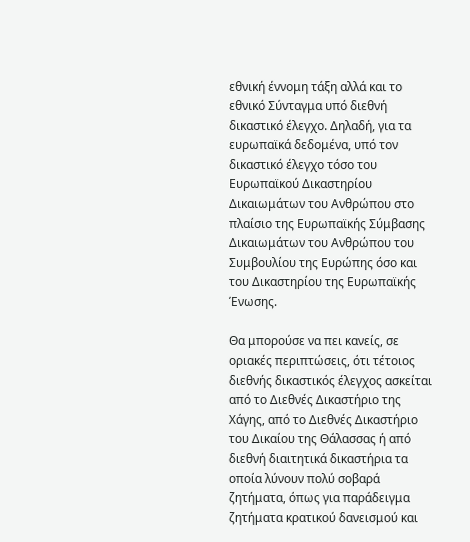εθνική έννομη τάξη αλλά και το εθνικό Σύνταγμα υπό διεθνή δικαστικό έλεγχο. Δηλαδή, για τα ευρωπαϊκά δεδομένα, υπό τον δικαστικό έλεγχο τόσο του Ευρωπαϊκού Δικαστηρίου Δικαιωμάτων του Ανθρώπου στο πλαίσιο της Ευρωπαϊκής Σύμβασης Δικαιωμάτων του Ανθρώπου του Συμβουλίου της Ευρώπης όσο και του Δικαστηρίου της Ευρωπαϊκής Ένωσης.

Θα μπορούσε να πει κανείς, σε οριακές περιπτώσεις, ότι τέτοιος διεθνής δικαστικός έλεγχος ασκείται από το Διεθνές Δικαστήριο της Χάγης, από το Διεθνές Δικαστήριο του Δικαίου της Θάλασσας ή από διεθνή διαιτητικά δικαστήρια τα οποία λύνουν πολύ σοβαρά ζητήματα, όπως για παράδειγμα ζητήματα κρατικού δανεισμού και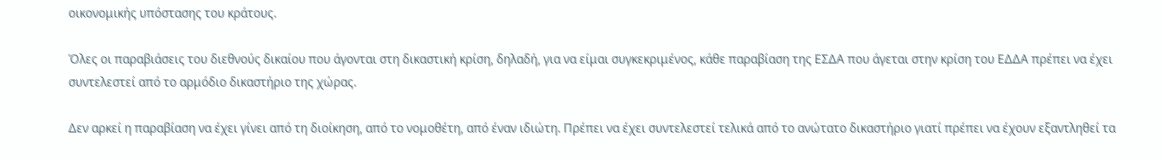οικονομικής υπόστασης του κράτους.

Όλες οι παραβιάσεις του διεθνούς δικαίου που άγονται στη δικαστική κρίση, δηλαδή, για να είμαι συγκεκριμένος, κάθε παραβίαση της ΕΣΔΑ που άγεται στην κρίση του ΕΔΔΑ πρέπει να έχει συντελεστεί από το αρμόδιο δικαστήριο της χώρας.

Δεν αρκεί η παραβίαση να έχει γίνει από τη διοίκηση, από το νομοθέτη, από έναν ιδιώτη. Πρέπει να έχει συντελεστεί τελικά από το ανώτατο δικαστήριο γιατί πρέπει να έχουν εξαντληθεί τα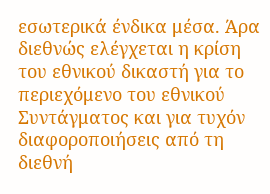εσωτερικά ένδικα μέσα. Άρα διεθνώς ελέγχεται η κρίση του εθνικού δικαστή για το περιεχόμενο του εθνικού Συντάγματος και για τυχόν διαφοροποιήσεις από τη διεθνή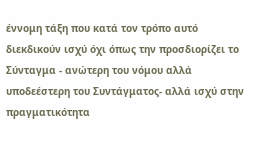έννομη τάξη που κατά τον τρόπο αυτό διεκδικούν ισχύ όχι όπως την προσδιορίζει το Σύνταγμα - ανώτερη του νόμου αλλά υποδεέστερη του Συντάγματος- αλλά ισχύ στην πραγματικότητα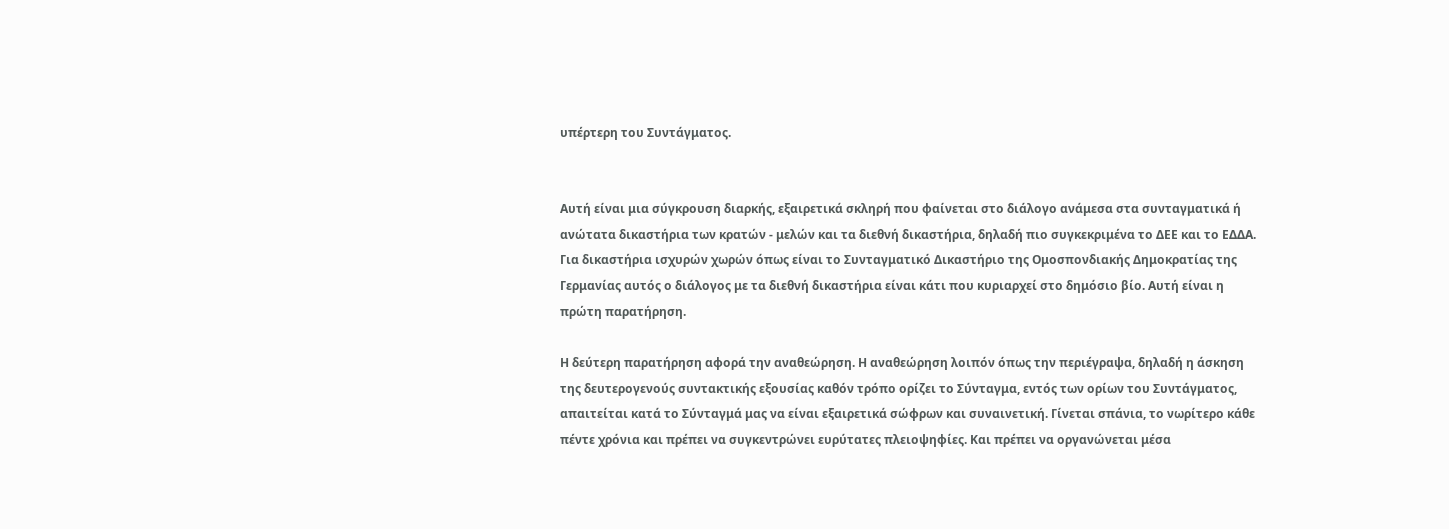υπέρτερη του Συντάγματος.


Αυτή είναι μια σύγκρουση διαρκής, εξαιρετικά σκληρή που φαίνεται στο διάλογο ανάμεσα στα συνταγματικά ή ανώτατα δικαστήρια των κρατών - μελών και τα διεθνή δικαστήρια, δηλαδή πιο συγκεκριμένα το ΔΕΕ και το ΕΔΔΑ. Για δικαστήρια ισχυρών χωρών όπως είναι το Συνταγματικό Δικαστήριο της Ομοσπονδιακής Δημοκρατίας της Γερμανίας αυτός ο διάλογος με τα διεθνή δικαστήρια είναι κάτι που κυριαρχεί στο δημόσιο βίο. Αυτή είναι η πρώτη παρατήρηση.

Η δεύτερη παρατήρηση αφορά την αναθεώρηση. Η αναθεώρηση λοιπόν όπως την περιέγραψα, δηλαδή η άσκηση της δευτερογενούς συντακτικής εξουσίας καθόν τρόπο ορίζει το Σύνταγμα, εντός των ορίων του Συντάγματος, απαιτείται κατά το Σύνταγμά μας να είναι εξαιρετικά σώφρων και συναινετική. Γίνεται σπάνια, το νωρίτερο κάθε πέντε χρόνια και πρέπει να συγκεντρώνει ευρύτατες πλειοψηφίες. Και πρέπει να οργανώνεται μέσα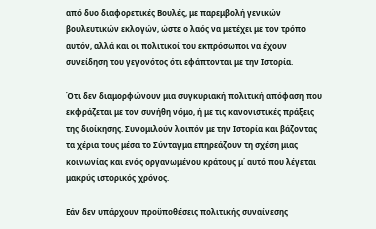από δυο διαφορετικές Βουλές, με παρεμβολή γενικών βουλευτικών εκλογών, ώστε ο λαός να μετέχει με τον τρόπο αυτόν, αλλά και οι πολιτικοί του εκπρόσωποι να έχουν συνείδηση του γεγονότος ότι εφάπτονται με την Ιστορία.

Ότι δεν διαμορφώνουν μια συγκυριακή πολιτική απόφαση που εκφράζεται με τον συνήθη νόμο, ή με τις κανονιστικές πράξεις της διοίκησης. Συνομιλούν λοιπόν με την Ιστορία και βάζοντας τα χέρια τους μέσα το Σύνταγμα επηρεάζουν τη σχέση μιας κοινωνίας και ενός οργανωμένου κράτους μ΄ αυτό που λέγεται μακρύς ιστορικός χρόνος.

Εάν δεν υπάρχουν προϋποθέσεις πολιτικής συναίνεσης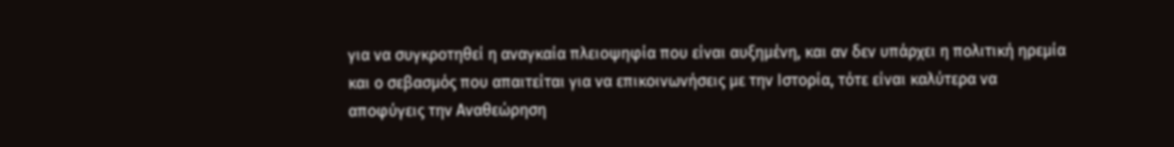για να συγκροτηθεί η αναγκαία πλειοψηφία που είναι αυξημένη, και αν δεν υπάρχει η πολιτική ηρεμία και ο σεβασμός που απαιτείται για να επικοινωνήσεις με την Ιστορία, τότε είναι καλύτερα να αποφύγεις την Αναθεώρηση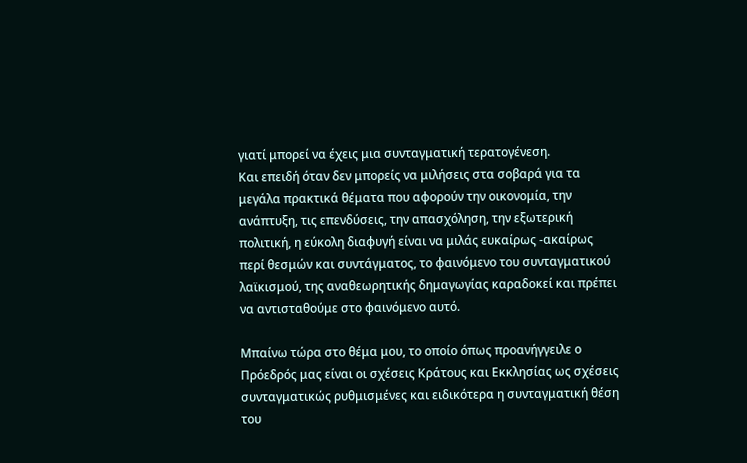γιατί μπορεί να έχεις μια συνταγματική τερατογένεση.
Και επειδή όταν δεν μπορείς να μιλήσεις στα σοβαρά για τα μεγάλα πρακτικά θέματα που αφορούν την οικονομία, την ανάπτυξη, τις επενδύσεις, την απασχόληση, την εξωτερική πολιτική, η εύκολη διαφυγή είναι να μιλάς ευκαίρως -ακαίρως περί θεσμών και συντάγματος, το φαινόμενο του συνταγματικού λαϊκισμού, της αναθεωρητικής δημαγωγίας καραδοκεί και πρέπει να αντισταθούμε στο φαινόμενο αυτό.

Μπαίνω τώρα στο θέμα μου, το οποίο όπως προανήγγειλε ο Πρόεδρός μας είναι οι σχέσεις Κράτους και Εκκλησίας ως σχέσεις συνταγματικώς ρυθμισμένες και ειδικότερα η συνταγματική θέση του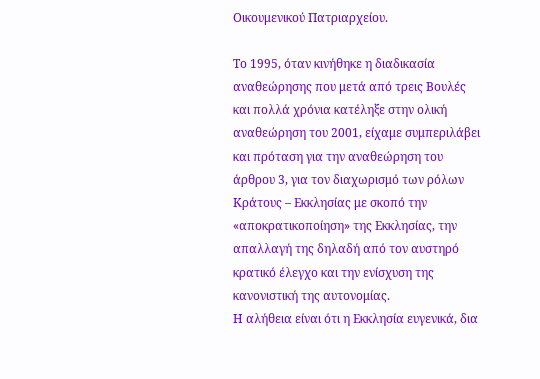Οικουμενικού Πατριαρχείου.

Το 1995, όταν κινήθηκε η διαδικασία αναθεώρησης που μετά από τρεις Βουλές και πολλά χρόνια κατέληξε στην ολική αναθεώρηση του 2001, είχαμε συμπεριλάβει και πρόταση για την αναθεώρηση του άρθρου 3, για τον διαχωρισμό των ρόλων Κράτους – Εκκλησίας με σκοπό την «αποκρατικοποίηση» της Εκκλησίας, την απαλλαγή της δηλαδή από τον αυστηρό κρατικό έλεγχο και την ενίσχυση της κανονιστική της αυτονομίας.
Η αλήθεια είναι ότι η Εκκλησία ευγενικά, δια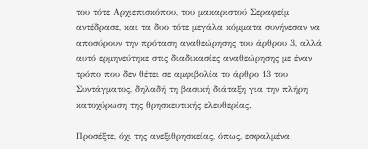του τότε Αρχιεπισκόπου, του μακαριστού Σεραφείμ αντέδρασε, και τα δυο τότε μεγάλα κόμματα συνήνεσαν να αποσύρουν την πρόταση αναθεώρησης του άρθρου 3, αλλά αυτό ερμηνεύτηκε στις διαδικασίες αναθεώρησης με έναν τρόπο που δεν θέτει σε αμφιβολία το άρθρο 13 του Συντάγματος, δηλαδή τη βασική διάταξη για την πλήρη κατοχύρωση της θρησκευτικής ελευθερίας.

Προσέξτε, όχι της ανεξιθρησκείας, όπως, εσφαλμένα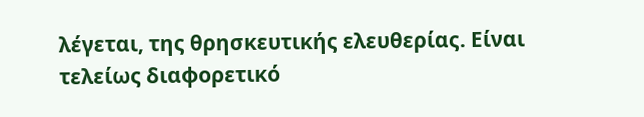λέγεται, της θρησκευτικής ελευθερίας. Είναι τελείως διαφορετικό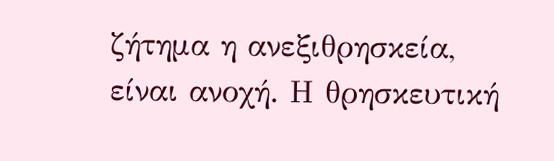ζήτημα η ανεξιθρησκεία, είναι ανοχή. Η θρησκευτική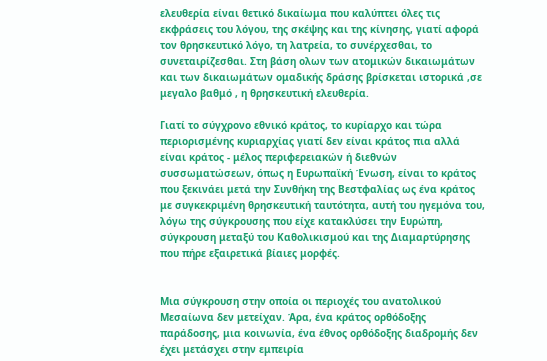ελευθερία είναι θετικό δικαίωμα που καλύπτει όλες τις εκφράσεις του λόγου, της σκέψης και της κίνησης, γιατί αφορά τον θρησκευτικό λόγο, τη λατρεία, το συνέρχεσθαι, το συνεταιρίζεσθαι. Στη βάση ολων των ατομικών δικαιωμάτων και των δικαιωμάτων ομαδικής δράσης βρίσκεται ιστορικά ,σε μεγαλο βαθμό , η θρησκευτική ελευθερία.

Γιατί το σύγχρονο εθνικό κράτος, το κυρίαρχο και τώρα περιορισμένης κυριαρχίας γιατί δεν είναι κράτος πια αλλά είναι κράτος - μέλος περιφερειακών ή διεθνών συσσωματώσεων, όπως η Ευρωπαϊκή Ένωση, είναι το κράτος που ξεκινάει μετά την Συνθήκη της Βεστφαλίας ως ένα κράτος με συγκεκριμένη θρησκευτική ταυτότητα, αυτή του ηγεμόνα του, λόγω της σύγκρουσης που είχε κατακλύσει την Ευρώπη, σύγκρουση μεταξύ του Καθολικισμού και της Διαμαρτύρησης που πήρε εξαιρετικά βίαιες μορφές.


Μια σύγκρουση στην οποία οι περιοχές του ανατολικού Μεσαίωνα δεν μετείχαν. Άρα, ένα κράτος ορθόδοξης παράδοσης, μια κοινωνία, ένα έθνος ορθόδοξης διαδρομής δεν έχει μετάσχει στην εμπειρία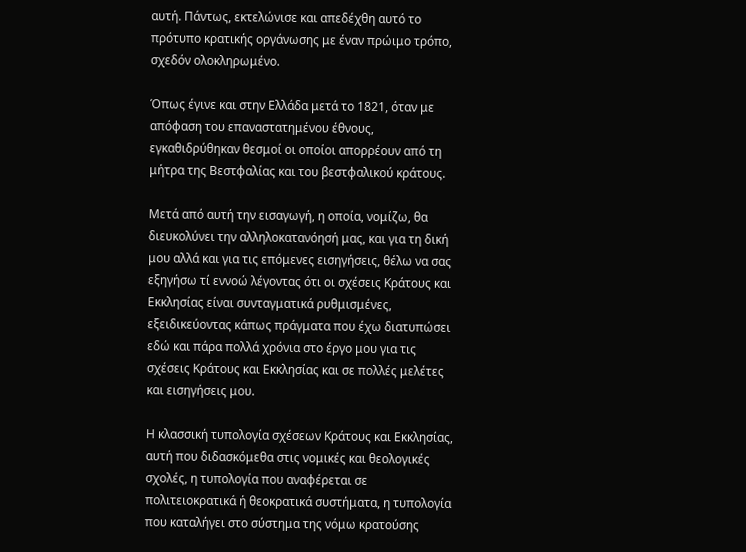αυτή. Πάντως, εκτελώνισε και απεδέχθη αυτό το πρότυπο κρατικής οργάνωσης με έναν πρώιμο τρόπο, σχεδόν ολοκληρωμένο.

Όπως έγινε και στην Ελλάδα μετά το 1821, όταν με απόφαση του επαναστατημένου έθνους, εγκαθιδρύθηκαν θεσμοί οι οποίοι απορρέουν από τη μήτρα της Βεστφαλίας και του βεστφαλικού κράτους.

Μετά από αυτή την εισαγωγή, η οποία, νομίζω, θα διευκολύνει την αλληλοκατανόησή μας, και για τη δική μου αλλά και για τις επόμενες εισηγήσεις, θέλω να σας εξηγήσω τί εννοώ λέγοντας ότι οι σχέσεις Κράτους και Εκκλησίας είναι συνταγματικά ρυθμισμένες, εξειδικεύοντας κάπως πράγματα που έχω διατυπώσει εδώ και πάρα πολλά χρόνια στο έργο μου για τις σχέσεις Κράτους και Εκκλησίας και σε πολλές μελέτες και εισηγήσεις μου.

Η κλασσική τυπολογία σχέσεων Κράτους και Εκκλησίας, αυτή που διδασκόμεθα στις νομικές και θεολογικές σχολές, η τυπολογία που αναφέρεται σε πολιτειοκρατικά ή θεοκρατικά συστήματα, η τυπολογία που καταλήγει στο σύστημα της νόμω κρατούσης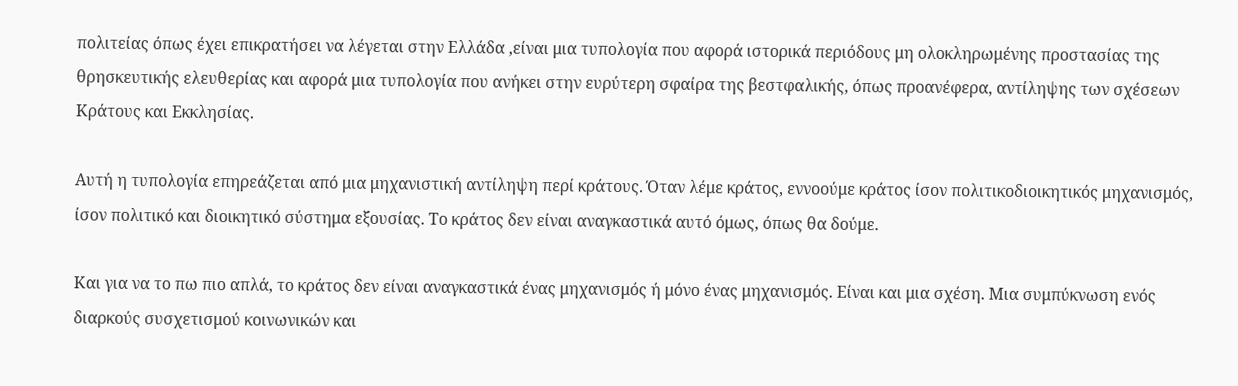πολιτείας όπως έχει επικρατήσει να λέγεται στην Ελλάδα ,είναι μια τυπολογία που αφορά ιστορικά περιόδους μη ολοκληρωμένης προστασίας της θρησκευτικής ελευθερίας και αφορά μια τυπολογία που ανήκει στην ευρύτερη σφαίρα της βεστφαλικής, όπως προανέφερα, αντίληψης των σχέσεων Κράτους και Εκκλησίας.

Αυτή η τυπολογία επηρεάζεται από μια μηχανιστική αντίληψη περί κράτους. Όταν λέμε κράτος, εννοούμε κράτος ίσον πολιτικοδιοικητικός μηχανισμός, ίσον πολιτικό και διοικητικό σύστημα εξουσίας. Το κράτος δεν είναι αναγκαστικά αυτό όμως, όπως θα δούμε.

Και για να το πω πιο απλά, το κράτος δεν είναι αναγκαστικά ένας μηχανισμός ή μόνο ένας μηχανισμός. Είναι και μια σχέση. Μια συμπύκνωση ενός διαρκούς συσχετισμού κοινωνικών και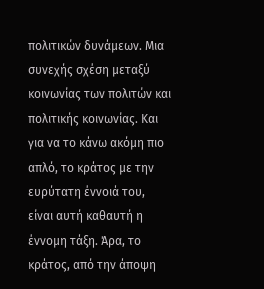πολιτικών δυνάμεων. Μια συνεχής σχέση μεταξύ κοινωνίας των πολιτών και πολιτικής κοινωνίας. Και για να το κάνω ακόμη πιο απλό, το κράτος με την ευρύτατη έννοιά του, είναι αυτή καθαυτή η έννομη τάξη. Άρα, το κράτος, από την άποψη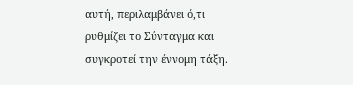αυτή, περιλαμβάνει ό,τι ρυθμίζει το Σύνταγμα και συγκροτεί την έννομη τάξη.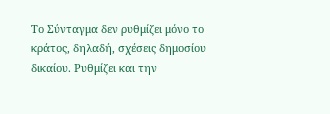Το Σύνταγμα δεν ρυθμίζει μόνο το κράτος, δηλαδή, σχέσεις δημοσίου δικαίου. Ρυθμίζει και την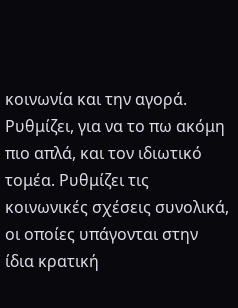κοινωνία και την αγορά. Ρυθμίζει, για να το πω ακόμη πιο απλά, και τον ιδιωτικό τομέα. Ρυθμίζει τις κοινωνικές σχέσεις συνολικά, οι οποίες υπάγονται στην ίδια κρατική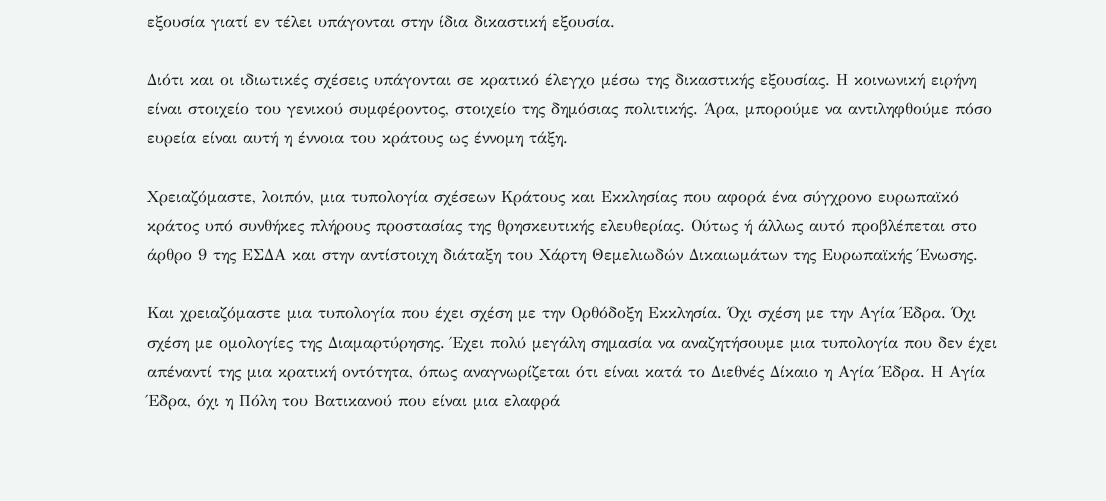εξουσία γιατί εν τέλει υπάγονται στην ίδια δικαστική εξουσία.

Διότι και οι ιδιωτικές σχέσεις υπάγονται σε κρατικό έλεγχο μέσω της δικαστικής εξουσίας. Η κοινωνική ειρήνη είναι στοιχείο του γενικού συμφέροντος, στοιχείο της δημόσιας πολιτικής. Άρα, μπορούμε να αντιληφθούμε πόσο ευρεία είναι αυτή η έννοια του κράτους ως έννομη τάξη.

Χρειαζόμαστε, λοιπόν, μια τυπολογία σχέσεων Κράτους και Εκκλησίας που αφορά ένα σύγχρονο ευρωπαϊκό κράτος υπό συνθήκες πλήρους προστασίας της θρησκευτικής ελευθερίας. Ούτως ή άλλως αυτό προβλέπεται στο άρθρο 9 της ΕΣΔΑ και στην αντίστοιχη διάταξη του Χάρτη Θεμελιωδών Δικαιωμάτων της Ευρωπαϊκής Ένωσης.

Και χρειαζόμαστε μια τυπολογία που έχει σχέση με την Ορθόδοξη Εκκλησία. Όχι σχέση με την Αγία Έδρα. Όχι σχέση με ομολογίες της Διαμαρτύρησης. Έχει πολύ μεγάλη σημασία να αναζητήσουμε μια τυπολογία που δεν έχει απέναντί της μια κρατική οντότητα, όπως αναγνωρίζεται ότι είναι κατά το Διεθνές Δίκαιο η Αγία Έδρα. Η Αγία Έδρα, όχι η Πόλη του Βατικανού που είναι μια ελαφρά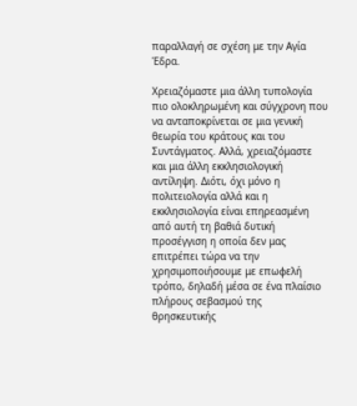παραλλαγή σε σχέση με την Αγία Έδρα.

Χρειαζόμαστε μια άλλη τυπολογία πιο ολοκληρωμένη και σύγχρονη που να ανταποκρίνεται σε μια γενική θεωρία του κράτους και του Συντάγματος. Αλλά, χρειαζόμαστε και μια άλλη εκκλησιολογική αντίληψη. Διότι, όχι μόνο η πολιτειολογία αλλά και η εκκλησιολογία είναι επηρεασμένη από αυτή τη βαθιά δυτική προσέγγιση η οποία δεν μας επιτρέπει τώρα να την χρησιμοποιήσουμε με επωφελή τρόπο, δηλαδή μέσα σε ένα πλαίσιο πλήρους σεβασμού της θρησκευτικής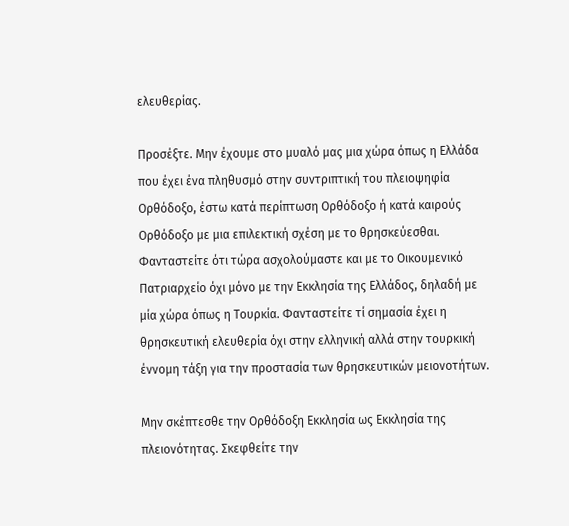ελευθερίας.

Προσέξτε. Μην έχουμε στο μυαλό μας μια χώρα όπως η Ελλάδα που έχει ένα πληθυσμό στην συντριπτική του πλειοψηφία Ορθόδοξο, έστω κατά περίπτωση Ορθόδοξο ή κατά καιρούς Ορθόδοξο με μια επιλεκτική σχέση με το θρησκεύεσθαι. Φανταστείτε ότι τώρα ασχολούμαστε και με το Οικουμενικό Πατριαρχείο όχι μόνο με την Εκκλησία της Ελλάδος, δηλαδή με μία χώρα όπως η Τουρκία. Φανταστείτε τί σημασία έχει η θρησκευτική ελευθερία όχι στην ελληνική αλλά στην τουρκική έννομη τάξη για την προστασία των θρησκευτικών μειονοτήτων.

Μην σκέπτεσθε την Ορθόδοξη Εκκλησία ως Εκκλησία της πλειονότητας. Σκεφθείτε την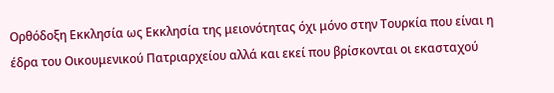Ορθόδοξη Εκκλησία ως Εκκλησία της μειονότητας όχι μόνο στην Τουρκία που είναι η έδρα του Οικουμενικού Πατριαρχείου αλλά και εκεί που βρίσκονται οι εκασταχού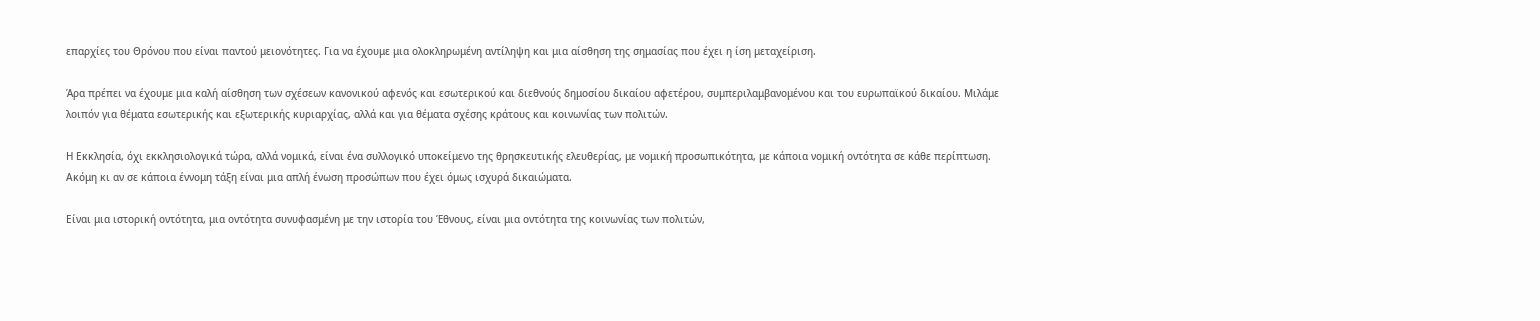επαρχίες του Θρόνου που είναι παντού μειονότητες. Για να έχουμε μια ολοκληρωμένη αντίληψη και μια αίσθηση της σημασίας που έχει η ίση μεταχείριση.

Άρα πρέπει να έχουμε μια καλή αίσθηση των σχέσεων κανονικού αφενός και εσωτερικού και διεθνούς δημοσίου δικαίου αφετέρου, συμπεριλαμβανομένου και του ευρωπαϊκού δικαίου. Μιλάμε λοιπόν για θέματα εσωτερικής και εξωτερικής κυριαρχίας, αλλά και για θέματα σχέσης κράτους και κοινωνίας των πολιτών.

Η Εκκλησία, όχι εκκλησιολογικά τώρα, αλλά νομικά, είναι ένα συλλογικό υποκείμενο της θρησκευτικής ελευθερίας, με νομική προσωπικότητα, με κάποια νομική οντότητα σε κάθε περίπτωση. Ακόμη κι αν σε κάποια έννομη τάξη είναι μια απλή ένωση προσώπων που έχει όμως ισχυρά δικαιώματα.

Είναι μια ιστορική οντότητα, μια οντότητα συνυφασμένη με την ιστορία του Έθνους, είναι μια οντότητα της κοινωνίας των πολιτών,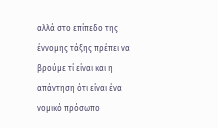αλλά στο επίπεδο της έννομης τάξης πρέπει να βρούμε τί είναι και η απάντηση ότι είναι ένα νομικό πρόσωπο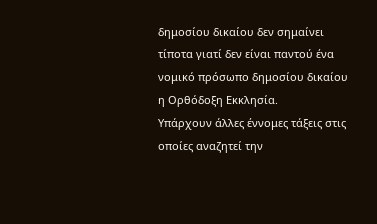δημοσίου δικαίου δεν σημαίνει τίποτα γιατί δεν είναι παντού ένα νομικό πρόσωπο δημοσίου δικαίου η Ορθόδοξη Εκκλησία.
Υπάρχουν άλλες έννομες τάξεις στις οποίες αναζητεί την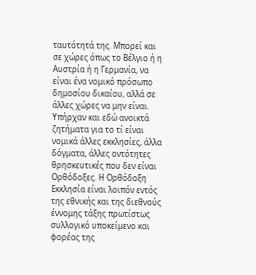ταυτότητά της. Μπορεί και σε χώρες όπως το Βέλγιο ή η Αυστρία ή η Γερμανία, να είναι ένα νομικό πρόσωπο δημοσίου δικαίου, αλλά σε άλλες χώρες να μην είναι. Υπήρχαν και εδώ ανοικτά ζητήματα για το τί είναι νομικά άλλες εκκλησίες, άλλα δόγματα, άλλες οντότητες θρησκευτικές που δεν είναι Ορθόδοξες. Η Ορθόδοξη Εκκλησία είναι λοιπόν εντός της εθνικής και της διεθνούς έννομης τάξης πρωτίστως συλλογικό υποκείμενο και φορέας της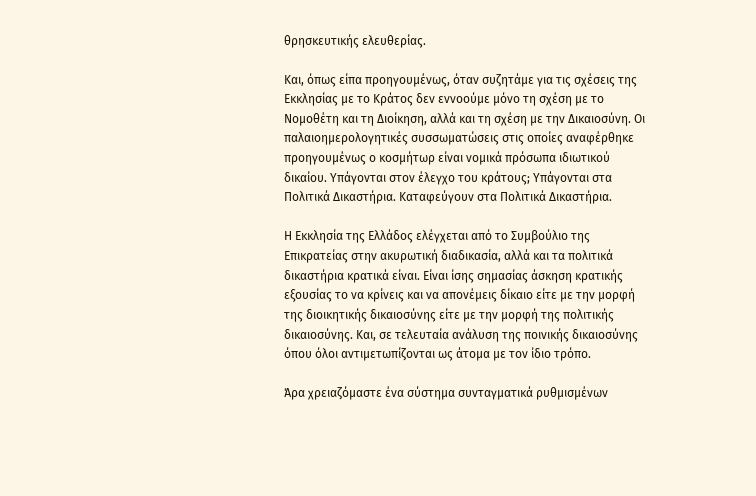θρησκευτικής ελευθερίας.

Και, όπως είπα προηγουμένως, όταν συζητάμε για τις σχέσεις της Εκκλησίας με το Κράτος δεν εννοούμε μόνο τη σχέση με το Νομοθέτη και τη Διοίκηση, αλλά και τη σχέση με την Δικαιοσύνη. Οι παλαιοημερολογητικές συσσωματώσεις στις οποίες αναφέρθηκε προηγουμένως ο κοσμήτωρ είναι νομικά πρόσωπα ιδιωτικού δικαίου. Υπάγονται στον έλεγχο του κράτους; Υπάγονται στα Πολιτικά Δικαστήρια. Καταφεύγουν στα Πολιτικά Δικαστήρια.

Η Εκκλησία της Ελλάδος ελέγχεται από το Συμβούλιο της Επικρατείας στην ακυρωτική διαδικασία, αλλά και τα πολιτικά δικαστήρια κρατικά είναι. Είναι ίσης σημασίας άσκηση κρατικής εξουσίας το να κρίνεις και να απονέμεις δίκαιο είτε με την μορφή της διοικητικής δικαιοσύνης είτε με την μορφή της πολιτικής δικαιοσύνης. Και, σε τελευταία ανάλυση της ποινικής δικαιοσύνης όπου όλοι αντιμετωπίζονται ως άτομα με τον ίδιο τρόπο.

Άρα χρειαζόμαστε ένα σύστημα συνταγματικά ρυθμισμένων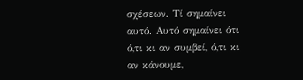σχέσεων. Τί σημαίνει αυτό. Αυτό σημαίνει ότι ό,τι κι αν συμβεί, ό,τι κι αν κάνουμε,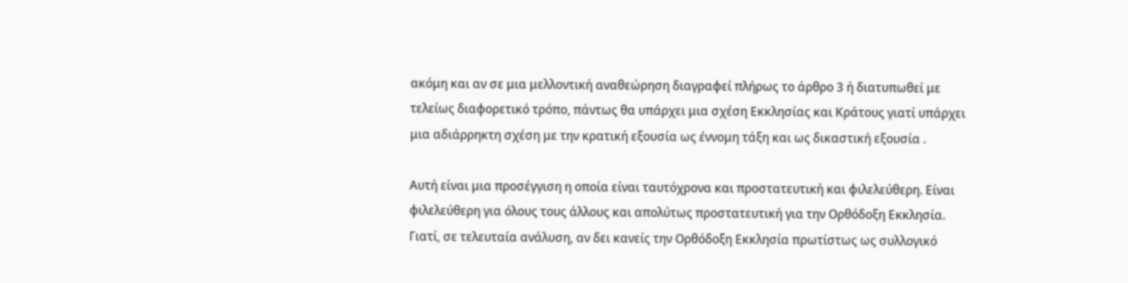ακόμη και αν σε μια μελλοντική αναθεώρηση διαγραφεί πλήρως το άρθρο 3 ή διατυπωθεί με τελείως διαφορετικό τρόπο, πάντως θα υπάρχει μια σχέση Εκκλησίας και Κράτους γιατί υπάρχει μια αδιάρρηκτη σχέση με την κρατική εξουσία ως έννομη τάξη και ως δικαστική εξουσία .

Αυτή είναι μια προσέγγιση η οποία είναι ταυτόχρονα και προστατευτική και φιλελεύθερη. Είναι φιλελεύθερη για όλους τους άλλους και απολύτως προστατευτική για την Ορθόδοξη Εκκλησία. Γιατί, σε τελευταία ανάλυση, αν δει κανείς την Ορθόδοξη Εκκλησία πρωτίστως ως συλλογικό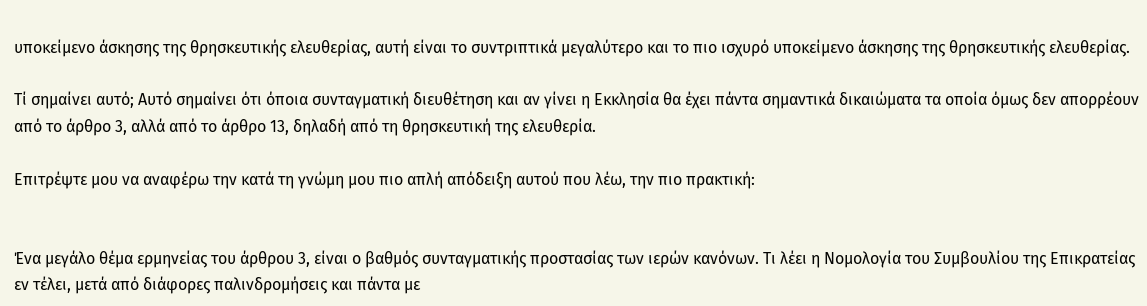υποκείμενο άσκησης της θρησκευτικής ελευθερίας, αυτή είναι το συντριπτικά μεγαλύτερο και το πιο ισχυρό υποκείμενο άσκησης της θρησκευτικής ελευθερίας.

Τί σημαίνει αυτό; Αυτό σημαίνει ότι όποια συνταγματική διευθέτηση και αν γίνει η Εκκλησία θα έχει πάντα σημαντικά δικαιώματα τα οποία όμως δεν απορρέουν από το άρθρο 3, αλλά από το άρθρο 13, δηλαδή από τη θρησκευτική της ελευθερία.

Επιτρέψτε μου να αναφέρω την κατά τη γνώμη μου πιο απλή απόδειξη αυτού που λέω, την πιο πρακτική:


Ένα μεγάλο θέμα ερμηνείας του άρθρου 3, είναι ο βαθμός συνταγματικής προστασίας των ιερών κανόνων. Τι λέει η Νομολογία του Συμβουλίου της Επικρατείας εν τέλει, μετά από διάφορες παλινδρομήσεις και πάντα με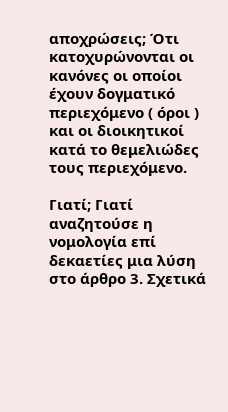αποχρώσεις; Ότι κατοχυρώνονται οι κανόνες οι οποίοι έχουν δογματικό περιεχόμενο ( όροι ) και οι διοικητικοί κατά το θεμελιώδες τους περιεχόμενο.

Γιατί; Γιατί αναζητούσε η νομολογία επί δεκαετίες μια λύση στο άρθρο 3. Σχετικά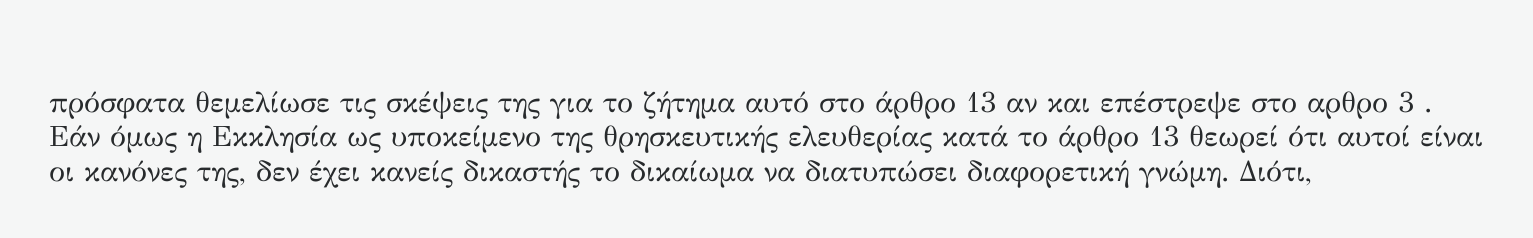πρόσφατα θεμελίωσε τις σκέψεις της για το ζήτημα αυτό στο άρθρο 13 αν και επέστρεψε στο αρθρο 3 . Εάν όμως η Εκκλησία ως υποκείμενο της θρησκευτικής ελευθερίας κατά το άρθρο 13 θεωρεί ότι αυτοί είναι οι κανόνες της, δεν έχει κανείς δικαστής το δικαίωμα να διατυπώσει διαφορετική γνώμη. Διότι,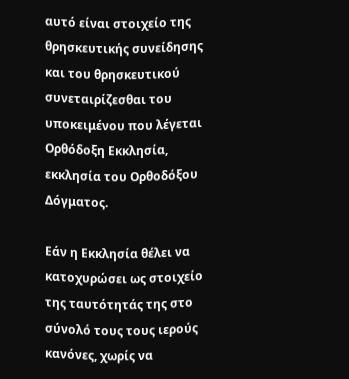αυτό είναι στοιχείο της θρησκευτικής συνείδησης και του θρησκευτικού συνεταιρίζεσθαι του υποκειμένου που λέγεται Ορθόδοξη Εκκλησία, εκκλησία του Ορθοδόξου Δόγματος.

Εάν η Εκκλησία θέλει να κατοχυρώσει ως στοιχείο της ταυτότητάς της στο σύνολό τους τους ιερούς κανόνες, χωρίς να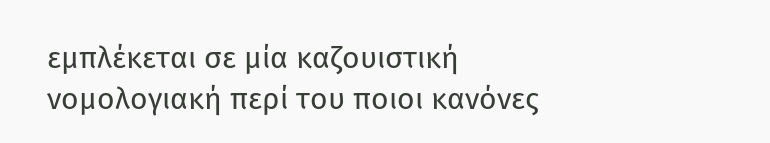εμπλέκεται σε μία καζουιστική νομολογιακή περί του ποιοι κανόνες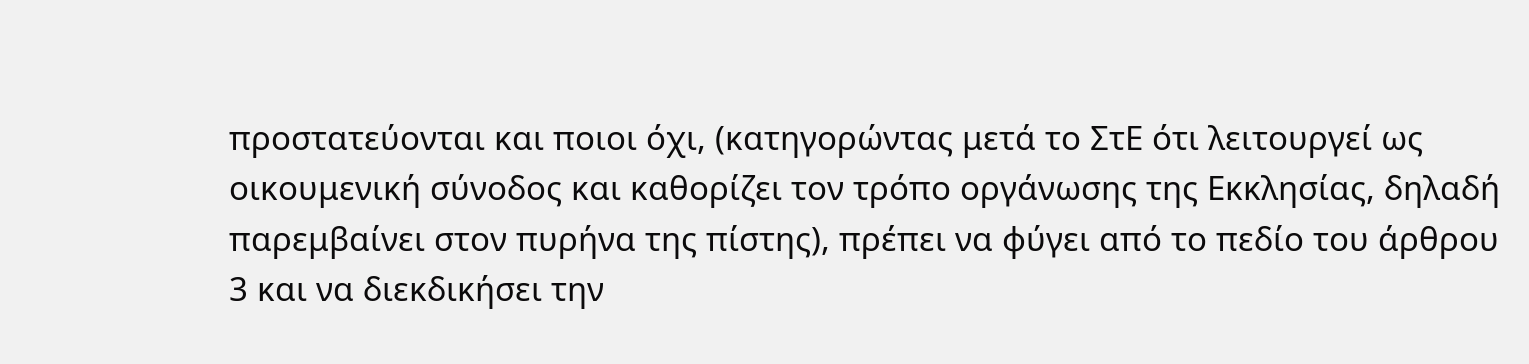προστατεύονται και ποιοι όχι, (κατηγορώντας μετά το ΣτΕ ότι λειτουργεί ως οικουμενική σύνοδος και καθορίζει τον τρόπο οργάνωσης της Εκκλησίας, δηλαδή παρεμβαίνει στον πυρήνα της πίστης), πρέπει να φύγει από το πεδίο του άρθρου 3 και να διεκδικήσει την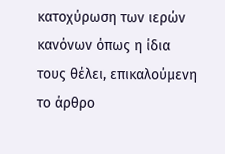κατοχύρωση των ιερών κανόνων όπως η ίδια τους θέλει, επικαλούμενη το άρθρο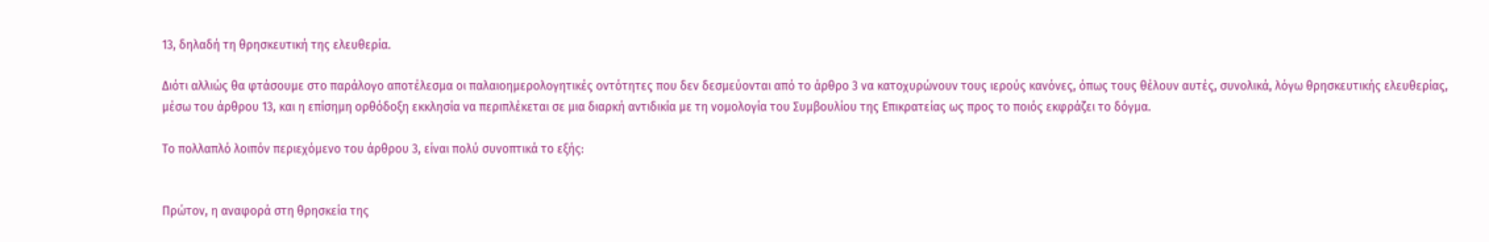13, δηλαδή τη θρησκευτική της ελευθερία.

Διότι αλλιώς θα φτάσουμε στο παράλογο αποτέλεσμα οι παλαιοημερολογητικές οντότητες που δεν δεσμεύονται από το άρθρο 3 να κατοχυρώνουν τους ιερούς κανόνες, όπως τους θέλουν αυτές, συνολικά, λόγω θρησκευτικής ελευθερίας, μέσω του άρθρου 13, και η επίσημη ορθόδοξη εκκλησία να περιπλέκεται σε μια διαρκή αντιδικία με τη νομολογία του Συμβουλίου της Επικρατείας ως προς το ποιός εκφράζει το δόγμα.

Το πολλαπλό λοιπόν περιεχόμενο του άρθρου 3, είναι πολύ συνοπτικά το εξής:


Πρώτον, η αναφορά στη θρησκεία της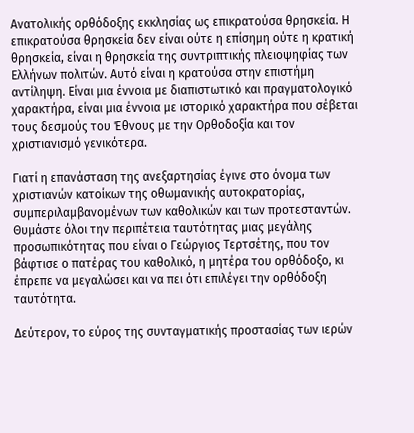Ανατολικής ορθόδοξης εκκλησίας ως επικρατούσα θρησκεία. Η επικρατούσα θρησκεία δεν είναι ούτε η επίσημη ούτε η κρατική θρησκεία, είναι η θρησκεία της συντριπτικής πλειοψηφίας των Ελλήνων πολιτών. Αυτό είναι η κρατούσα στην επιστήμη αντίληψη. Είναι μια έννοια με διαπιστωτικό και πραγματολογικό χαρακτήρα, είναι μια έννοια με ιστορικό χαρακτήρα που σέβεται τους δεσμούς του Έθνους με την Ορθοδοξία και τον χριστιανισμό γενικότερα.

Γιατί η επανάσταση της ανεξαρτησίας έγινε στο όνομα των χριστιανών κατοίκων της οθωμανικής αυτοκρατορίας, συμπεριλαμβανομένων των καθολικών και των προτεσταντών. Θυμάστε όλοι την περιπέτεια ταυτότητας μιας μεγάλης προσωπικότητας που είναι ο Γεώργιος Τερτσέτης, που τον βάφτισε ο πατέρας του καθολικό, η μητέρα του ορθόδοξο, κι έπρεπε να μεγαλώσει και να πει ότι επιλέγει την ορθόδοξη ταυτότητα.

Δεύτερον, το εύρος της συνταγματικής προστασίας των ιερών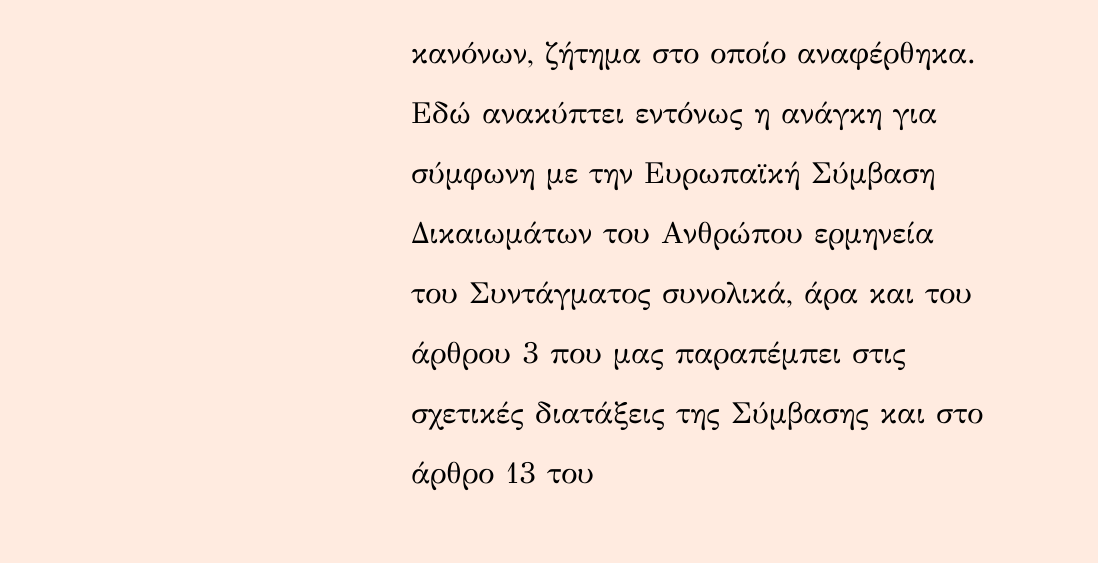κανόνων, ζήτημα στο οποίο αναφέρθηκα. Εδώ ανακύπτει εντόνως η ανάγκη για σύμφωνη με την Ευρωπαϊκή Σύμβαση Δικαιωμάτων του Ανθρώπου ερμηνεία του Συντάγματος συνολικά, άρα και του άρθρου 3 που μας παραπέμπει στις σχετικές διατάξεις της Σύμβασης και στο άρθρο 13 του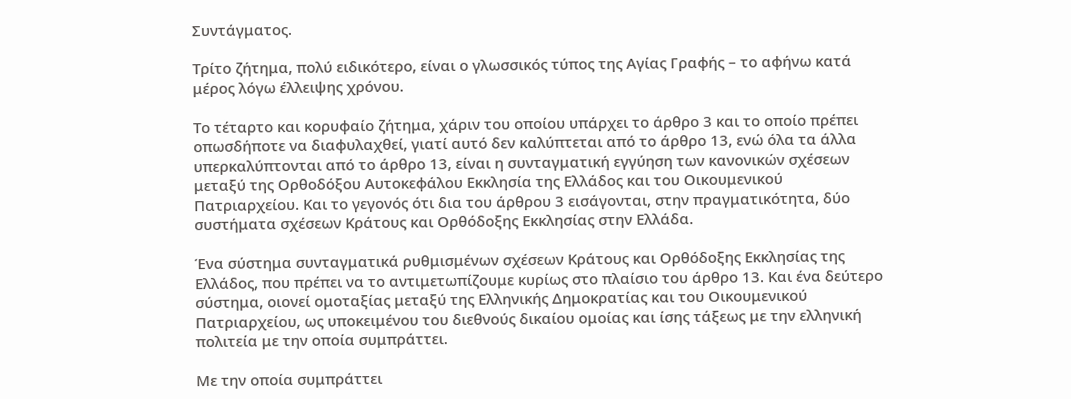Συντάγματος.

Τρίτο ζήτημα, πολύ ειδικότερο, είναι ο γλωσσικός τύπος της Αγίας Γραφής – το αφήνω κατά μέρος λόγω έλλειψης χρόνου.

Το τέταρτο και κορυφαίο ζήτημα, χάριν του οποίου υπάρχει το άρθρο 3 και το οποίο πρέπει οπωσδήποτε να διαφυλαχθεί, γιατί αυτό δεν καλύπτεται από το άρθρο 13, ενώ όλα τα άλλα υπερκαλύπτονται από το άρθρο 13, είναι η συνταγματική εγγύηση των κανονικών σχέσεων μεταξύ της Ορθοδόξου Αυτοκεφάλου Εκκλησία της Ελλάδος και του Οικουμενικού Πατριαρχείου. Και το γεγονός ότι δια του άρθρου 3 εισάγονται, στην πραγματικότητα, δύο συστήματα σχέσεων Κράτους και Ορθόδοξης Εκκλησίας στην Ελλάδα.

Ένα σύστημα συνταγματικά ρυθμισμένων σχέσεων Κράτους και Ορθόδοξης Εκκλησίας της Ελλάδος, που πρέπει να το αντιμετωπίζουμε κυρίως στο πλαίσιο του άρθρο 13. Και ένα δεύτερο σύστημα, οιονεί ομοταξίας μεταξύ της Ελληνικής Δημοκρατίας και του Οικουμενικού Πατριαρχείου, ως υποκειμένου του διεθνούς δικαίου ομοίας και ίσης τάξεως με την ελληνική πολιτεία με την οποία συμπράττει.

Με την οποία συμπράττει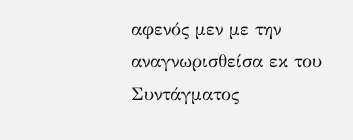αφενός μεν με την αναγνωρισθείσα εκ του Συντάγματος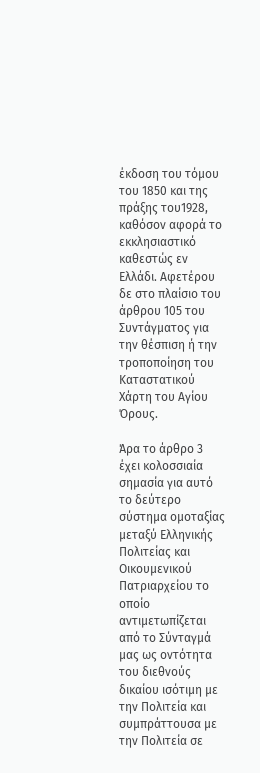έκδοση του τόμου του 1850 και της πράξης του1928, καθόσον αφορά το εκκλησιαστικό καθεστώς εν Ελλάδι. Αφετέρου δε στο πλαίσιο του άρθρου 105 του Συντάγματος για την θέσπιση ή την τροποποίηση του Καταστατικού Χάρτη του Αγίου Όρους.

Άρα το άρθρο 3 έχει κολοσσιαία σημασία για αυτό το δεύτερο σύστημα ομοταξίας μεταξύ Ελληνικής Πολιτείας και Οικουμενικού Πατριαρχείου το οποίο αντιμετωπίζεται από το Σύνταγμά μας ως οντότητα του διεθνούς δικαίου ισότιμη με την Πολιτεία και συμπράττουσα με την Πολιτεία σε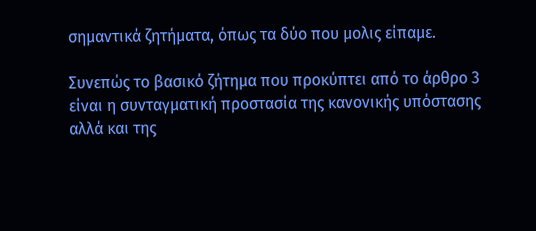σημαντικά ζητήματα, όπως τα δύο που μολις είπαμε.

Συνεπώς το βασικό ζήτημα που προκύπτει από το άρθρο 3 είναι η συνταγματική προστασία της κανονικής υπόστασης αλλά και της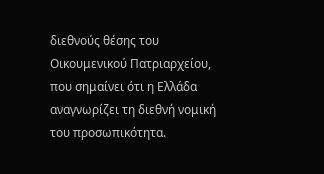διεθνούς θέσης του Οικουμενικού Πατριαρχείου, που σημαίνει ότι η Ελλάδα αναγνωρίζει τη διεθνή νομική του προσωπικότητα.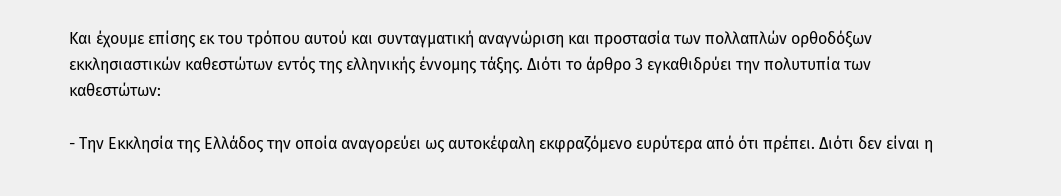Και έχουμε επίσης εκ του τρόπου αυτού και συνταγματική αναγνώριση και προστασία των πολλαπλών ορθοδόξων εκκλησιαστικών καθεστώτων εντός της ελληνικής έννομης τάξης. Διότι το άρθρο 3 εγκαθιδρύει την πολυτυπία των καθεστώτων:

- Την Εκκλησία της Ελλάδος την οποία αναγορεύει ως αυτοκέφαλη εκφραζόμενο ευρύτερα από ότι πρέπει. Διότι δεν είναι η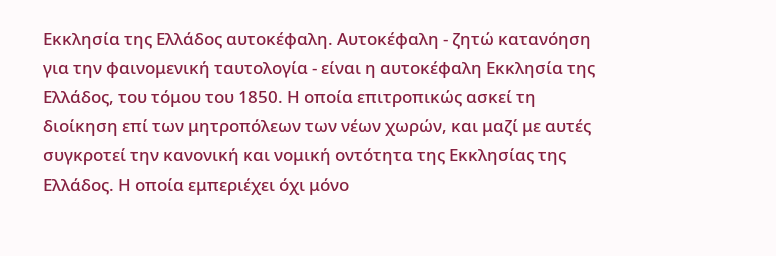Εκκλησία της Ελλάδος αυτοκέφαλη. Αυτοκέφαλη - ζητώ κατανόηση για την φαινομενική ταυτολογία - είναι η αυτοκέφαλη Εκκλησία της Ελλάδος, του τόμου του 1850. Η οποία επιτροπικώς ασκεί τη διοίκηση επί των μητροπόλεων των νέων χωρών, και μαζί με αυτές συγκροτεί την κανονική και νομική οντότητα της Εκκλησίας της Ελλάδος. Η οποία εμπεριέχει όχι μόνο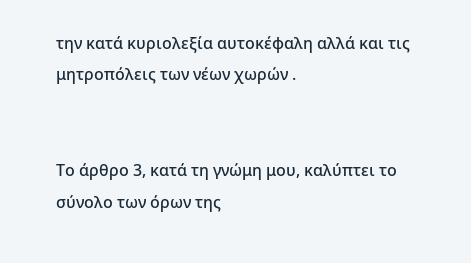την κατά κυριολεξία αυτοκέφαλη αλλά και τις μητροπόλεις των νέων χωρών .


Το άρθρο 3, κατά τη γνώμη μου, καλύπτει το σύνολο των όρων της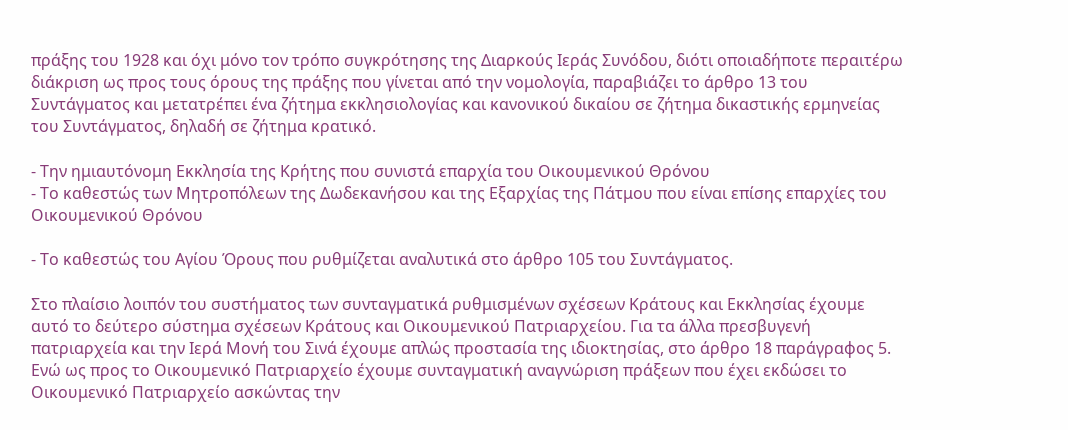πράξης του 1928 και όχι μόνο τον τρόπο συγκρότησης της Διαρκούς Ιεράς Συνόδου, διότι οποιαδήποτε περαιτέρω διάκριση ως προς τους όρους της πράξης που γίνεται από την νομολογία, παραβιάζει το άρθρο 13 του Συντάγματος και μετατρέπει ένα ζήτημα εκκλησιολογίας και κανονικού δικαίου σε ζήτημα δικαστικής ερμηνείας του Συντάγματος, δηλαδή σε ζήτημα κρατικό.

- Την ημιαυτόνομη Εκκλησία της Κρήτης που συνιστά επαρχία του Οικουμενικού Θρόνου
- Το καθεστώς των Μητροπόλεων της Δωδεκανήσου και της Εξαρχίας της Πάτμου που είναι επίσης επαρχίες του Οικουμενικού Θρόνου

- Το καθεστώς του Αγίου Όρους που ρυθμίζεται αναλυτικά στο άρθρο 105 του Συντάγματος.

Στο πλαίσιο λοιπόν του συστήματος των συνταγματικά ρυθμισμένων σχέσεων Κράτους και Εκκλησίας έχουμε αυτό το δεύτερο σύστημα σχέσεων Κράτους και Οικουμενικού Πατριαρχείου. Για τα άλλα πρεσβυγενή πατριαρχεία και την Ιερά Μονή του Σινά έχουμε απλώς προστασία της ιδιοκτησίας, στο άρθρο 18 παράγραφος 5. Ενώ ως προς το Οικουμενικό Πατριαρχείο έχουμε συνταγματική αναγνώριση πράξεων που έχει εκδώσει το Οικουμενικό Πατριαρχείο ασκώντας την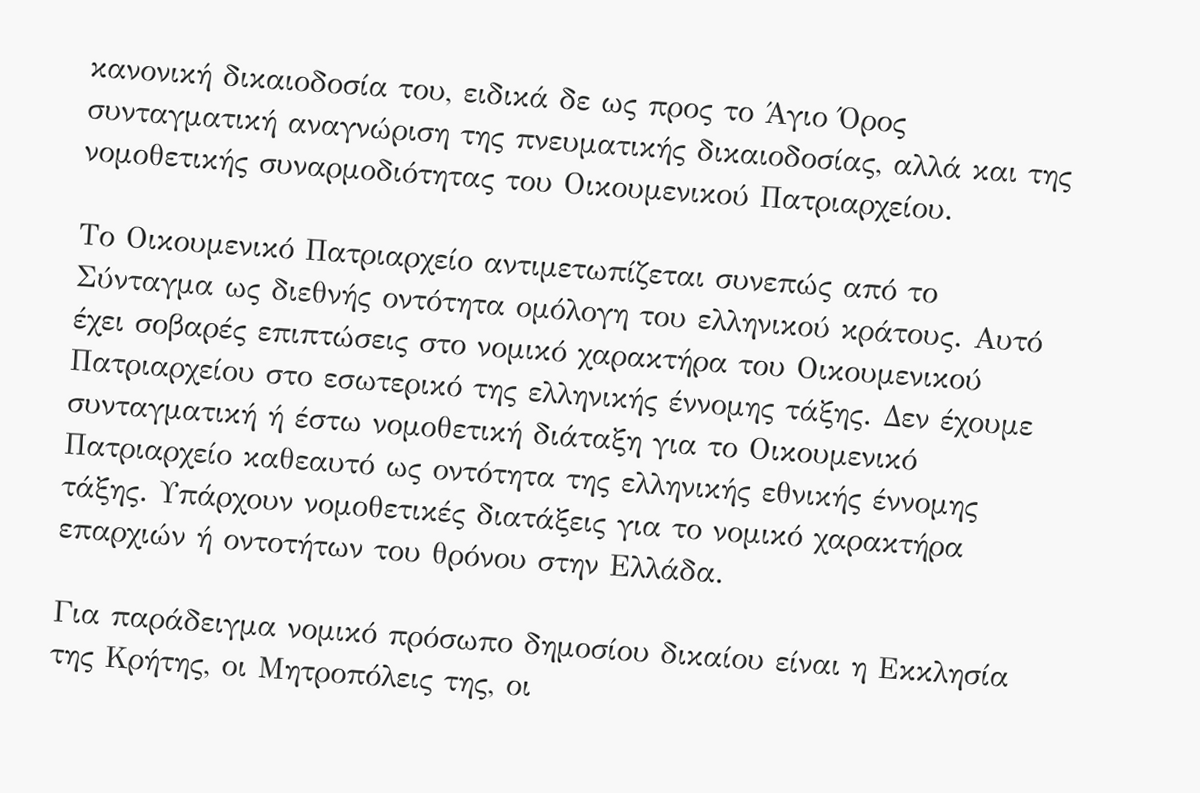κανονική δικαιοδοσία του, ειδικά δε ως προς το Άγιο Όρος συνταγματική αναγνώριση της πνευματικής δικαιοδοσίας, αλλά και της νομοθετικής συναρμοδιότητας του Οικουμενικού Πατριαρχείου.

Το Οικουμενικό Πατριαρχείο αντιμετωπίζεται συνεπώς από το Σύνταγμα ως διεθνής οντότητα ομόλογη του ελληνικού κράτους. Αυτό έχει σοβαρές επιπτώσεις στο νομικό χαρακτήρα του Οικουμενικού Πατριαρχείου στο εσωτερικό της ελληνικής έννομης τάξης. Δεν έχουμε συνταγματική ή έστω νομοθετική διάταξη για το Οικουμενικό Πατριαρχείο καθεαυτό ως οντότητα της ελληνικής εθνικής έννομης τάξης. Υπάρχουν νομοθετικές διατάξεις για το νομικό χαρακτήρα επαρχιών ή οντοτήτων του θρόνου στην Ελλάδα.

Για παράδειγμα νομικό πρόσωπο δημοσίου δικαίου είναι η Εκκλησία της Κρήτης, οι Μητροπόλεις της, οι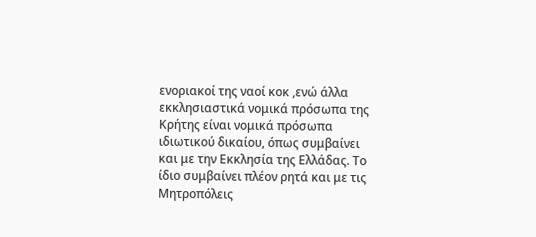ενοριακοί της ναοί κοκ ,ενώ άλλα εκκλησιαστικά νομικά πρόσωπα της Κρήτης είναι νομικά πρόσωπα ιδιωτικού δικαίου, όπως συμβαίνει και με την Εκκλησία της Ελλάδας. Το ίδιο συμβαίνει πλέον ρητά και με τις Μητροπόλεις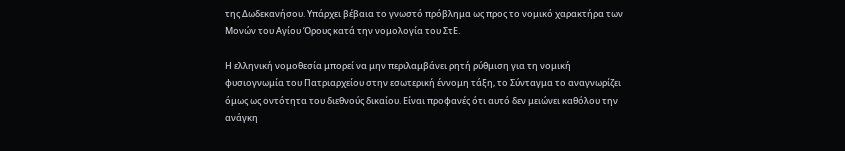της Δωδεκανήσου. Υπάρχει βέβαια το γνωστό πρόβλημα ως προς το νομικό χαρακτήρα των Μονών του Αγίου Όρους κατά την νομολογία του ΣτΕ.

Η ελληνική νομοθεσία μπορεί να μην περιλαμβάνει ρητή ρύθμιση για τη νομική φυσιογνωμία του Πατριαρχείου στην εσωτερική έννομη τάξη, το Σύνταγμα το αναγνωρίζει όμως ως οντότητα του διεθνούς δικαίου. Είναι προφανές ότι αυτό δεν μειώνει καθόλου την ανάγκη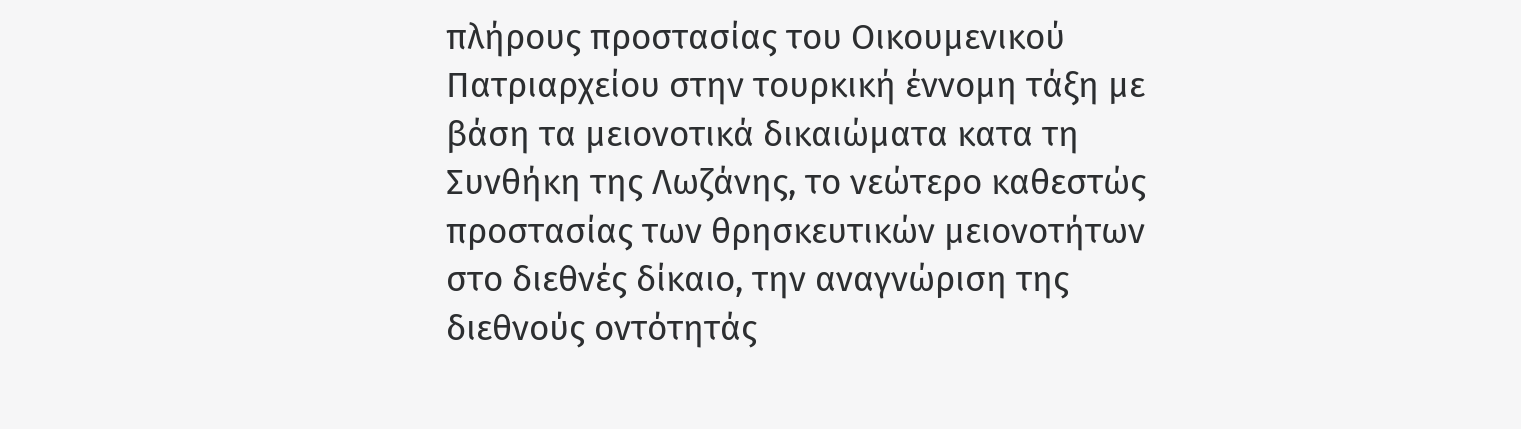πλήρους προστασίας του Οικουμενικού Πατριαρχείου στην τουρκική έννομη τάξη με βάση τα μειονοτικά δικαιώματα κατα τη Συνθήκη της Λωζάνης, το νεώτερο καθεστώς προστασίας των θρησκευτικών μειονοτήτων στο διεθνές δίκαιο, την αναγνώριση της διεθνούς οντότητάς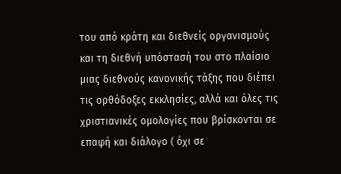του από κράτη και διεθνείς οργανισμούς και τη διεθνή υπόστασή του στο πλαίσιο μιας διεθνούς κανονικής τάξης που διέπει τις ορθόδοξες εκκλησίες, αλλά και όλες τις χριστιανικές ομολογίες που βρίσκονται σε επαφή και διάλογο ( όχι σε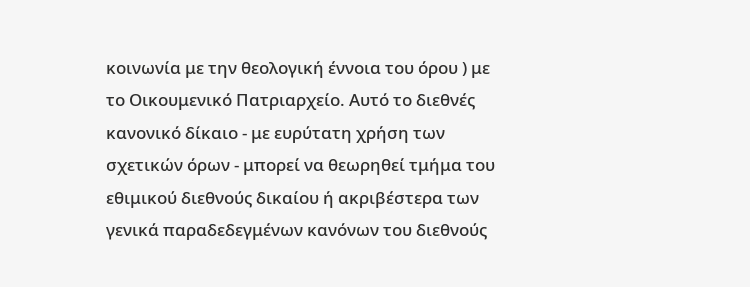κοινωνία με την θεολογική έννοια του όρου ) με το Οικουμενικό Πατριαρχείο. Αυτό το διεθνές κανονικό δίκαιο - με ευρύτατη χρήση των σχετικών όρων - μπορεί να θεωρηθεί τμήμα του εθιμικού διεθνούς δικαίου ή ακριβέστερα των γενικά παραδεδεγμένων κανόνων του διεθνούς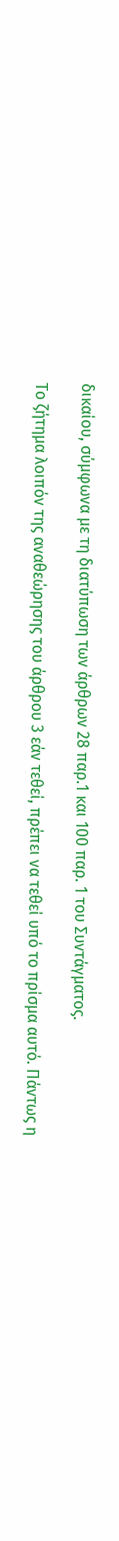δικαίου, σύμφωνα με τη διατύπωση των άρθρων 28 παρ.1 και 100 παρ. 1 του Συντάγματος.

Το ζήτημα λοιπόν της αναθεώρησης του άρθρου 3 εάν τεθεί, πρέπει να τεθεί υπό το πρίσμα αυτό. Πάντως η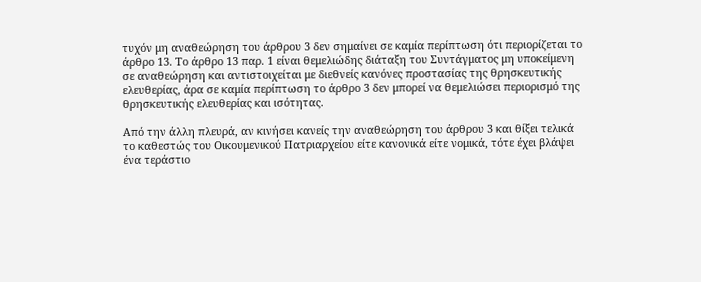τυχόν μη αναθεώρηση του άρθρου 3 δεν σημαίνει σε καμία περίπτωση ότι περιορίζεται το άρθρο 13. Το άρθρο 13 παρ. 1 είναι θεμελιώδης διάταξη του Συντάγματος μη υποκείμενη σε αναθεώρηση και αντιστοιχείται με διεθνείς κανόνες προστασίας της θρησκευτικής ελευθερίας, άρα σε καμία περίπτωση το άρθρο 3 δεν μπορεί να θεμελιώσει περιορισμό της θρησκευτικής ελευθερίας και ισότητας.

Από την άλλη πλευρά, αν κινήσει κανείς την αναθεώρηση του άρθρου 3 και θίξει τελικά το καθεστώς του Οικουμενικού Πατριαρχείου είτε κανονικά είτε νομικά, τότε έχει βλάψει ένα τεράστιο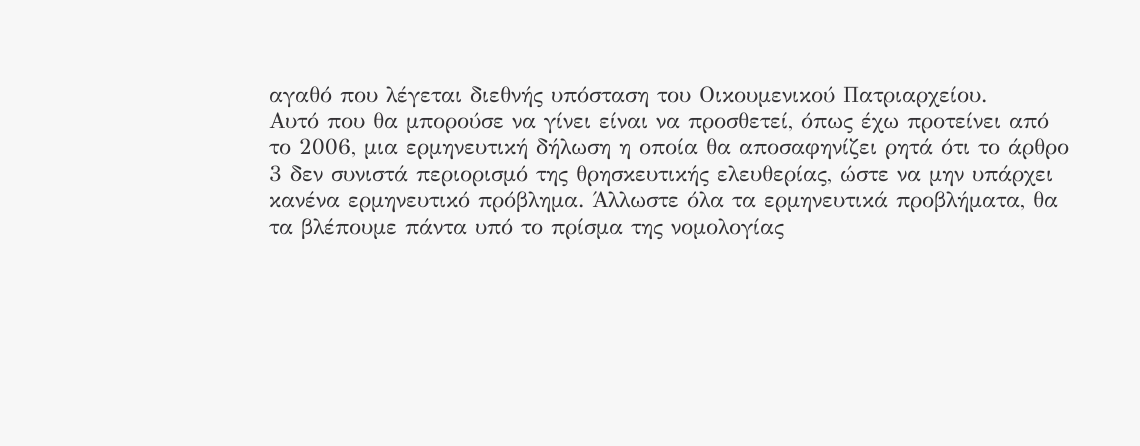αγαθό που λέγεται διεθνής υπόσταση του Οικουμενικού Πατριαρχείου.
Αυτό που θα μπορούσε να γίνει είναι να προσθετεί, όπως έχω προτείνει από το 2006, μια ερμηνευτική δήλωση η οποία θα αποσαφηνίζει ρητά ότι το άρθρο 3 δεν συνιστά περιορισμό της θρησκευτικής ελευθερίας, ώστε να μην υπάρχει κανένα ερμηνευτικό πρόβλημα. Άλλωστε όλα τα ερμηνευτικά προβλήματα, θα τα βλέπουμε πάντα υπό το πρίσμα της νομολογίας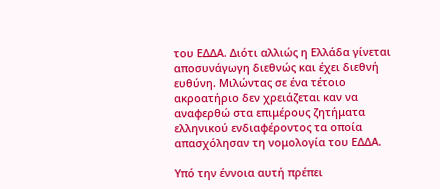του ΕΔΔΑ. Διότι αλλιώς η Ελλάδα γίνεται αποσυνάγωγη διεθνώς και έχει διεθνή ευθύνη. Μιλώντας σε ένα τέτοιο ακροατήριο δεν χρειάζεται καν να αναφερθώ στα επιμέρους ζητήματα ελληνικού ενδιαφέροντος τα οποία απασχόλησαν τη νομολογία του ΕΔΔΑ.

Υπό την έννοια αυτή πρέπει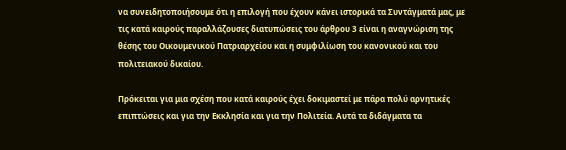να συνειδητοποιήσουμε ότι η επιλογή που έχουν κάνει ιστορικά τα Συντάγματά μας, με τις κατά καιρούς παραλλάζουσες διατυπώσεις του άρθρου 3 είναι η αναγνώριση της θέσης του Οικουμενικού Πατριαρχείου και η συμφιλίωση του κανονικού και του πολιτειακού δικαίου.

Πρόκειται για μια σχέση που κατά καιρούς έχει δοκιμαστεί με πάρα πολύ αρνητικές επιπτώσεις και για την Εκκλησία και για την Πολιτεία. Αυτά τα διδάγματα τα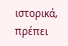ιστορικά, πρέπει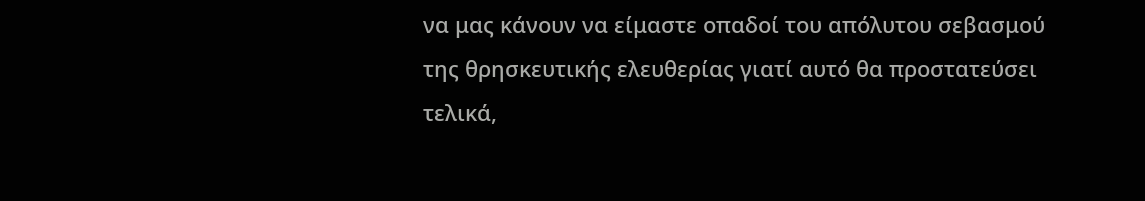να μας κάνουν να είμαστε οπαδοί του απόλυτου σεβασμού της θρησκευτικής ελευθερίας γιατί αυτό θα προστατεύσει τελικά,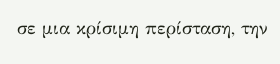σε μια κρίσιμη περίσταση, την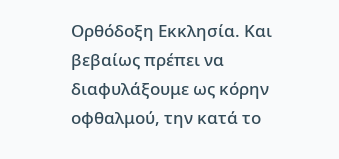Ορθόδοξη Εκκλησία. Και βεβαίως πρέπει να διαφυλάξουμε ως κόρην οφθαλμού, την κατά το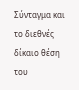Σύνταγμα και το διεθνές δίκαιο θέση του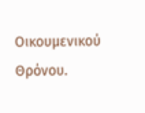Οικουμενικού Θρόνου.